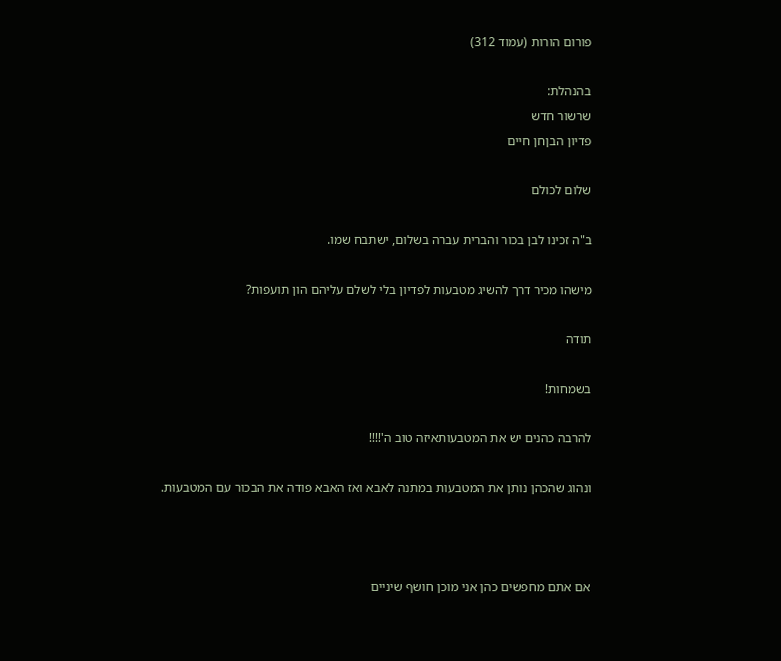פורום הורות (עמוד 312)

בהנהלת:
שרשור חדש
פדיון הבןחן חיים

שלום לכולם

ב"ה זכינו לבן בכור והברית עברה בשלום, ישתבח שמו.

מישהו מכיר דרך להשיג מטבעות לפדיון בלי לשלם עליהם הון תועפות?

תודה

בשמחות!

להרבה כהנים יש את המטבעותאיזה טוב ה'!!!!

ונהוג שהכהן נותן את המטבעות במתנה לאבא ואז האבא פודה את הבכור עם המטבעות.



אם אתם מחפשים כהן אני מוכן חושף שיניים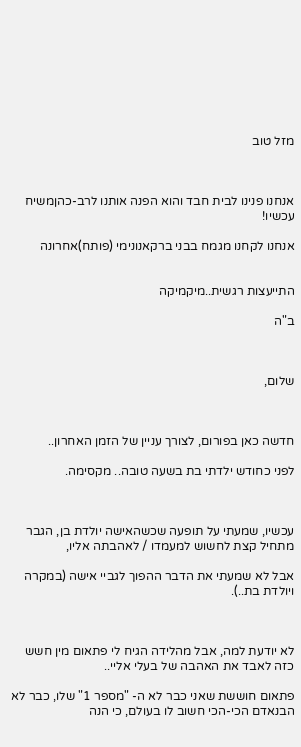מזל טוב



אנחנו פנינו לבית חבד והוא הפנה אותנו לרב-כהןמשיח עכשיו!

אנחנו לקחנו מגמח בבני ברקאנונימי (פותח)אחרונה


התייעצות רגשית..מיקמיקה

ב"ה



שלום,



חדשה כאן בפורום, לצורך עניין של הזמן האחרון..

לפני כחודש ילדתי בת בשעה טובה.. מקסימה.



עכשיו, שמעתי על תופעה שכשהאישה יולדת בן, הגבר מתחיל קצת לחשוש למעמדו / לאהבתה אליו,

אבל לא שמעתי את הדבר ההפוך לגביי אישה (במקרה ויולדת בת..).



לא יודעת למה, אבל מהלידה הגיח לי פתאום מין חשש כזה לאבד את האהבה של בעלי אליי..

פתאום חוששת שאני כבר לא ה- "מספר 1" שלו, כבר לא הבנאדם הכי-הכי חשוב לו בעולם, כי הנה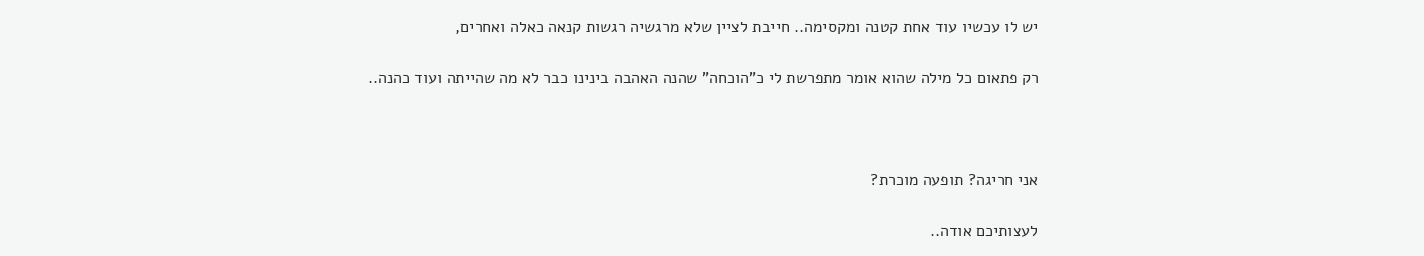יש לו עכשיו עוד אחת קטנה ומקסימה.. חייבת לציין שלא מרגשיה רגשות קנאה כאלה ואחרים,

רק פתאום כל מילה שהוא אומר מתפרשת לי כ"הוכחה" שהנה האהבה בינינו כבר לא מה שהייתה ועוד כהנה..



אני חריגה? תופעה מוכרת?

לעצותיכם אודה..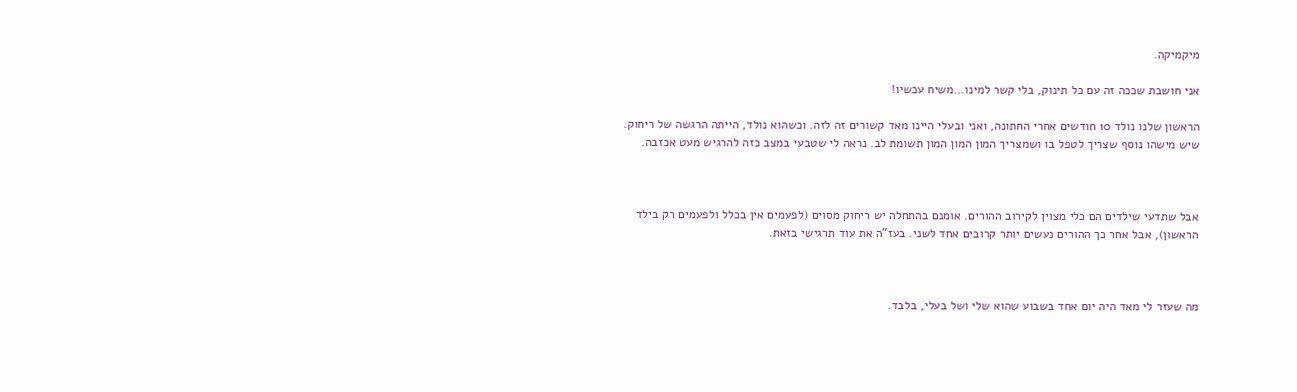מיקמיקה.

אני חושבת שככה זה עם כל תינוק, בלי קשר למינו...משיח עכשיו!

הראשון שלנו נולד 10 חודשים אחרי החתונה, ואני ובעלי היינו מאד קשורים זה לזה. וכשהוא נולד, הייתה הרגשה של ריחוק. שיש מישהו נוסף שצריך לטפל בו ושמצריך המון המון המון תשומת לב. נראה לי שטבעי במצב כזה להרגיש מעט אכזבה.



אבל שתדעי שילדים הם כלי מצוין לקירוב ההורים. אומנם בהתחלה יש ריחוק מסוים (לפעמים אין בכלל ולפעמים רק בילד הראשון), אבל אחר כך ההורים נעשים יותר קרובים אחד לשני. בעז"ה את עוד תרגישי בזאת.



מה שעזר לי מאד היה יום אחד בשבוע שהוא שלי ושל בעלי, בלבד.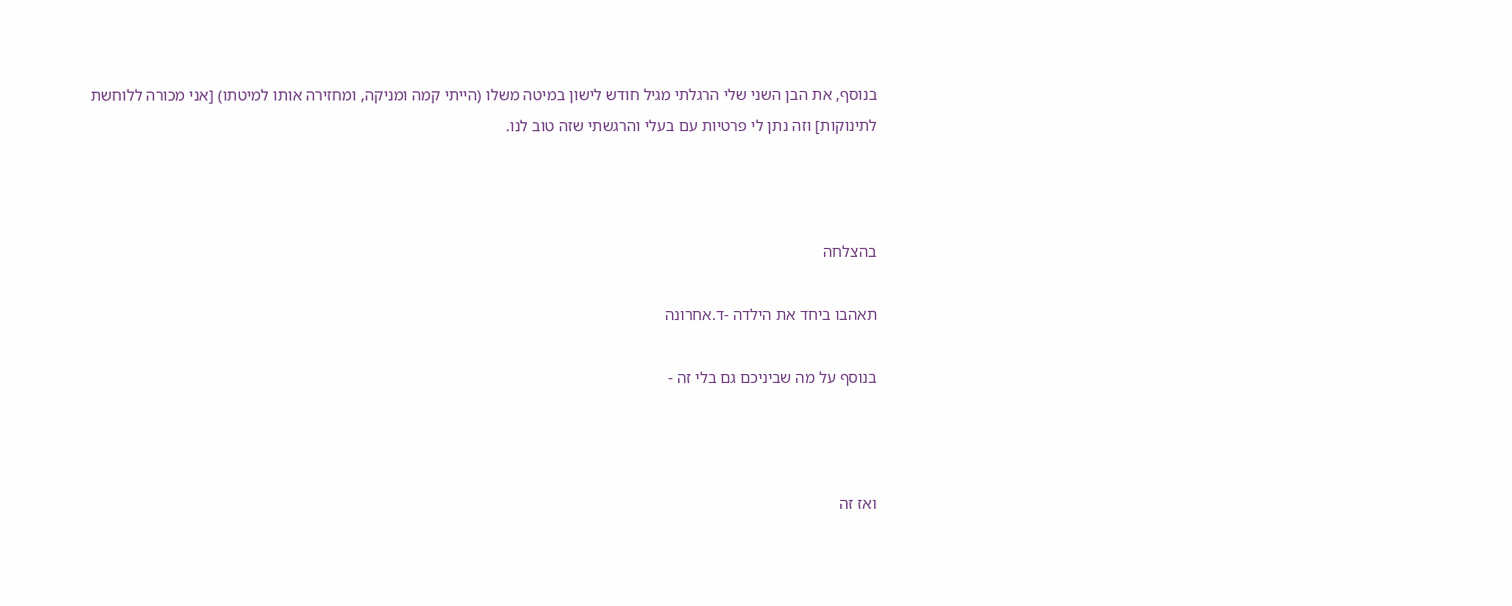בנוסף, את הבן השני שלי הרגלתי מגיל חודש לישון במיטה משלו (הייתי קמה ומניקה, ומחזירה אותו למיטתו) [אני מכורה ללוחשת לתינוקות] וזה נתן לי פרטיות עם בעלי והרגשתי שזה טוב לנו.



בהצלחה

תאהבו ביחד את הילדה -ד.אחרונה

בנוסף על מה שביניכם גם בלי זה -



ואז זה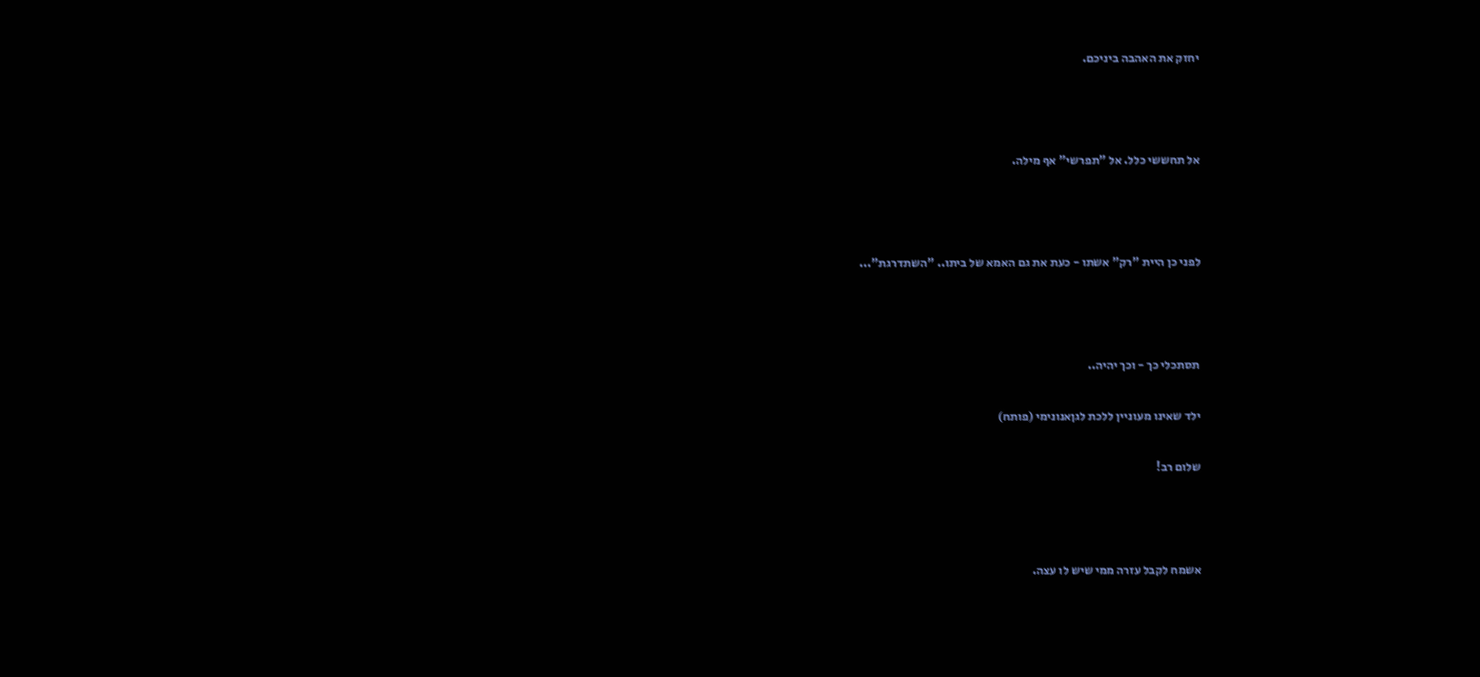יחזק את האהבה ביניכם.



אל תחששי כלל. אל "תפרשי" אף מילה.



לפני כן היית "רק" אשתו - כעת את גם האמא של ביתו.. "השתדרגת"...



תסתכלי כך - וכך יהיה..

ילד שאינו מעוניין ללכת לגןאנונימי (פותח)

שלום רב!



אשמח לקבל עזרה ממי שיש לו עצה.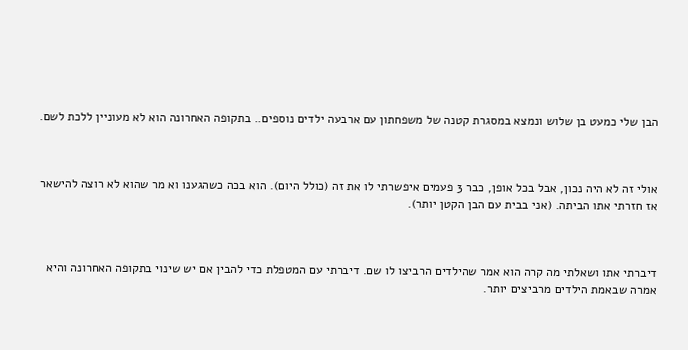הבן שלי כמעט בן שלוש ונמצא במסגרת קטנה של משפחתון עם ארבעה ילדים נוספים.. בתקופה האחרונה הוא לא מעוניין ללכת לשם.



אולי זה לא היה נכון, אבל בכל אופן, כבר 3 פעמים איפשרתי לו את זה (כולל היום). הוא בכה כשהגענו וא מר שהוא לא רוצה להישאר אז חזרתי אתו הביתה. (אני בבית עם הבן הקטן יותר).



דיברתי אתו ושאלתי מה קרה הוא אמר שהילדים הרביצו לו שם. דיברתי עם המטפלת כדי להבין אם יש שינוי בתקופה האחרונה והיא אמרה שבאמת הילדים מרביצים יותר.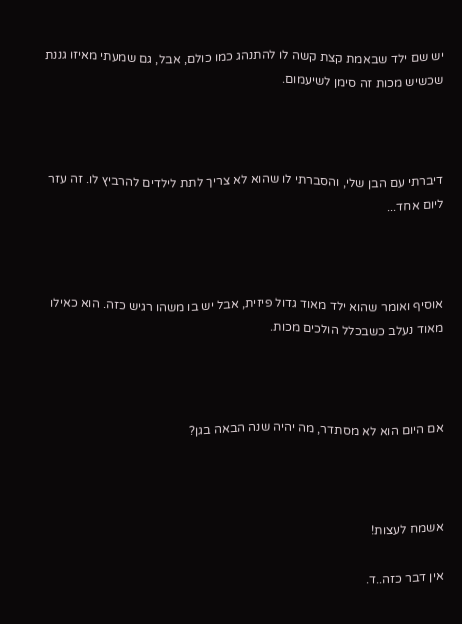יש שם ילד שבאמת קצת קשה לו להתנהג כמו כולם, אבל, גם שמעתי מאיזו גננת שכשיש מכות זה סימן לשיעמום.



דיברתי עם הבן שלי, והסברתי לו שהוא לא צריך לתת לילדים להרביץ לו. זה עזר ליום אחד...



אוסיף ואומר שהוא ילד מאוד גדול פיזית, אבל יש בו משהו רגיש כזה. הוא כאילו מאוד נעלב כשבכלל הולכים מכות.



אם היום הוא לא מסתדר, מה יהיה שנה הבאה בגן?



אשמח לעצות!

אין דבר כזה..ד.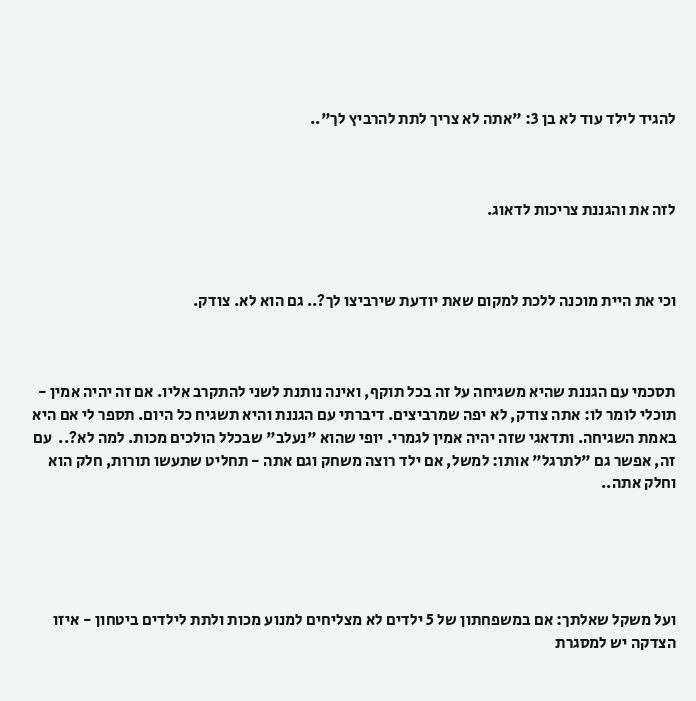להגיד לילד עוד לא בן 3: "אתה לא צריך לתת להרביץ לך"..



לזה את והגננת צריכות לדאוג.



וכי את היית מוכנה ללכת למקום שאת יודעת שירביצו לך?.. גם הוא לא. צודק.



תסכמי עם הגננת שהיא משגיחה על זה בכל תוקף, ואינה נותנת לשני להתקרב אליו. אם זה יהיה אמין - תוכלי לומר לו: אתה צודק, לא יפה שמרביצים. דיברתי עם הגננת והיא תשגיח כל היום. תספר לי אם היא באמת השגיחה. ותדאגי שזה יהיה אמין לגמרי. יופי שהוא "נעלב" שבכלל הולכים מכות. למה לא?..  עם זה, אפשר גם "לתרגל" אותו: למשל, אם ילד רוצה משחק וגם אתה - תחליט שתעשו תורות, חלק הוא וחלק אתה..





ועל משקל שאלתך: אם במשפחתון של 5 ילדים לא מצליחים למנוע מכות ולתת לילדים ביטחון - איזו הצדקה יש למסגרת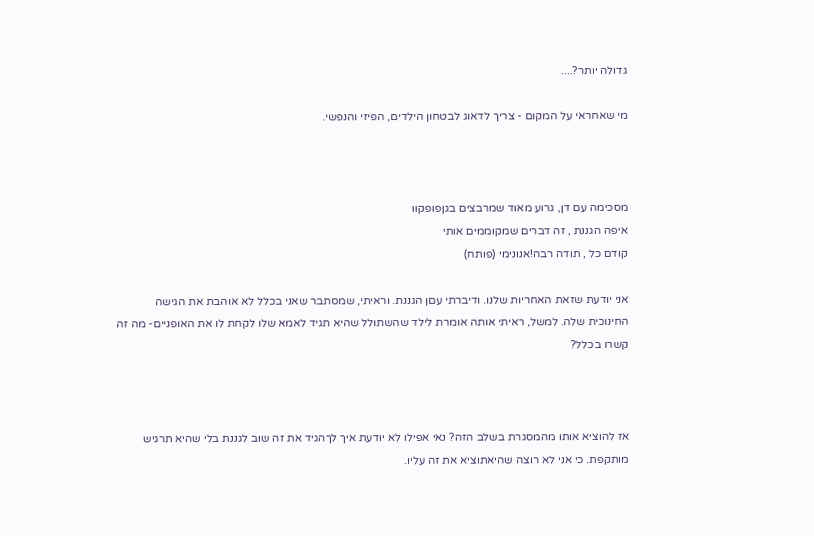גדולה יותר?....

מי שאחראי על המקום - צריך לדאוג לבטחון הילדים, הפיזי והנפשי.



מסכימה עם דן, גרוע מאוד שמרבצים בגןפופקוו
איפה הגננת , זה דברים שמקוממים אותי
קודם כל , תודה רבה!אנונימי (פותח)

אני יודעת שזאת האחריות שלנו. ודיברתי עםן הגננת. וראיתי, שמסתבר שאני בכלל לא אוהבת את הגישה החינוכית שלה. למשל, ראיתי אותה אומרת לילד שהשתולל שהיא תגיד לאמא שלו לקחת לו את האופניים- מה זה קשרו בכלל?



אז להוציא אותו מהמסגרת בשלב הזה? נאי אפילו לא יודעת איך לךהגיד את זה שוב לגננת בלי שהיא תרגיש מותקפת. כי אני לא רוצה שהיאתוציא את זה עליו.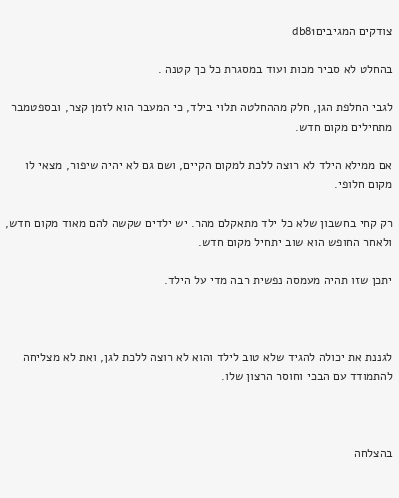צודקים המגיביםdb81

בהחלט לא סביר מכות ועוד במסגרת כל כך קטנה .

לגבי החלפת הגן, חלק מההחלטה תלוי בילד, כי המעבר הוא לזמן קצר, ובספטמבר מתחילים מקום חדש.

אם ממילא הילד לא רוצה ללכת למקום הקיים, ושם גם לא יהיה שיפור, מצאי לו מקום חלופי.

רק קחי בחשבון שלא כל ילד מתאקלם מהר. יש ילדים שקשה להם מאוד מקום חדש, ולאחר החופש הוא שוב יתחיל מקום חדש.

יתכן שזו תהיה מעמסה נפשית רבה מדי על הילד.



לגננת את יכולה להגיד שלא טוב לילד והוא לא רוצה ללכת לגן, ואת לא מצליחה להתמודד עם הבכי וחוסר הרצון שלו.



בהצלחה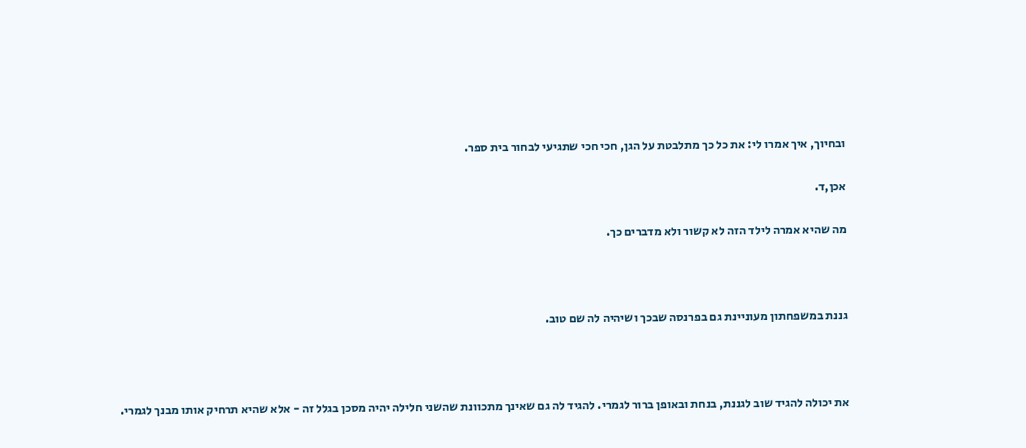ובחיוך, איך אמרו לי: את כל כך מתלבטת על הגן, חכי חכי שתגיעי לבחור בית ספר.

אכן,ד.

מה שהיא אמרה לילד הזה לא קשור ולא מדברים כך.



גננת במשפחתון מעוניינת גם בפרנסה שבכך ושיהיה לה שם טוב.



את יכולה להגיד שוב לגננת, בנחת ובאופן ברור לגמרי. להגיד לה גם שאינך מתכוונת שהשני חלילה יהיה מסכן בגלל זה - אלא שהיא תרחיק אותו מבנך לגמרי.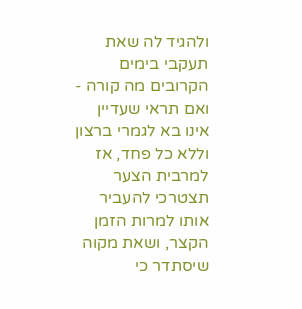ולהגיד לה שאת תעקבי בימים הקרובים מה קורה - ואם תראי שעדיין אינו בא לגמרי ברצון וללא כל פחד, אז למרבית הצער תצטרכי להעביר אותו למרות הזמן הקצר, ושאת מקוה שיסתדר כי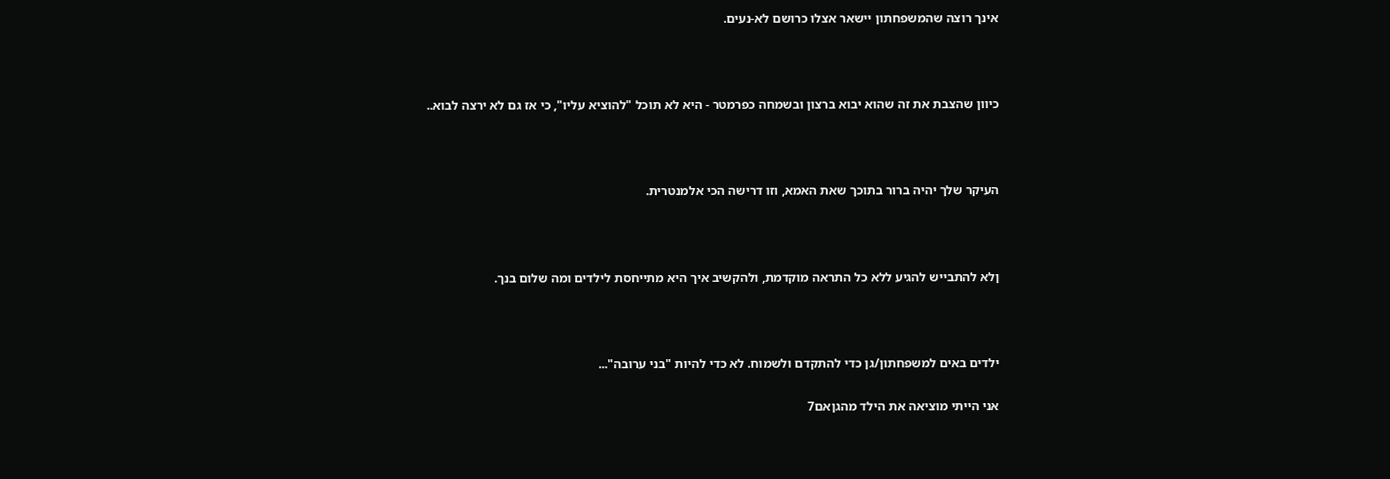אינך רוצה שהמשפחתון יישאר אצלו כרושם לא-נעים.



כיוון שהצבת את זה שהוא יבוא ברצון ובשמחה כפרמטר - היא לא תוכל "להוציא עליו", כי אז גם לא ירצה לבוא..



העיקר שלך יהיה ברור בתוכך שאת האמא, וזו דרישה הכי אלמנטרית.



ןלא להתבייש להגיע ללא כל התראה מוקדמת, ולהקשיב איך היא מתייחסת לילדים ומה שלום בנך.



ילדים באים למשפחתון/גן כדי להתקדם ולשמוח. לא כדי להיות "בני ערובה"...

אני הייתי מוציאה את הילד מהגןאם7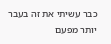כבר עשיתי את זה בעבר יותר מפעם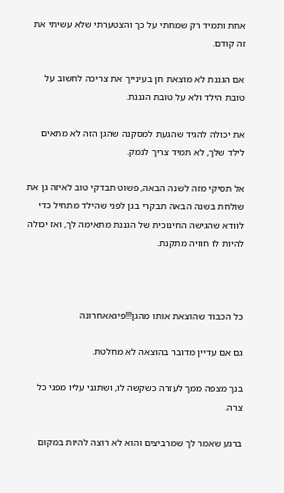אחת ותמיד רק שמחתי על כך והצטערתי שלא עשיתי את זה קודם.

אם הגננת לא מוצאת חן בעינייך את צריכה לחשוב על טובת הילד ולא על טובת הגננת.

את יכולה להגיד שהגעת למסקנה שהגן הזה לא מתאים לילד שלך, לא תמיד צריך לנמק.

אל תסיקי מזה לשנה הבאה, פשוט תבדקי טוב לאיזה גן את שולחת בשנה הבאה תבקרי בגן לפני שהילד מתחיל כדי לוודא שהגישה החינוכית של הגננת מתאימה לך, ואז יכולה להיות לו חוויה מתקנת.



כל הכבוד שהוצאת אותו מהגן!!!פיגאאחרונה

גם אם עדיין מדובר בהוצאה לא מחלטת.

בנך מצפה ממך לעזרה כשקשה לו, ושתגני עליו מפני כל צרה.

ברגע שאמר לך שמרביצים והוא לא רוצה להיות במקום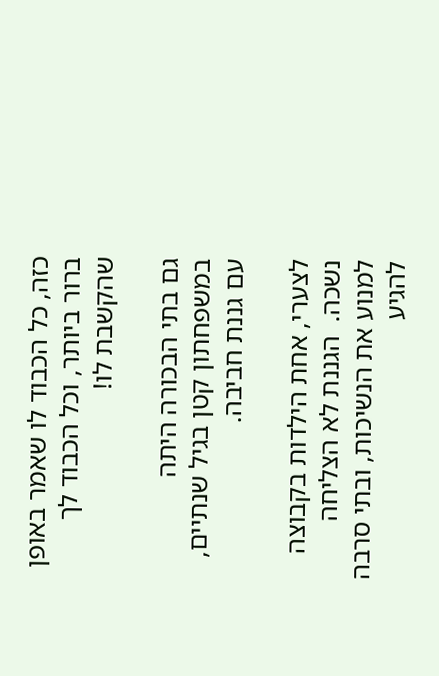כזה, כל הכבוד לו שאמר באופן ברור ביותר, וכל הכבוד לך שהקשבת לו!

גם בתי הבכורה היתה במשפחתון קטן בגיל שנתיים, עם גננת חביבה.

לצערי, אחת הילדות בקבוצה נשכה.  הגננת לא הצליחה למנוע את הנשיכות, ובתי סרבה להגיע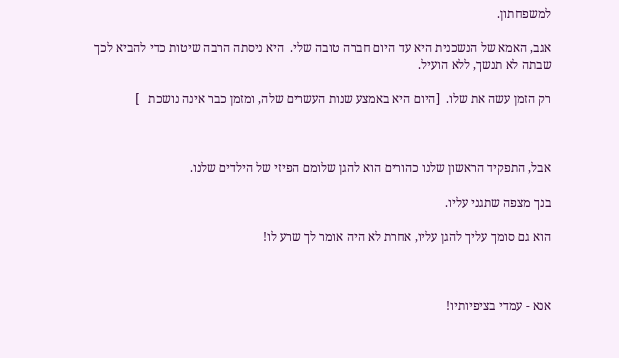למשפחתון.

אגב, האמא של הנשכנית היא עד היום חברה טובה שלי.  היא ניסתה הרבה שיטות כדי להביא לכך שבתה לא תנשך, ללא הועיל.

רק הזמן עשה את שלו.  [היום היא באמצע שנות העשרים שלה, ומזמן כבר אינה נושכת   ]



אבל, התפקיד הראשון שלנו כהורים הוא להגן שלומם הפיזי של הילדים שלנו.

בנך מצפה שתגני עליו.

הוא גם סומך עליך להגן עליו, אחרת לא היה אומר לך שרע לו!



אנא - עמדי בציפיותיו!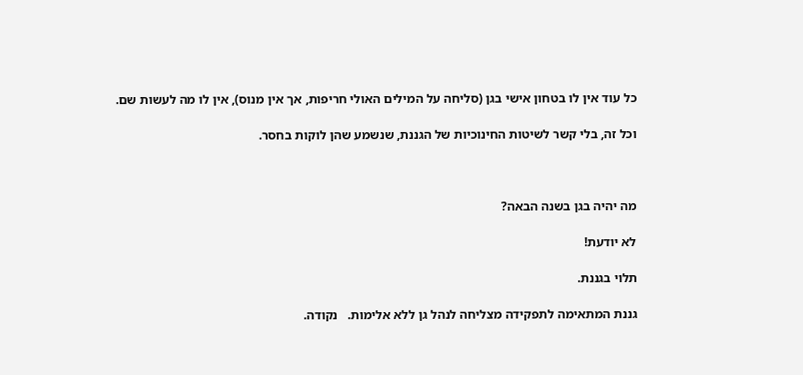כל עוד אין לו בטחון אישי בגן (סליחה על המילים האולי חריפות, אך אין מנוס), אין לו מה לעשות שם.

וכל זה, בלי קשר לשיטות החינוכיות של הגננת, שנשמע שהן לוקות בחסר.



מה יהיה בגן בשנה הבאה?

לא יודעת!

תלוי בגננת.

גננת המתאימה לתפקידה מצליחה לנהל גן ללא אלימות.   נקודה.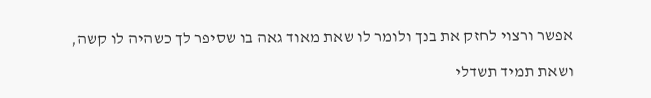אפשר ורצוי לחזק את בנך ולומר לו שאת מאוד גאה בו שסיפר לך כשהיה לו קשה,

ושאת תמיד תשדלי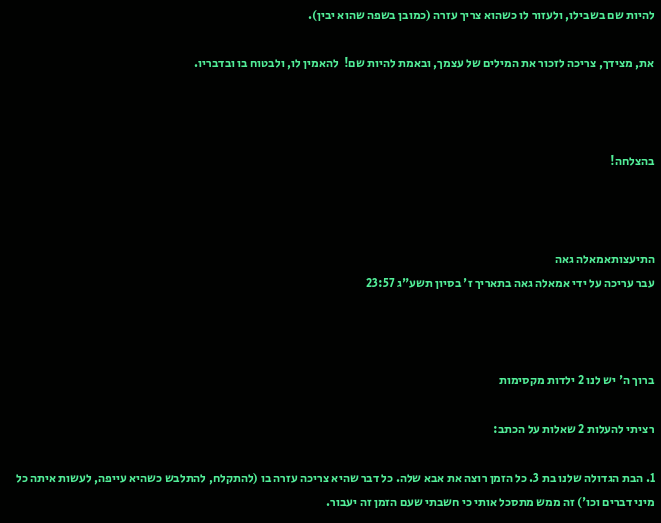להיות שם בשבילו, ולעזור לו כשהוא צריך עזרה (כמובן בשפה שהוא יבין).

את, מצידך, צריכה לזכור את המילים של עצמך, ובאמת להיות שם!  להאמין לו, ולבטוח בו ובדבריו.



בהצלחה!



התיעצותאמאלה גאה
עבר עריכה על ידי אמאלה גאה בתאריך ז' בסיון תשע"ג 23:57



ברוך ה' יש לנו 2 ילדות מקסימות

רציתי להעלות 2 שאלות על הכתב:

1. הבת הגדולה שלנו בת 3. כל הזמן רוצה את אבא שלה. כל דבר שהיא צריכה עזרה בו (להתקלח, להתלבש כשהיא עייפה, לעשות איתה כל מיני דברים וכו') זה ממש מתסכל אותי כי חשבתי שעם הזמן זה יעבור.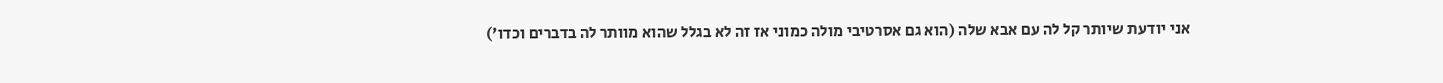אני יודעת שיותר קל לה עם אבא שלה (הוא גם אסרטיבי מולה כמוני אז זה לא בגלל שהוא מוותר לה בדברים וכדו')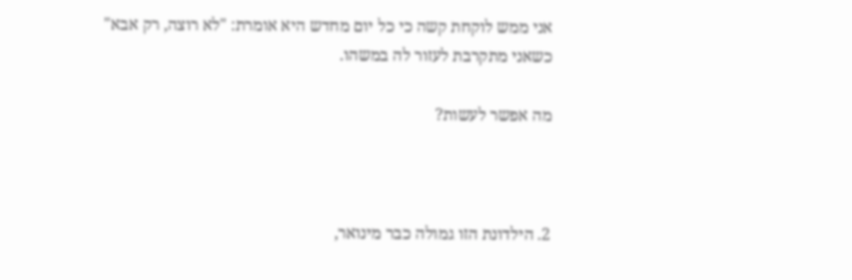אני ממש לוקחת קשה כי כל יום מחדש היא אומרת: "לא רוצה, רק אבא" כשאני מתקרבת לעזור לה במשהו.

מה אפשר לעשות?



2. הילדונת הזו גמולה כבר מינואר,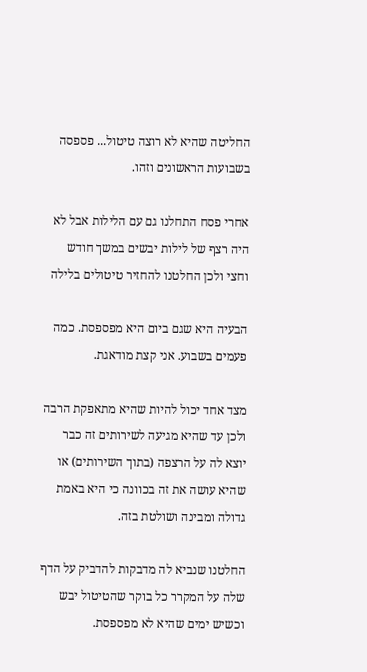החליטה שהיא לא רוצה טיטול... פספסה בשבועות הראשונים וזהו.

אחרי פסח התחלנו גם עם הלילות אבל לא היה רצף של לילות יבשים במשך חודש וחצי ולכן החלטנו להחזיר טיטולים בלילה

הבעיה היא שגם ביום היא מפספסת. כמה פעמים בשבוע. אני קצת מודאגת.

מצד אחד יכול להיות שהיא מתאפקת הרבה ולכן עד שהיא מגיעה לשירותים זה כבר יוצא לה על הרצפה (בתוך השירותים) או שהיא עושה את זה בכוונה כי היא באמת גדולה ומבינה ושולטת בזה.

החלטנו שנביא לה מדבקות להדביק על הדף שלה על המקרר כל בוקר שהטיטול יבש וכשיש ימים שהיא לא מפספסת.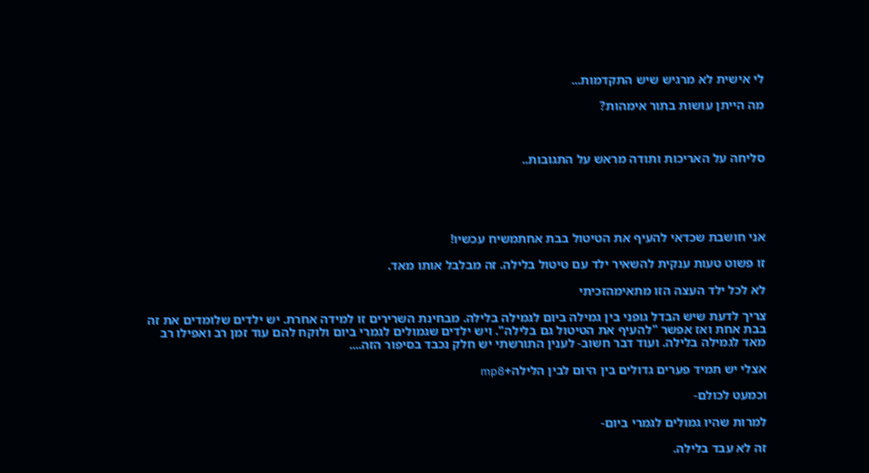לי אישית לא מרגיש שיש התקדמות...

מה הייתן עושות בתור אימהות?



סליחה על האריכות ותודה מראש על התגובות..





אני חושבת שכדאי להעיף את הטיטול בבת אחתמשיח עכשיו!

זו פשוט טעות ענקית להשאיר ילד עם טיטול בלילה. זה מבלבל אותו מאד.

לא לכל ילד העצה הזו מתאימהזכיתי

צריך לדעת שיש הבדל גופני בין גמילה ביום לגמילה בלילה. מבחינת השרירים זו למידה אחרת. יש ילדים שלומדים את זה בבת אחת ואז אפשר "להעיף את הטיטול גם בלילה". ויש ילדים שגמולים לגמרי ביום ולוקח להם עוד זמן רב ואפילו רב מאד לגמילה בלילה. ועוד דבר חשוב- לענין התורשתי יש חלק נכבד בסיפור הזה....

אצלי יש תמיד פערים גדולים בין היום לבין הלילה+mp8

וכמעט לכולם-

למרות שהיו גמולים לגמרי ביום-

זה לא עבד בלילה.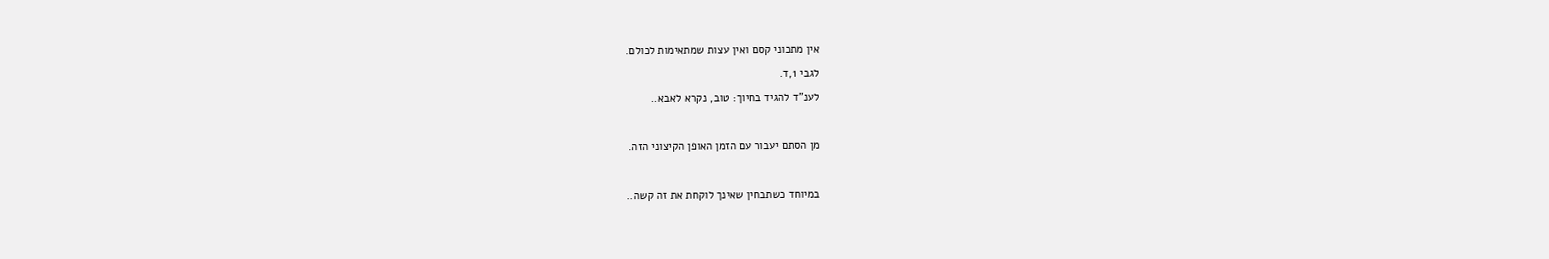אין מתכוני קסם ואין עצות שמתאימות לכולם.

לגבי 1,ד.

לענ"ד להגיד בחיוך: טוב, נקרא לאבא..



מן הסתם יעבור עם הזמן האופן הקיצוני הזה.



במיוחד כשתבחין שאינך לוקחת את זה קשה..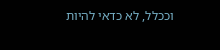וככלל, לא כדאי להיות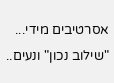אסרטיבים מידי... "שילוב נכון" ונעים..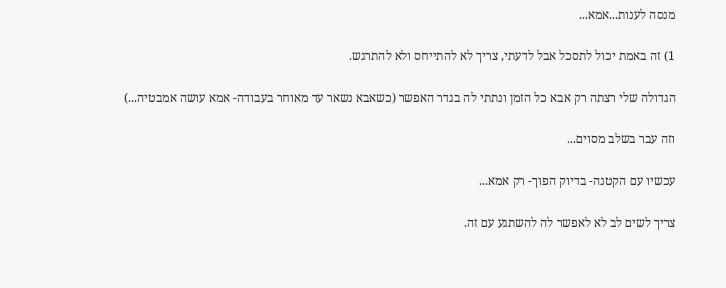מנסה לענות...אמא...

1) זה באמת יכול לתסכל אבל לדעתי, צריך לא להתייחס ולא להתרגש.

הגדולה שלי רצתה רק אבא כל הזמן ונתתי לה בגדר האפשר (כשאבא נשאר עד מאוחר בעבודה- אמא עושה אמבטיה...)

וזה עבר בשלב מסוים...

עכשיו עם הקטנה- בדיוק הפוך- רק אמא...

צריך לשים לב לא לאפשר לה להשתגע עם זה.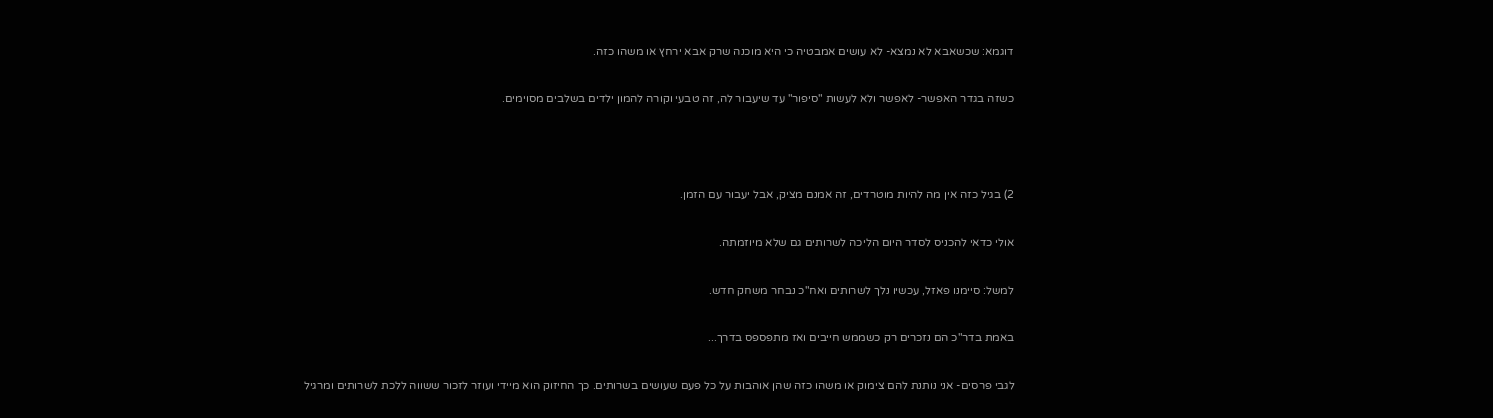דוגמא: שכשאבא לא נמצא- לא עושים אמבטיה כי היא מוכנה שרק אבא ירחץ או משהו כזה.

כשזה בגדר האפשר- לאפשר ולא לעשות "סיפור" עד שיעבור לה, זה טבעי וקורה להמון ילדים בשלבים מסוימים.



2) בגיל כזה אין מה להיות מוטרדים, זה אמנם מציק, אבל יעבור עם הזמן.

אולי כדאי להכניס לסדר היום הליכה לשרותים גם שלא מיוזמתה.

למשל: סיימנו פאזל, עכשיו נלך לשרותים ואח"כ נבחר משחק חדש.

באמת בדר"כ הם נזכרים רק כשממש חייבים ואז מתפספס בדרך...

לגבי פרסים- אני נותנת להם צימוק או משהו כזה שהן אוהבות על כל פעם שעושים בשרותים. כך החיזוק הוא מיידי ועוזר לזכור ששווה ללכת לשרותים ומרגיל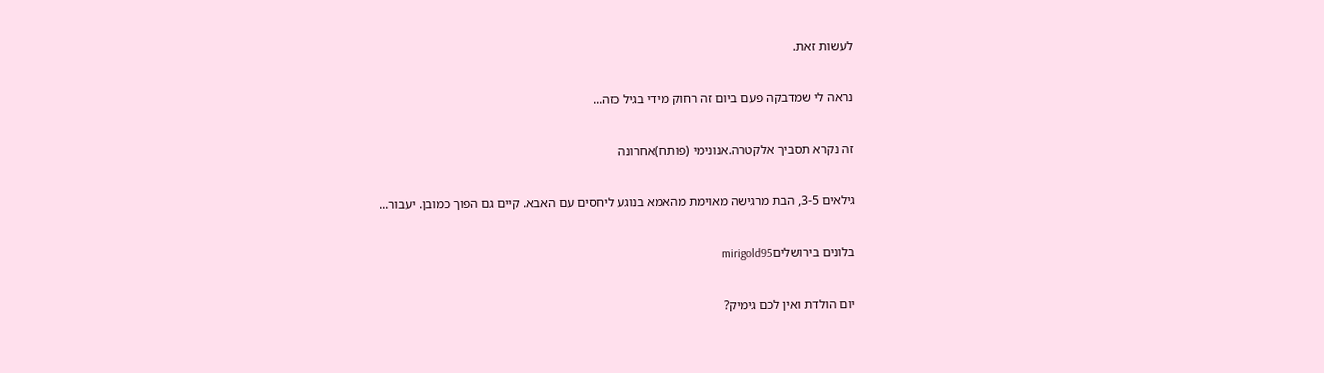לעשות זאת.

נראה לי שמדבקה פעם ביום זה רחוק מידי בגיל כזה...

זה נקרא תסביך אלקטרה.אנונימי (פותח)אחרונה

גילאים 3-5, הבת מרגישה מאוימת מהאמא בנוגע ליחסים עם האבא. קיים גם הפוך כמובן. יעבור...

בלונים בירושליםmirigold95

יום הולדת ואין לכם גימיק?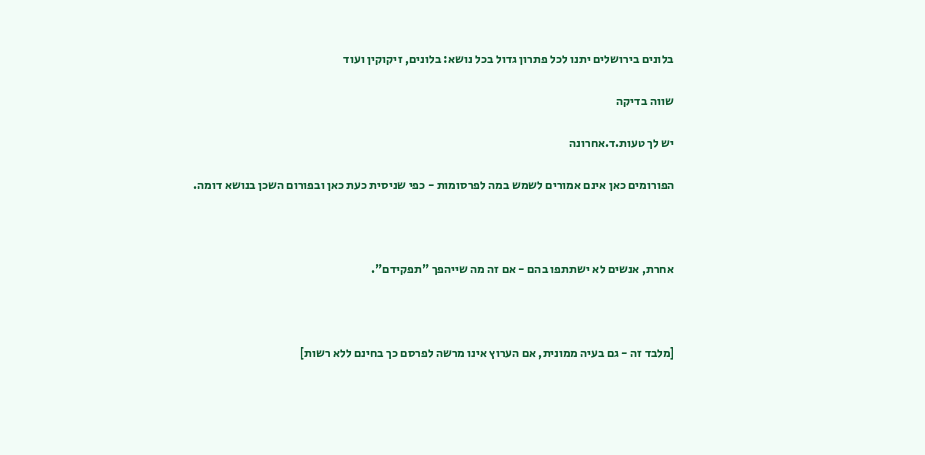בלונים בירושלים יתנו לכל פתרון גדול בכל נושא: בלונים, זיקוקין ועוד

שווה בדיקה

יש לך טעות.ד.אחרונה

הפורומים כאן אינם אמורים לשמש במה לפרסומות - כפי שניסית כעת כאן ובפורום השכן בנושא דומה.



אחרת, אנשים לא ישתתפו בהם - אם זה מה שייהפך "תפקידם".



[מלבד זה - גם בעיה ממונית, אם הערוץ אינו מרשה לפרסם כך בחינם ללא רשות]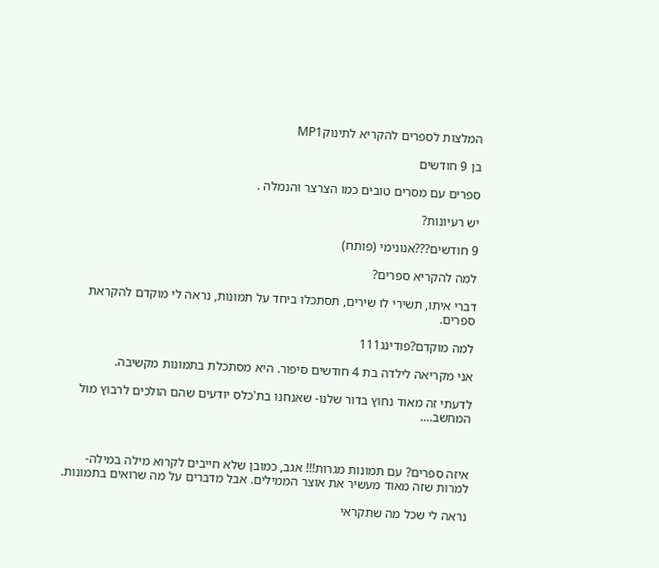המלצות לספרים להקריא לתינוקMP1

בן 9 חודשים

ספרים עם מסרים טובים כמו הצרצר והנמלה .

יש רעיונות?

9 חודשים???אנונימי (פותח)

למה להקריא ספרים?

דברי איתו, תשירי לו שירים, תסתכלו ביחד על תמונות, נראה לי מוקדם להקראת ספרים.

למה מוקדם?פודינג111

אני מקריאה לילדה בת 4 חודשים סיפור. היא מסתכלת בתמונות מקשיבה.

לדעתי זה מאוד נחוץ בדור שלנו- שאנחנו בת'כלס יודעים שהם הולכים לרבוץ מול המחשב....



איזה ספרים? עם תמונות מגרות!!! אגב, כמובן שלא חייבים לקרוא מילה במילה- למרות שזה מאוד מעשיר את אוצר הממילים. אבל מדברים על מה שרואים בתמונות.

נראה לי שכל מה שתקראי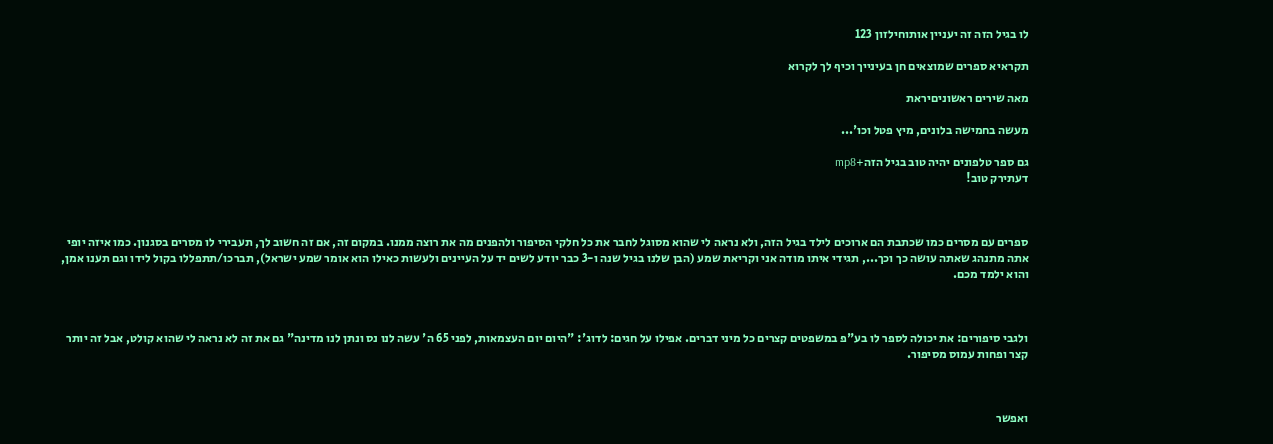לו בגיל הזה זה יעניין אותוחילזון 123

תקראיא ספרים שמוצאים חן בעינייך וכיף לך לקרוא

מאה שירים ראשוניםיראת

מעשה בחמישה בלונים, מיץ פטל וכו'...

גם ספר טלפונים יהיה טוב בגיל הזה+mp8
דעתירק טוב!



ספרים עם מסרים כמו שכתבת הם ארוכים לילד בגיל הזה, ולא נראה לי שהוא מסוגל לחבר את כל חלקי הסיפור ולהפנים מה את רוצה ממנו. במקום זה, אם זה חשוב לך, תעבירי לו מסרים בסגנון. כמו איזה יופי אתה מתנהג שאתה עושה כך וכך..., תגידי איתו מודה אני וקריאת שמע (הבן שלנו בגיל שנה ו-3 כבר יודע לשים יד על העיינים ולעשות כאילו הוא אומר שמע ישראל), תברכו/תתפללו בקול לידו וגם תענו אמן, והוא ילמד מכם.



ולגבי סיפורים: את יכולה לספר לו בע"פ במשפטים קצרים כל מיני דברים. אפילו על חגים: לדוג': "היום יום העצמאות, לפני 65 ה' עשה לנו נס ונתן לנו מדינה" גם את זה לא נראה לי שהוא קולט, אבל זה יותר קצר ופחות עמוס מסיפור.



ואפשר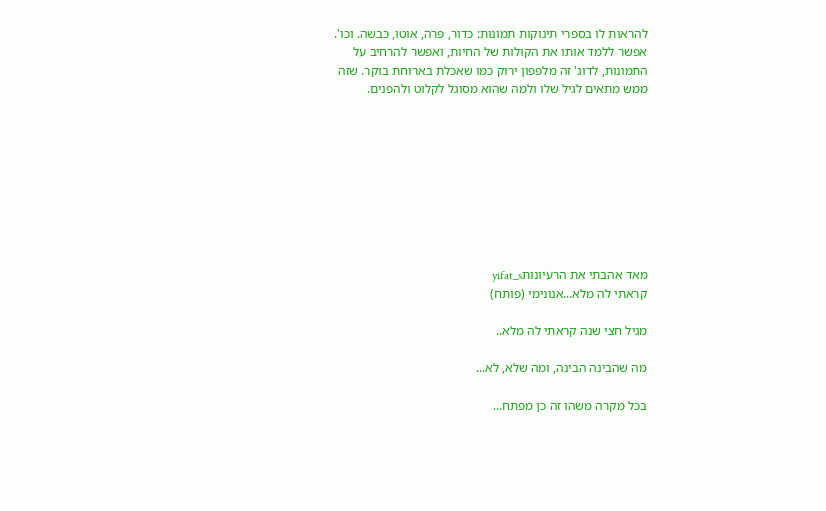להראות לו בספרי תינוקות תמונות: כדור, פרה, אוטו, כבשה. וכו'. אפשר ללמד אותו את הקולות של החיות, ואפשר להרחיב על התמונות, לדוג' זה מלפפון ירוק כמו שאכלת בארוחת בוקר. שזה ממש מתאים לגיל שלו ולמה שהוא מסוגל לקלוט ולהפנים.









מאד אהבתי את הרעיונותyifat_s
קראתי לה מלא...אנונימי (פותח)

מגיל חצי שנה קראתי לה מלא..

מה שהבינה הבינה, ומה שלא, לא...

בכל מקרה משהו זה כן מפתח...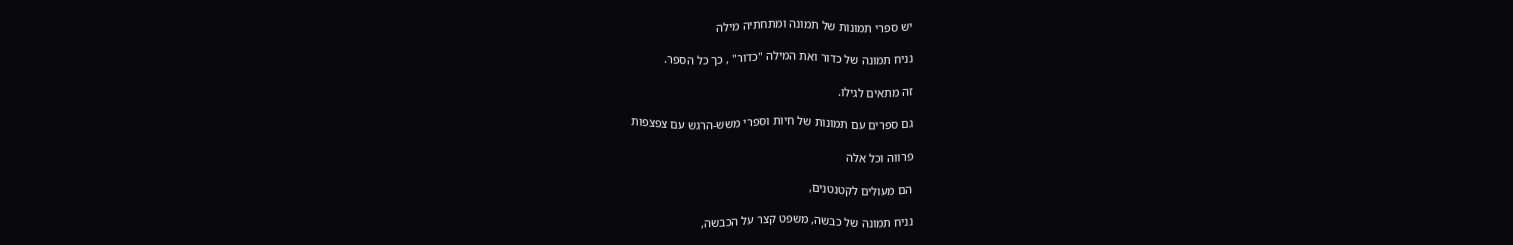יש ספרי תמונות של תמונה ומתחתיה מילה

נניח תמונה של כדור ואת המילה "כדור" , כך כל הספר.

זה מתאים לגילו.

גם ספרים עם תמונות של חיות וספרי משש-הרגש עם צפצפות

פרווה וכל אלה

הם מעולים לקטנטנים,

נניח תמונה של כבשה, משפט קצר על הכבשה,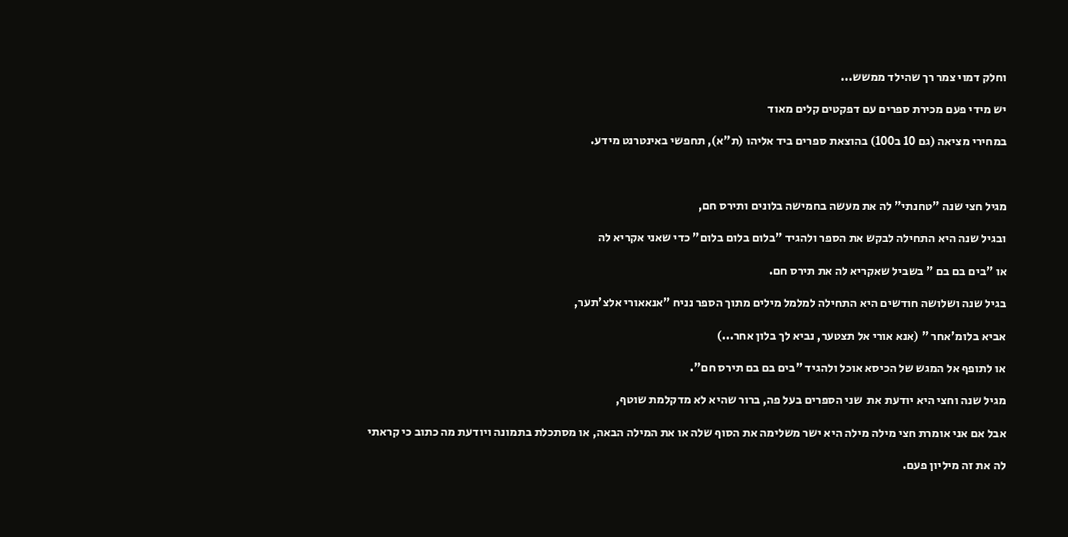וחלק דמוי צמר רך שהילד ממשש...

יש מידי פעם מכירת ספרים עם דפקטים קלים מאוד

במחירי מציאה (גם 10 ב100) בהוצאת ספרים ביד אליהו (ת"א), תחפשי באינטרנט מידע.



מגיל חצי שנה "טחנתי" לה את מעשה בחמישה בלונים ותירס חם,

ובגיל שנה היא התחילה לבקש את הספר ולהגיד "בלום בלום בלום" כדי שאני אקריא לה

או "בים בם בם " בשביל שאקריא לה את תירס חם.

בגיל שנה ושלושה חודשים היא התחילה למלמל מילים מתוך הספר נניח "אנאאורי אלצ'תער,

אביא בלומ'אחר " (אנא אורי אל תצטער, נביא לך בלון אחר...)

או לתופף אל המגש של הכיסא אוכל ולהגיד "בים בם בם תירס חם".

מגיל שנה וחצי היא יודעת את  שני הספרים בעל פה, ברור שהיא לא מדקלמת שוטף,

אבל אם אני אומרת חצי מילה מילה היא ישר משלימה את הסוף שלה או את המילה הבאה, או מסתכלת בתמונה ויודעת מה כתוב כי קראתי

לה את זה מיליון פעם.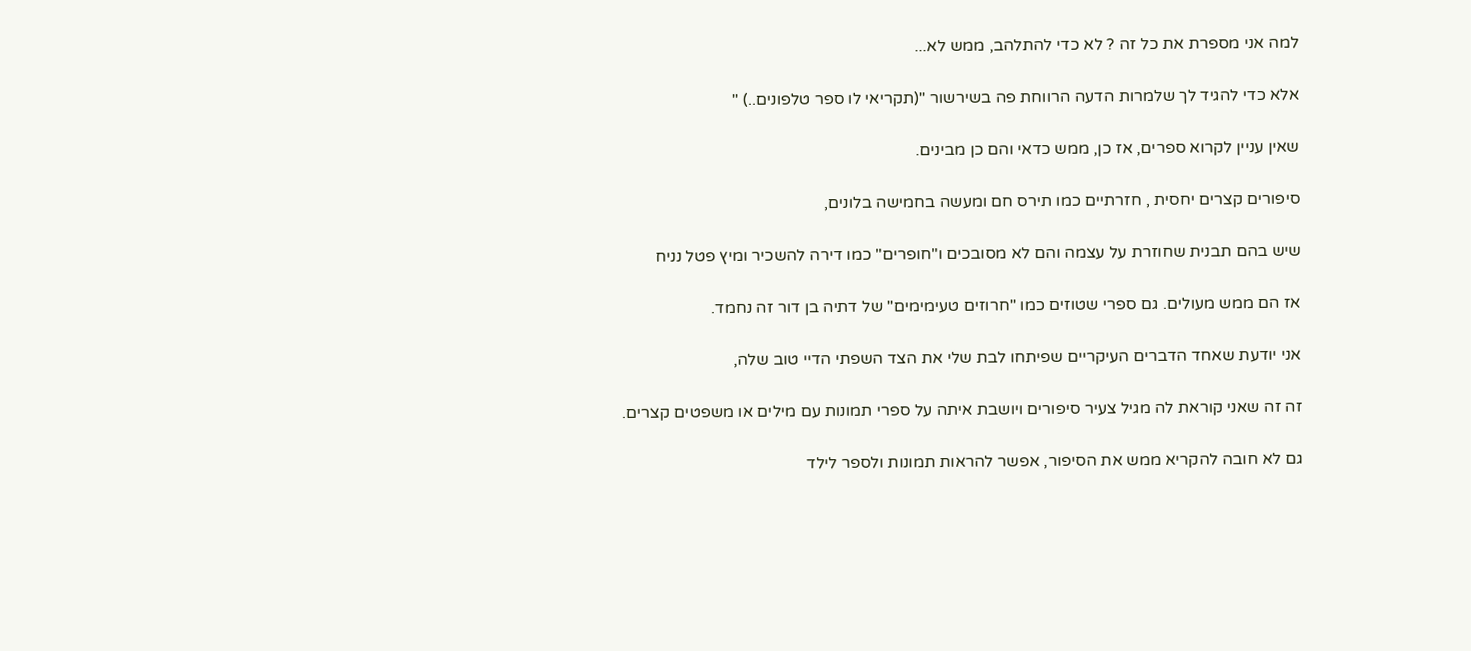למה אני מספרת את כל זה ? לא כדי להתלהב, ממש לא...

אלא כדי להגיד לך שלמרות הדעה הרווחת פה בשירשור "(תקריאי לו ספר טלפונים..) "

שאין עניין לקרוא ספרים, אז כן, ממש כדאי והם כן מבינים.

סיפורים קצרים יחסית , חזרתיים כמו תירס חם ומעשה בחמישה בלונים,

שיש בהם תבנית שחוזרת על עצמה והם לא מסובכים ו"חופרים" כמו דירה להשכיר ומיץ פטל נניח

אז הם ממש מעולים. גם ספרי שטוזים כמו "חרוזים טעימימים" של דתיה בן דור זה נחמד.

אני יודעת שאחד הדברים העיקריים שפיתחו לבת שלי את הצד השפתי הדיי טוב שלה,

זה זה שאני קוראת לה מגיל צעיר סיפורים ויושבת איתה על ספרי תמונות עם מילים או משפטים קצרים.

גם לא חובה להקריא ממש את הסיפור, אפשר להראות תמונות ולספר לילד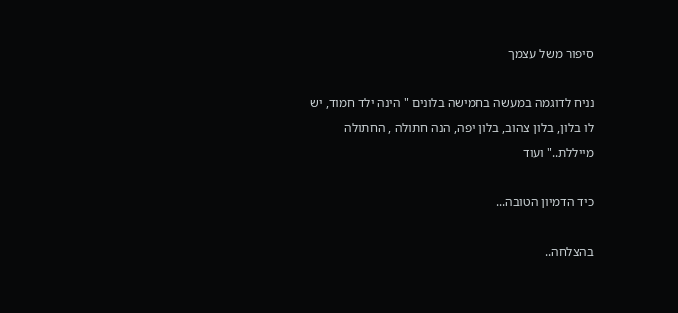סיפור משל עצמך

נניח לדוגמה במעשה בחמישה בלונים " הינה ילד חמוד, יש לו בלון, בלון צהוב, בלון יפה, הנה חתולה , החתולה מייללת.." ועוד

כיד הדמיון הטובה...

בהצלחה..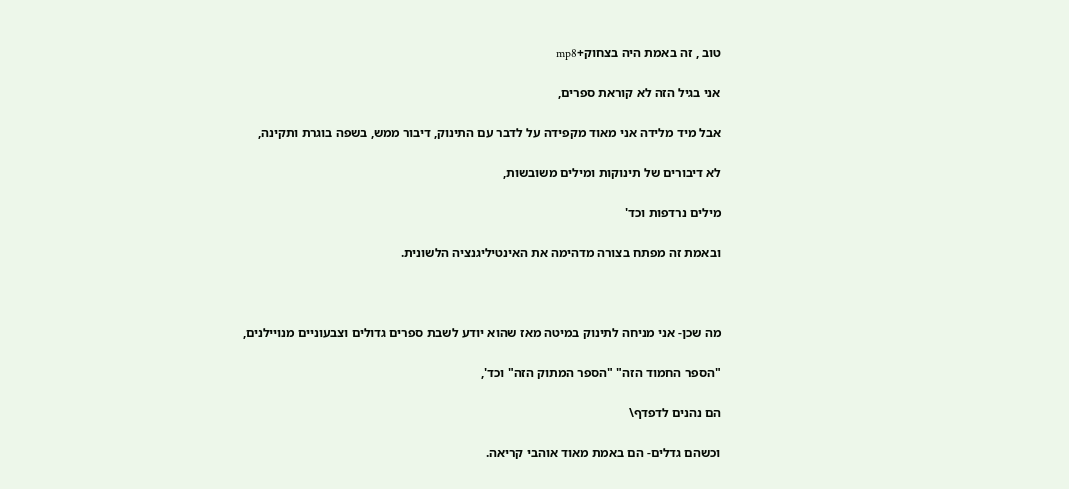טוב , זה באמת היה בצחוק+mp8

אני בגיל הזה לא קוראת ספרים,

אבל מיד מלידה אני מאוד מקפידה על לדבר עם התינוק, דיבור ממש, בשפה בוגרת ותקינה,

לא דיבורים של תינוקות ומילים משובשות,

מילים נרדפות וכד'

ובאמת זה מפתח בצורה מדהימה את האינטיליגנציה הלשונית.



מה שכן- אני מניחה לתינוק במיטה מאז שהוא יודע לשבת ספרים גדולים וצבעוניים מנויילנים,

"הספר החמוד הזה" "הספר המתוק הזה" וכד',

הם נהנים לדפדף\

וכשהם גדלים- הם באמת מאוד אוהבי קריאה.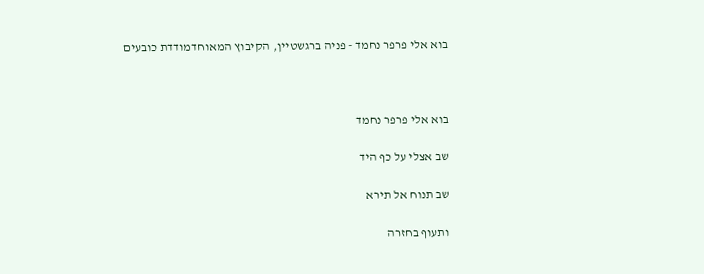בוא אלי פרפר נחמד - פניה ברגשטיין, הקיבוץ המאוחדמודדת כובעים



בוא אלי פרפר נחמד

שב אצלי על כף היד

שב תנוח אל תירא

ותעוף בחזרה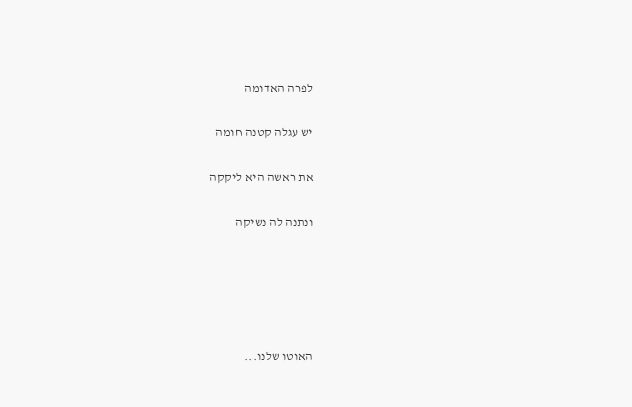לפרה האדומה

יש עגלה קטנה חומה

את ראשה היא ליקקה

ונתנה לה נשיקה





האוטו שלנו...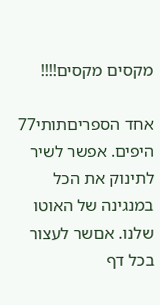מקסים מקסים!!!!

אחד הספריםתותי77
היפים. אפשר לשיר לתינוק את הכל במנגינה של האוטו שלנו. אםשר לעצור בכל דף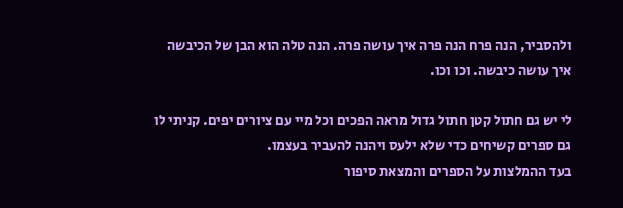ולהסביר, הנה פרח הנה פרה איך עושה פרה. הנה טלה הוא הבן של הכיבשה איך עושה כיבשה. וכו וכו.

לי יש גם חתול קטן חתול גדול מראה הפכים וכל מיי עם ציורים יפים. קניתי לו גם ספרים קשיחים כדי שלא ילעס ויהנה להעביר בעצמו.
בעד ההמלצות על הספרים והמצאת סיפור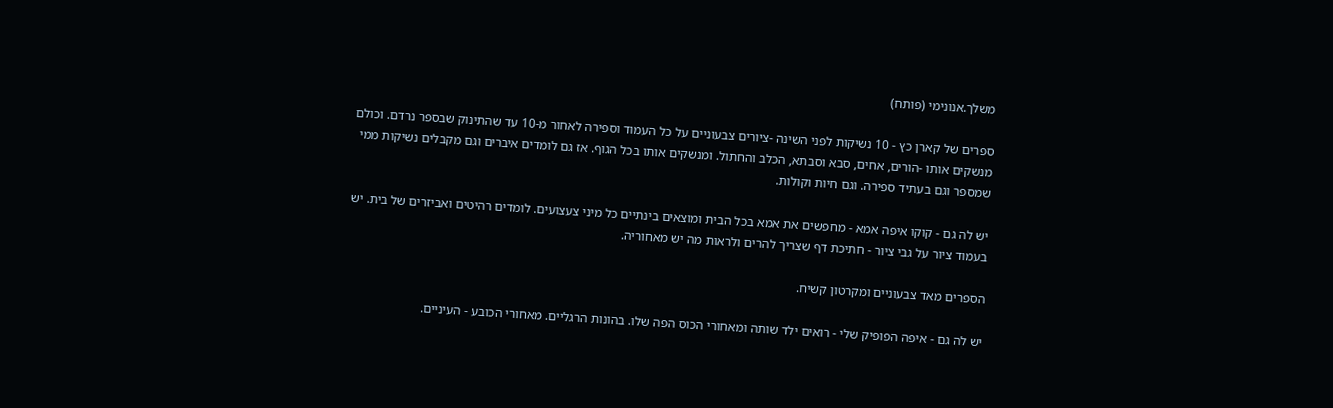משלך.אנונימי (פותח)

ספרים של קארן כץ - 10 נשיקות לפני השינה -ציורים צבעוניים על כל העמוד וספירה לאחור מ-10 עד שהתינוק שבספר נרדם. וכולם מנשקים אותו -הורים, אחים, סבא וסבתא, הכלב והחתול. ומנשקים אותו בכל הגוף. אז גם לומדים איברים וגם מקבלים נשיקות ממי שמספר וגם בעתיד ספירה. וגם חיות וקולות.

יש לה גם - קוקו איפה אמא - מחפשים את אמא בכל הבית ומוצאים בינתיים כל מיני צעצועים. לומדים רהיטים ואביזרים של בית. יש בעמוד ציור על גבי ציור - חתיכת דף שצריך להרים ולראות מה יש מאחוריה.

הספרים מאד צבעוניים ומקרטון קשיח.

יש לה גם - איפה הפופיק שלי - רואים ילד שותה ומאחורי הכוס הפה שלו. בהונות הרגליים. מאחורי הכובע - העיניים.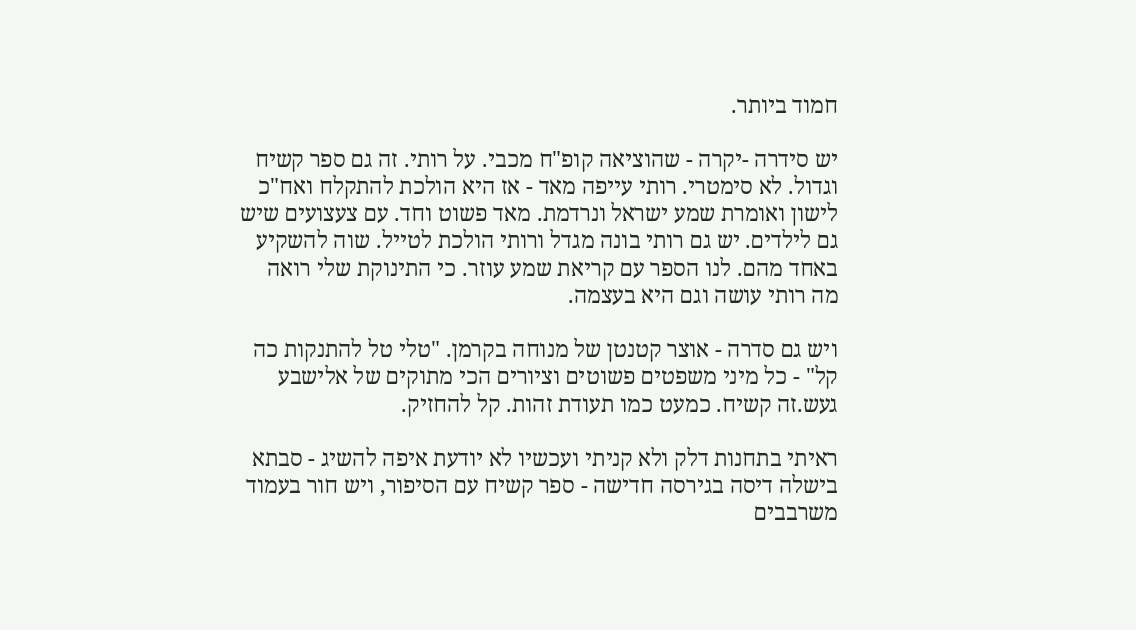חמוד ביותר.

יש סידרה -יקרה - שהוציאה קופ"ח מכבי. על רותי. זה גם ספר קשיח וגדול. לא סימטרי. רותי עייפה מאד - אז היא הולכת להתקלח ואח"כ לישון ואומרת שמע ישראל ונרדמת. מאד פשוט וחד. עם צעצועים שיש גם לילדים. יש גם רותי בונה מגדל ורותי הולכת לטייל. שוה להשקיע באחד מהם. לנו הספר עם קריאת שמע עוזר. כי התינוקת שלי רואה מה רותי עושה וגם היא בעצמה.

ויש גם סדרה - אוצר קטנטן של מנוחה בקרמן. "טלי טל להתנקות כה קל" - כל מיני משפטים פשוטים וציורים הכי מתוקים של אלישבע געש.זה קשיח. כמעט כמו תעודת זהות. קל להחזיק.

ראיתי בתחנות דלק ולא קניתי ועכשיו לא יודעת איפה להשיג - סבתא בישלה דיסה בגירסה חדישה - ספר קשיח עם הסיפור, ויש חור בעמוד משרבבים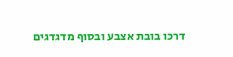דרכו בובת אצבע ובסוף מדגדגים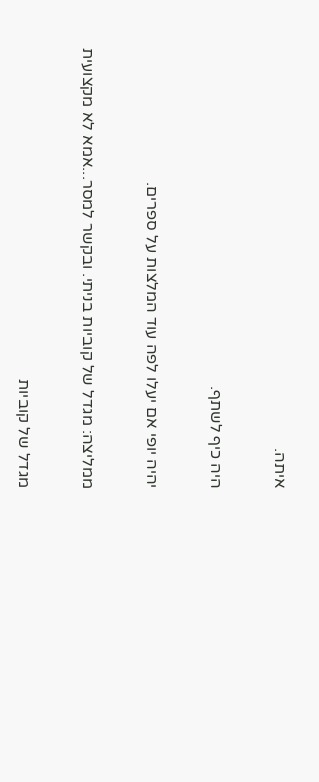איתה.

היה כיף לשתף.

יהיה יופי אם יעלו לפה עוד המלצות על ספרים.

ממליצה: מגדל של קוביות בניתי. ובקשר למסר...אמא לא מקצועית

מגדל של קוביות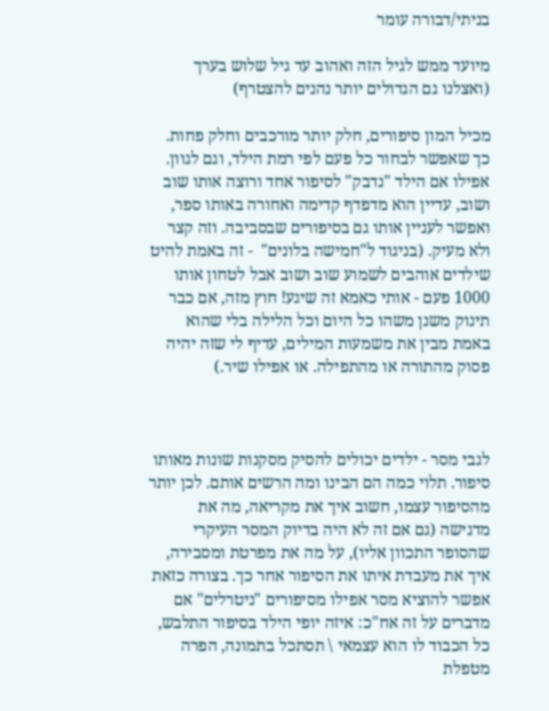בניתי/דבורה עומר

מיועד ממש לגיל הזה ואהוב עד גיל שלוש בערך (ואצלנו גם הגדולים יותר נהנים להצטרף)

מכיל המון סיפורים, חלק יותר מורכבים וחלק פחות. כך שאפשר לבחור כל פעם לפי רמת הילד, וגם לגוון. אפילו אם הילד "נדבק" לסיפור אחד ורוצה אותו שוב ושוב, עדיין הוא מדפדף קדימה ואחורה באותו ספר, ואפשר לעניין אותו גם בסיפורים שבסביבה. וזה קצר ולא מעיק. (בניגוד ל"חמישה בלונים"  - זה באמת להיט שילדים אוהבים לשמוע שוב ושוב אבל לטחון אותו 1000 פעם - אותי כאמא זה שיגע! חוץ מזה, אם כבר תינוק משנן משהו כל היום וכל הלילה בלי שהוא באמת מבין את משמעות המילים, עדיף לי שזה יהיה פסוק מהתורה או מהתפילה. או אפילו שיר.)



לגבי מסר - ילדים יכולים להסיק מסקנות שונות מאותו סיפור. תלוי כמה הם הבינו ומה הרשים אותם. לכן יותר מהסיפור עצמו, חשוב איך את מקריאה, מה את מדגישה (גם אם זה לא היה בדיוק המסר העיקרי שהסופר התכוון אליו), על מה את מפרטת ומסבירה, איך את מעבדת איתו את הסיפור אחר כך. בצורה כזאת אפשר להוציא מסר אפילו מסיפורים "ניטרלים" אם מדברים על זה אח"כ: איזה יופי הילד בסיפור התלבש, כל הכבוד לו הוא עצמאי \ תסתכל בתמונה, הפרה מטפלת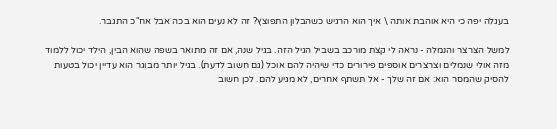בעגלה יפה כי היא אוהבת אותה \ איך הוא הרגיש כשהבלון התפוצץ? זה לא נעים הוא בכה אבל אח"כ התגבר.

למשל הצרצר והנמלה - נראה לי קצת מורכב בשביל הגיל הזה. בגיל שנה, אם זה מתואר בשפה שהוא הבין, הילד יכול ללמוד מזה אולי שנמלים וצרצרים אוספים פירורים כדי שיהיה להם אוכל (גם חשוב לדעת). בגיל יותר מבוגר הוא עדיין יכול בטעות להסיק שהמסר הוא: אם זה שלך - אל תשתף אחרים, לא מגיע להם. לכן חשוב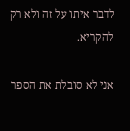לדבר איתו על זה ולא רק להקריא.

אני לא סובלת את הספר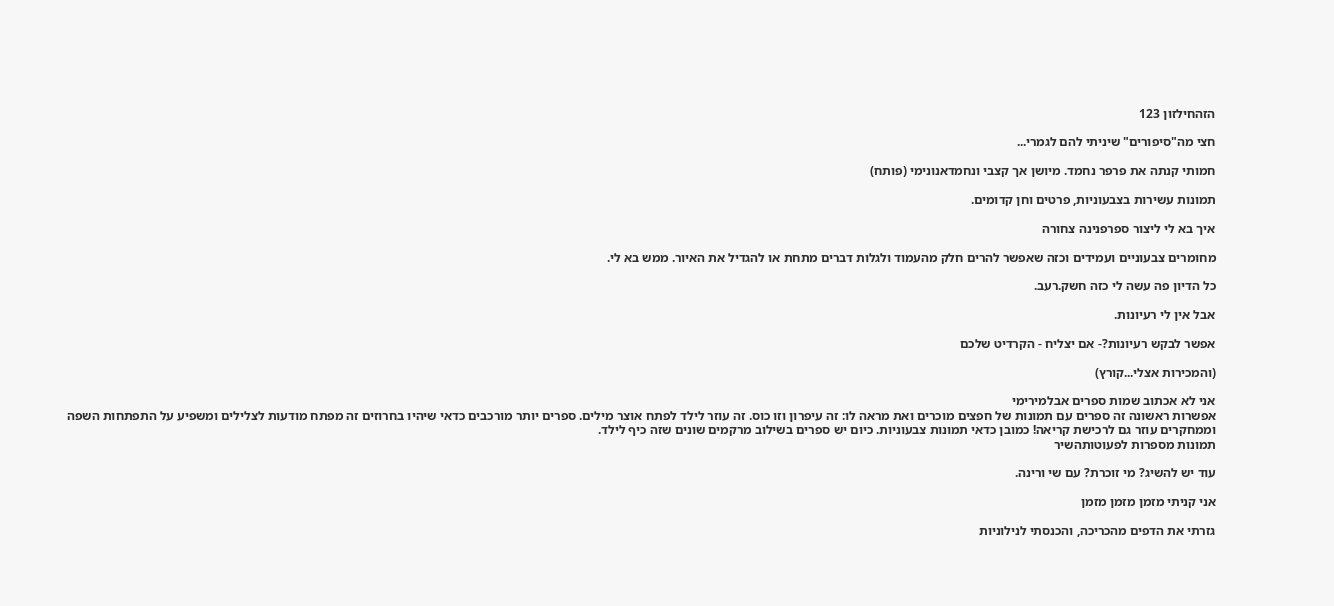הזהחילזון 123

חצי מה"סיפורים" שיניתי להם לגמרי...

חמותי קנתה את פרפר נחמד. מיושן אך קצבי ונחמדאנונימי (פותח)

תמונות עשירות בצבעוניות, פרטים וחן קדומים.

איך בא לי ליצור ספרפנינה צחורה

מחומרים צבעוניים ועמידים וכזה שאפשר להרים חלק מהעמוד ולגלות דברים מתחת או להגדיל את האיור. ממש בא לי.

כל הדיון פה עשה לי כזה חשק.רעב.

אבל אין לי רעיונות.

אפשר לבקש רעיונות?- אם יצליח - הקרדיט שלכם

(והמכירות אצלי...קורץ)

אני לא אכתוב שמות ספרים אבלמירימי
אפשרות ראשונה זה ספרים עם תמונות של חפצים מוכרים ואת מראה לו: זה עיפרון וזו כוס. זה עוזר לילד לפתח אוצר מילים. ספרים יותר מורכבים כדאי שיהיו בחרוזים זה מפתח מודעות לצלילים ומשפיע על התפתחות השפה וממחקרים עוזר גם לרכישת קריאה! כמובן כדאי תמונות צבעוניות. כיום יש ספרים בשילוב מרקמים שונים שזה כיף לילד.
תמונות מספרות לפעוטותהשיר

עוד יש להשיג? מי זוכרת? עם שי ורינה.

אני קניתי מזמן מזמן מזמן

גזרתי את הדפים מהכריכה, והכנסתי לנילוניות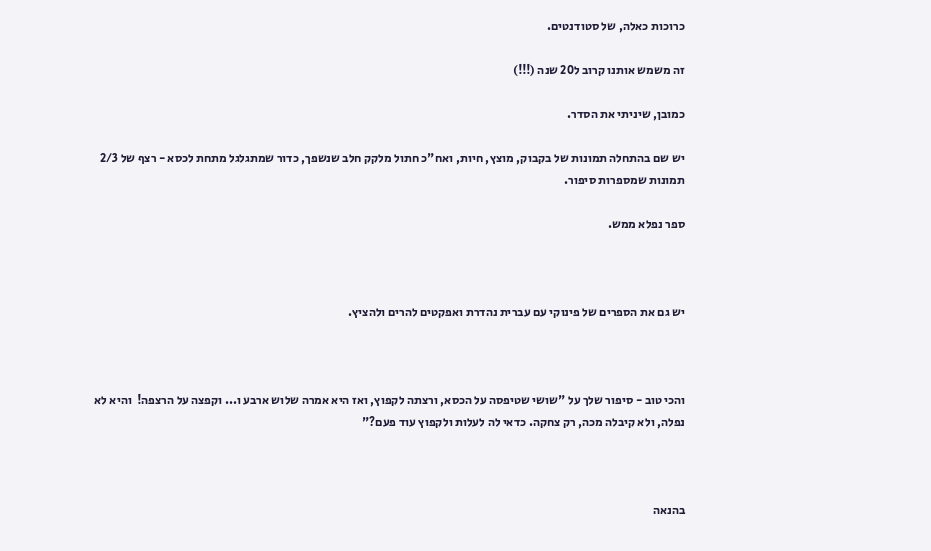כרוכות כאלה, של סטודנטים.

זה משמש אותנו קרוב ל20 שנה (!!!)

כמובן, שיניתי את הסדר.

יש שם בהתחלה תמונות של בקבוק, מוצץ, חיות, ואח"כ חתול מלקק חלב שנשפך, כדור שמתגלגל מתחת לכסא - רצף של 2/3 תמונות שמספרות סיפור.

ספר נפלא ממש.



יש גם את הספרים של פינוקי עם עברית נהדרת ואפקטים להרים ולהציץ.



והכי טוב - סיפור שלך על "שושי שטיפסה על הכסא, ורצתה לקפוץ, ואז היא אמרה שלוש ארבע ו... וקפצה על הרצפה!  והיא לא נפלה, ולא קיבלה מכה, רק צחקה. כדאי לה לעלות ולקפוץ עוד פעם?"



בהנאה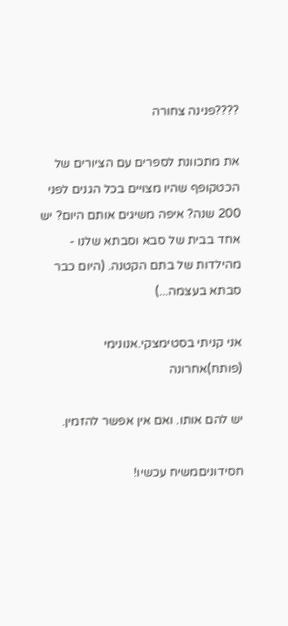????פנינה צחורה

את מתכוונת לספרים עם הציורים של הכטקופף שהיו מצויים בכל הגנים לפני 200 שנה? איפה משיגים אותם היום? יש אחד בבית של סבא וסבתא שלנו - מהילדות של בתם הקטנה. (היום כבר סבתא בעצמה...)

אני קניתי בסטימצקי.אנונימי (פותח)אחרונה

יש להם אותו. ואם אין אפשר להזמין.

חסידוניםמשיח עכשיו!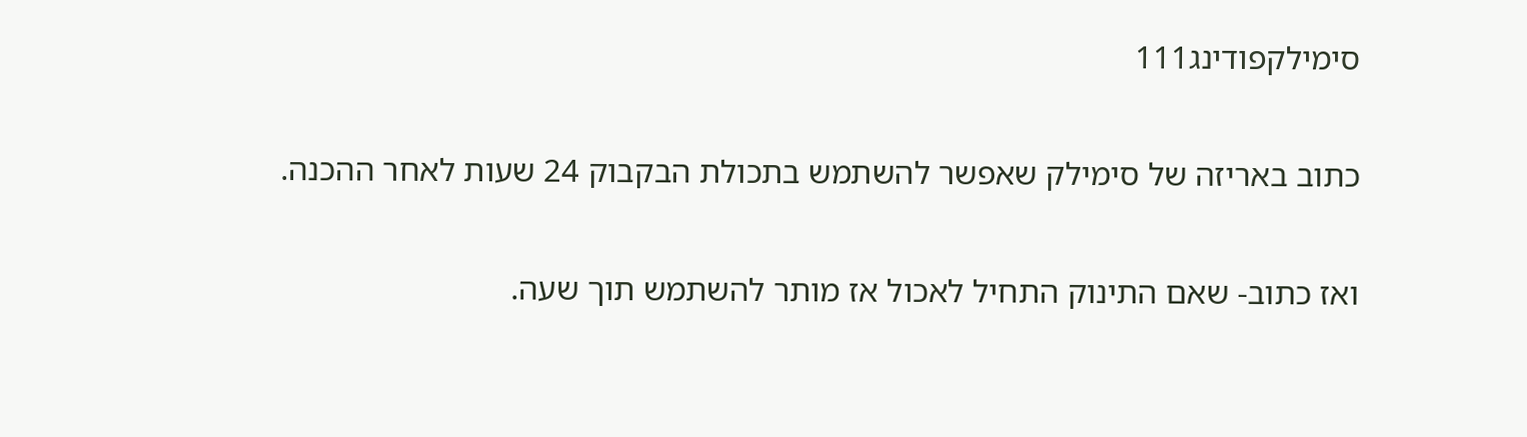סימילקפודינג111

כתוב באריזה של סימילק שאפשר להשתמש בתכולת הבקבוק 24 שעות לאחר ההכנה.

ואז כתוב- שאם התינוק התחיל לאכול אז מותר להשתמש תוך שעה.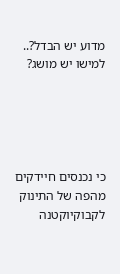מדוע יש הבדל?.. למישו יש מושג?





כי נכנסים חיידקים מהפה של התינוק לקבוקיוקטנה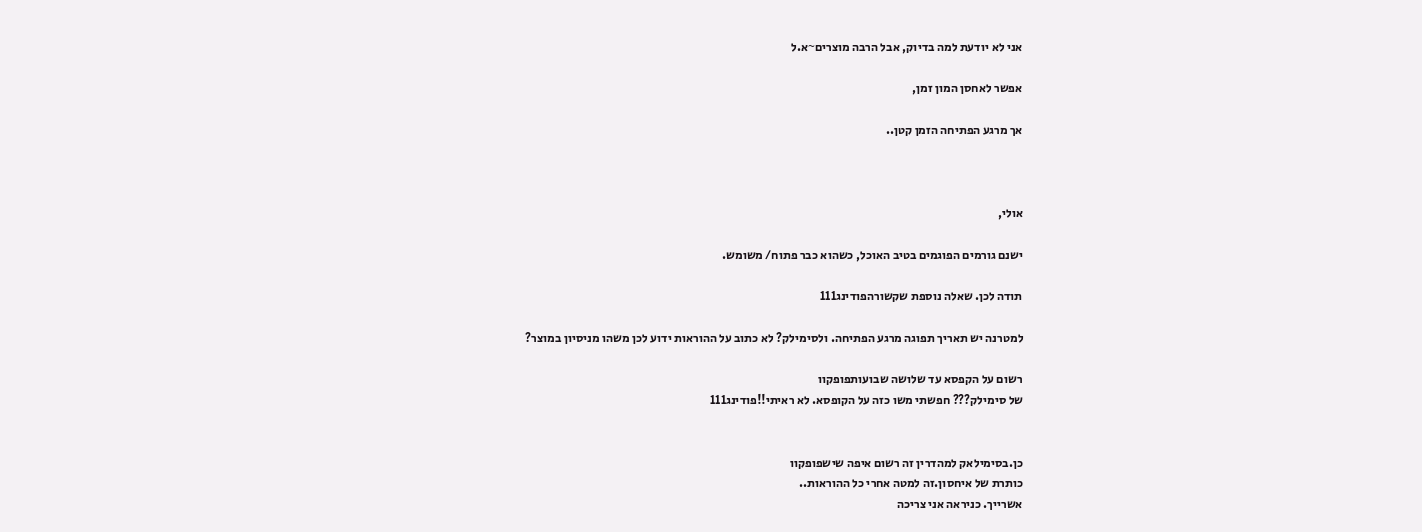אני לא יודעת למה בדיוק, אבל הרבה מוצרים~א.ל

אפשר לאחסן המון זמן,

אך מרגע הפתיחה הזמן קטן..



אולי,

ישנם גורמים הפוגמים בטיב האוכל, כשהוא כבר פתוח/ משומש.

תודה לכן. שאלה נוספת שקשורהפודינג111

למטרנה יש תאריך תפוגה מרגע הפתיחה. ולסימילק? לא כתוב על ההוראות ידוע לכן משהו מניסיון במוצר?

רשום על הקפסא עד שלושה שבועותפופקוו
של סימילק??? חפשתי משו כזה על הקופסא. לא ראיתי!!פודינג111


כן.בסימילאק למהדרין זה רשום איפה שישפופקוו
כותרת של איחסון.זה למטה אחרי כל ההוראות..
אשרייך. כניראה אני צריכה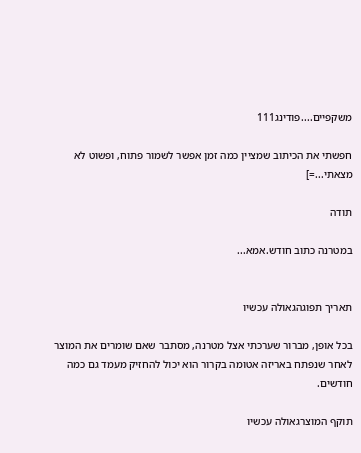משקפיים....פודינג111

חפשתי את הכיתוב שמציין כמה זמן אפשר לשמור פתוח, ופשוט לא מצאתי...=]

תודה

במטרנה כתוב חודש.אמא...


תאריך תפוגהגאולה עכשיו

בכל אופן, מברור שערכתי אצל מטרנה, מסתבר שאם שומרים את המוצר לאחר שנפתח באריזה אטומה בקרור הוא יכול להחזיק מעמד גם כמה חודשים.

תוקף המוצרגאולה עכשיו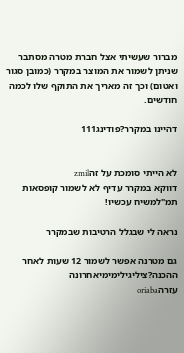מברור שעשיתי אצל חברת מטרה מסתבר שניתן לשמור את המוצר במקרר (כמובן סגור ואטום) וכך זה מאריך את התוקף שלו לכמה חודשים.

דהיינו במקרר?פודינג111


לא הייתי סומכת על זהzmil
דווקא במקרר עדיף לא לשמור קופסאות תמ"למשיח עכשיו!

נראה לי שבגלל הרטיבות שבמקרר

גם מטרנה אפשר לשמור 12 שעות לאחר ההכנה?ציליגילימימיאחרונה
עזרהoriaba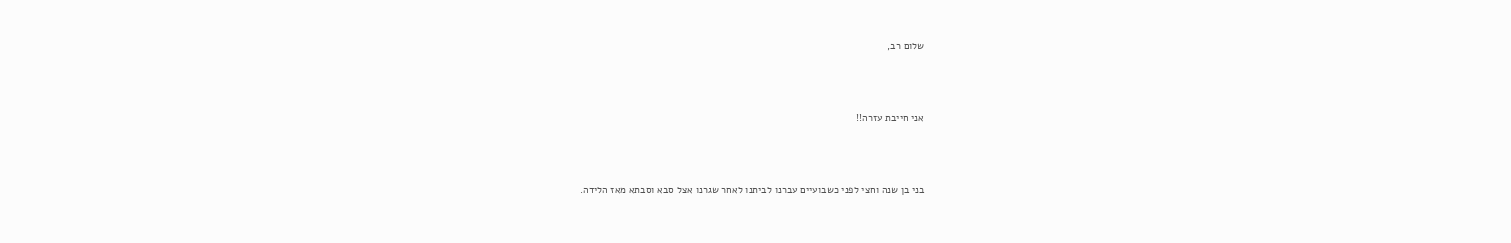שלום רב,



אני חייבת עזרה!!



בני בן שנה וחצי לפני כשבועיים עברנו לביתנו לאחר שגרנו אצל סבא וסבתא מאז הלידה.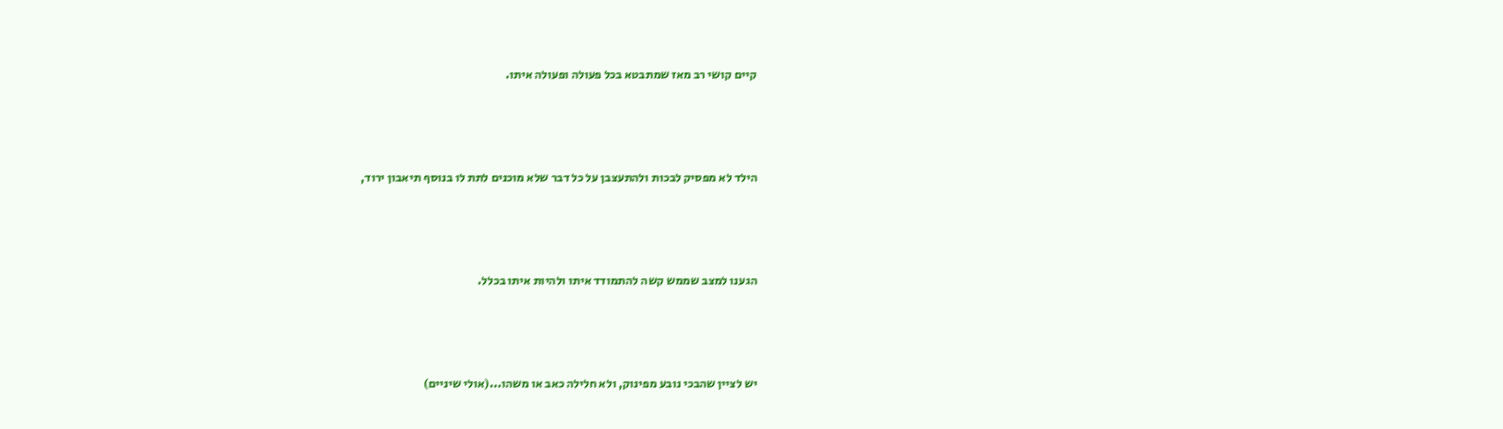קיים קושי רב מאז שמתבטא בכל פעולה ופעולה איתו.



הילד לא מפסיק לבכות ולהתעצבן על כל דבר שלא מוכנים לתת לו בנוסף תיאבון ירוד,



הגענו למצב שממש קשה להתמודד איתו ולהיות איתו בכלל.



יש לציין שהבכי נובע מפינוק, ולא חלילה כאב או משהו...(אולי שיניים)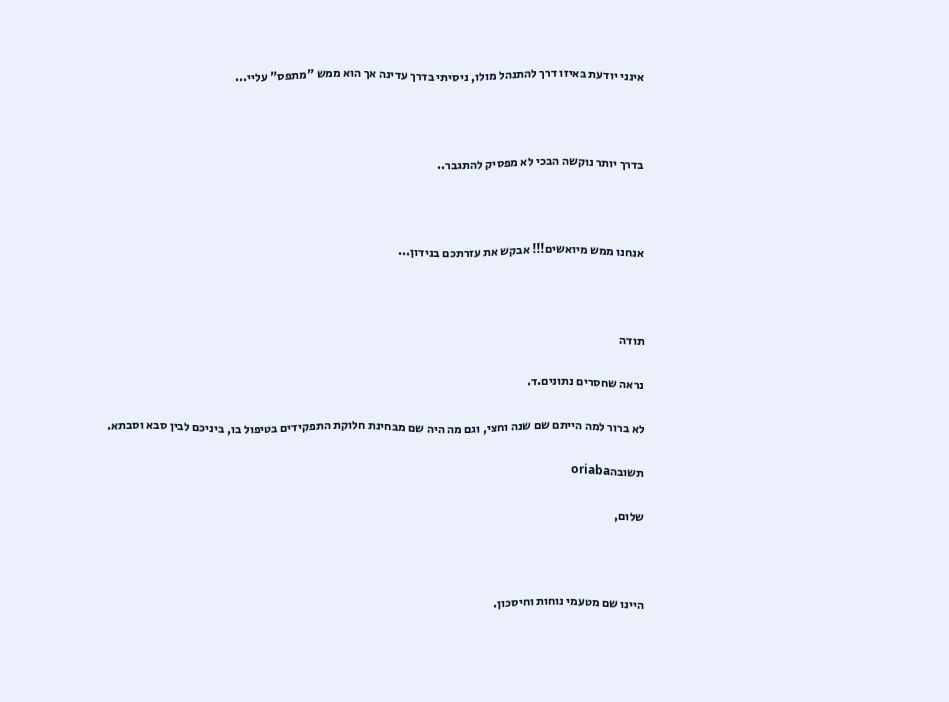אינני יודעת באיזו דרך להתנהל מולו, ניסיתי בדרך עדינה אך הוא ממש "מתפס" עליי...



בדרך יותר נוקשה הבכי לא מפסיק להתגבר..



אנחנו ממש מיואשים!!! אבקש את עזרתכם בנידון...



תודה

נראה שחסרים נתונים.ד.

לא ברור למה הייתם שם שנה וחצי, וגם מה היה שם מבחינת חלוקת התפקידים בטיפול בו, ביניכם לבין סבא וסבתא.

תשובהoriaba

שלום,



היינו שם מטעמי נוחות וחיסכון.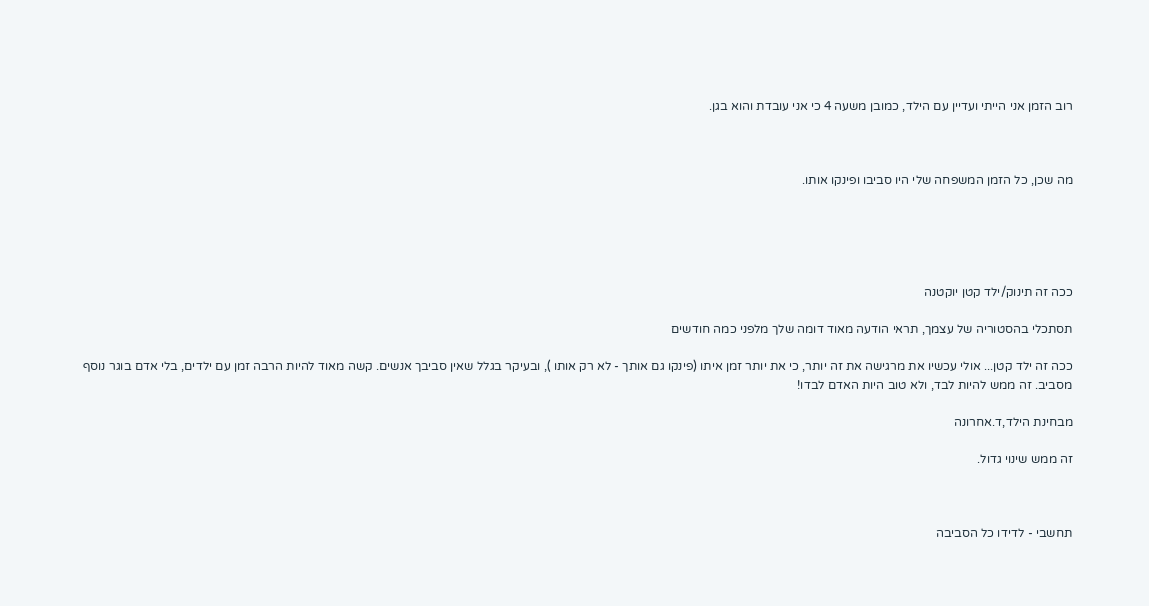רוב הזמן אני הייתי ועדיין עם הילד, כמובן משעה 4 כי אני עובדת והוא בגן.



מה שכן, כל הזמן המשפחה שלי היו סביבו ופינקו אותו.





ככה זה תינוק/ילד קטן יוקטנה

תסתכלי בהסטוריה של עצמך, תראי הודעה מאוד דומה שלך מלפני כמה חודשים

ככה זה ילד קטן... אולי עכשיו את מרגישה את זה יותר, כי את יותר זמן איתו (פינקו גם אותך - לא רק אותו ), ובעיקר בגלל שאין סביבך אנשים. קשה מאוד להיות הרבה זמן עם ילדים, בלי אדם בוגר נוסף מסביב. זה ממש להיות לבד, ולא טוב היות האדם לבדו!

מבחינת הילד,ד.אחרונה

זה ממש שינוי גדול.



תחשבי - לדידו כל הסביבה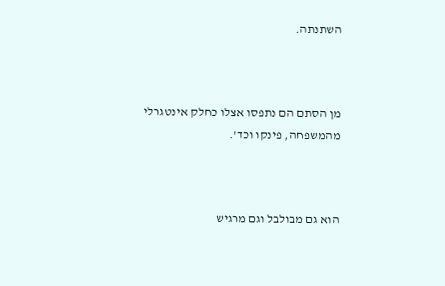השתנתה.



מן הסתם הם נתפסו אצלו כחלק אינטגרלי מהמשפחה, פינקו וכד'.



הוא גם מבולבל וגם מרגיש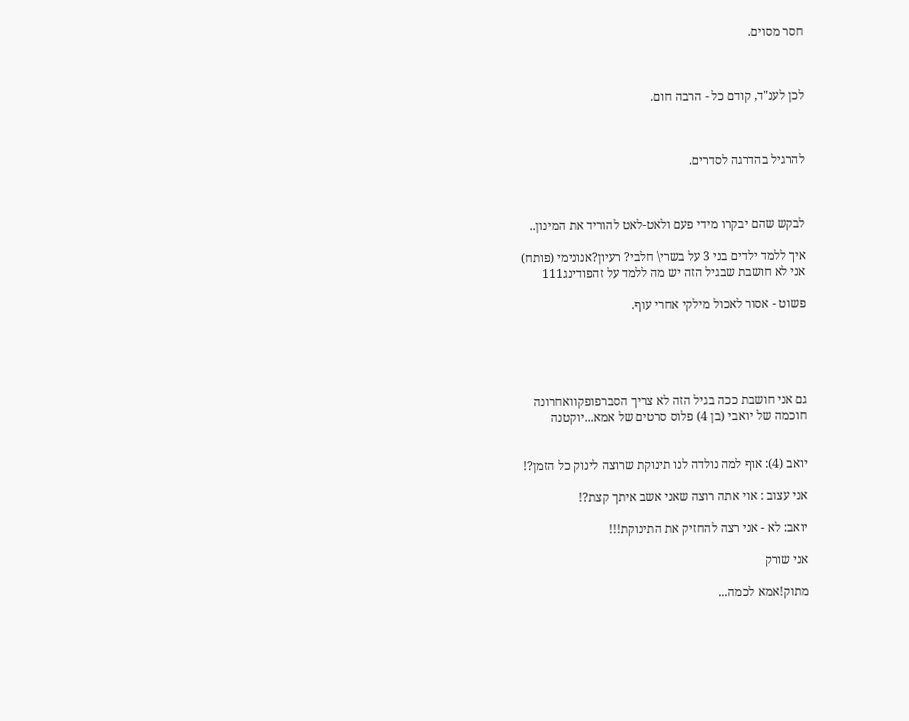חסר מסוים.



לכן לענ"ד, קודם כל - הרבה חום.



להרגיל בהדרגה לסדרים.



לבקש שהם יבקרו מידי פעם ולאט-לאט להוריד את המינון..

איך ללמד ילדים בני 3 על בשרי\ חלבי? רעיון?אנונימי (פותח)
אני לא חושבת שבגיל הזה יש מה ללמד על זהפודינג111

פשוט - אסור לאכול מילקי אחרי עוף.





גם אני חושבת ככה בגיל הזה לא צריך הסברפופקוואחרונה
חוכמה של יואבי (בן 4) פלוס סרטים של אמא...יוקטנה


יואב (4): אוף למה נולדה לנו תינוקת שרוצה לינוק כל הזמן?!

אני עצוב : אוי אתה רוצה שאני אשב איתך קצת?!

יואב: לא - אני רצה להחזיק את התינוקת!!!

אני שורק

מתוק!אמא לכמה...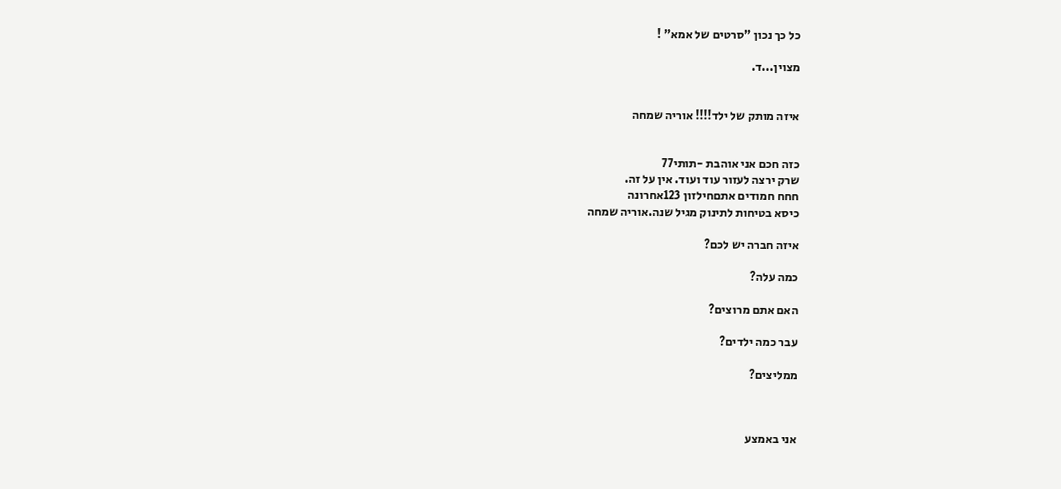כל כך נכון "סרטים של אמא" !

מצוין...ד.


איזה מותק של ילד!!!! אוריה שמחה


כזה חכם אני אוהבת -תותי77
שרק ירצה לעזור עוד ועוד. אין על זה.
חחח חמודים אתםחילזון 123אחרונה
כיסא בטיחות לתינוק מגיל שנה.אוריה שמחה

איזה חברה יש לכם?

כמה עלה?

האם אתם מרוצים?

עבר כמה ילדים?

ממליצים?



אני באמצע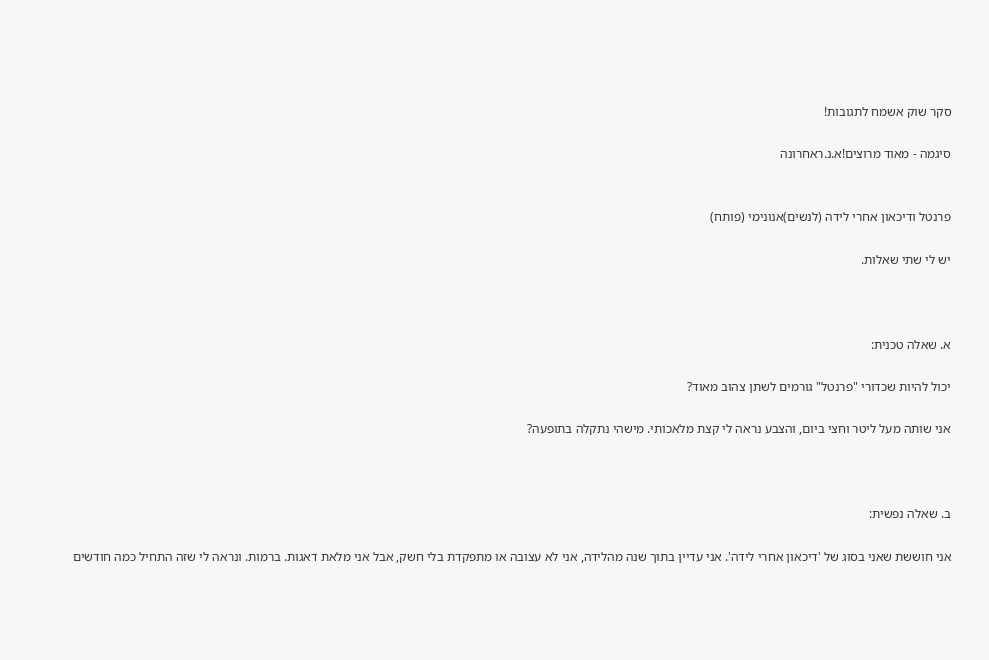סקר שוק אשמח לתגובות!

סיגמה - מאוד מרוצים!א.נ.ראחרונה


פרנטל ודיכאון אחרי לידה (לנשים)אנונימי (פותח)

יש לי שתי שאלות.



א. שאלה טכנית:

יכול להיות שכדורי "פרנטל" גורמים לשתן צהוב מאוד?

אני שותה מעל ליטר וחצי ביום, והצבע נראה לי קצת מלאכותי. מישהי נתקלה בתופעה?



ב. שאלה נפשית:

אני חוששת שאני בסוג של 'דיכאון אחרי לידה'. אני עדיין בתוך שנה מהלידה, אני לא עצובה או מתפקדת בלי חשק, אבל אני מלאת דאגות. ברמות. ונראה לי שזה התחיל כמה חודשים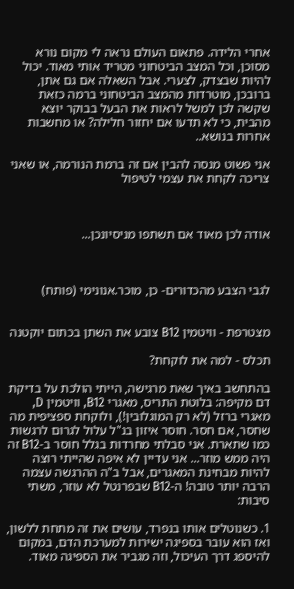אחרי הלידה. פתאום העולם נראה לי מקום נורא מסוכן, וכל המצב הביטחוני מטריד אותי מאוד. יכול להיות שבצדק, לצערי. אבל השאלה אם גם אתן, ברובכן, מוטרדות מהמצב הביטחוני ברמה כזאת שקשה לכן למשל לראות את הבעל בבוקר יוצא מהבית, כי לא תדעו אם יחזור חלילה? או מחשבות אחרות בנושא..

אני פשוט מנסה להבין אם זה ברמת הנורמה, או שאני צריכה לקחת את עצמי לטיפול



אודה לכן מאוד אם תשתפו מניסיונכן...



לגבי הצבע מהכדורים- כן, מוכר.אנונימי (פותח)


מצטרפת - וויטמין B12 צובע את השתן בכתום יוקטנה

תכלס - למה את לוקחת?

בהתחשב באיך שאת מרגישה, הייתי הולכת על בדיקת דם מקיפה: בלוטת התריס, מאגרי B12, וויטמין D, מאגרי ברזל (לא רק המוגלובין!), ולוקחת ספציפית מה שחסר, אם חסר. חוסר איזון בנ"ל עלול לגרום לרגשות כמו שתארת. אני סבלתי מחרדות בגלל חוסר ב-B12 זה היה ממש מוזר... אני עדיין לא איפה שהייתי רוצה להיות מבחינת המאגרים, אבל ב"ה ההרגשה עצמה הרבה יותר טובה! ה-B12 שבפרנטל לא עוזר, משתי סיבות:

1. כשנוטלים אותו בנפרד, עושים את זה מתחת ללשון, ואז הוא עובר בספיגה ישירות למערכת הדם, במקום להיספג דרך העיכול, וזה מגביר את הספיגה מאוד.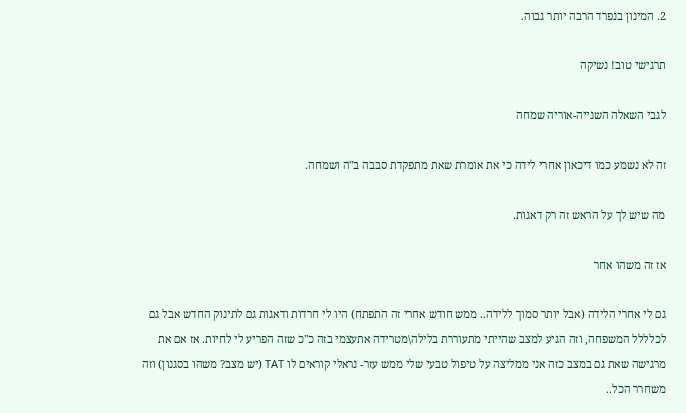2. המינון בנפרד הרבה יותר גבוה.

תרגישי טוב! נשיקה

לגבי השאלה השנייה-אוריה שמחה

זה לא נשמע כמו דיכאון אחרי לידה כי את אומרת שאת מתפקדת סבבה ב"ה ושמחה.

מה שיש לך על הראש זה רק דאגות.

אז זה משהו אחר

גם לי אחרי הלידה (אבל יותר סמוך ללידה.. ממש חודש אחרי זה התפתח) היו לי חרדות ודאגות גם לתינוק החדש אבל גם לכלללל המשפחה, וזה הגיע למצב שהייתי מתעוררת בלילה\מטרידה אתעצמי בזה כ"כ שזה הפריע לי לחיות. אז אם את מרגישה שאת גם במצב כזה אני ממליצה על טיפול טבעי שלי ממש עזר- נראלי קוראים לו TAT (יש מצב? משהו בסגנון) וזה משחרר הכל..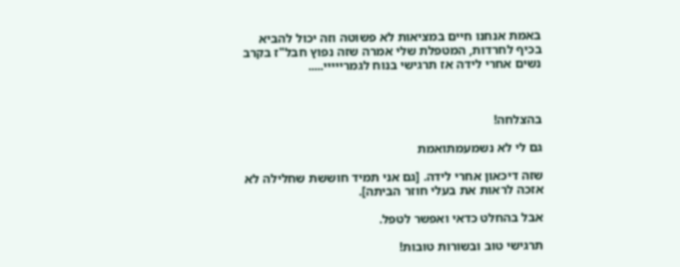באמת אנחנו חיים במציאות לא פשוטה וזה יכול להביא בכיף לחרדות, המטפלת שלי אמרה שזה נפוץ חבל"ז בקרב נשים אחרי לידה אז תרגישי בנוח לגמרייייי.....



בהצלחה!

גם לי לא נשמעמתואמת

שזה דיכאון אחרי לידה. [גם אני תמיד חוששת שחלילה לא אזכה לראות את בעלי חוזר הביתה].

אבל בהחלט כדאי ואפשר לטפל.

תרגישי טוב ובשורות טובות!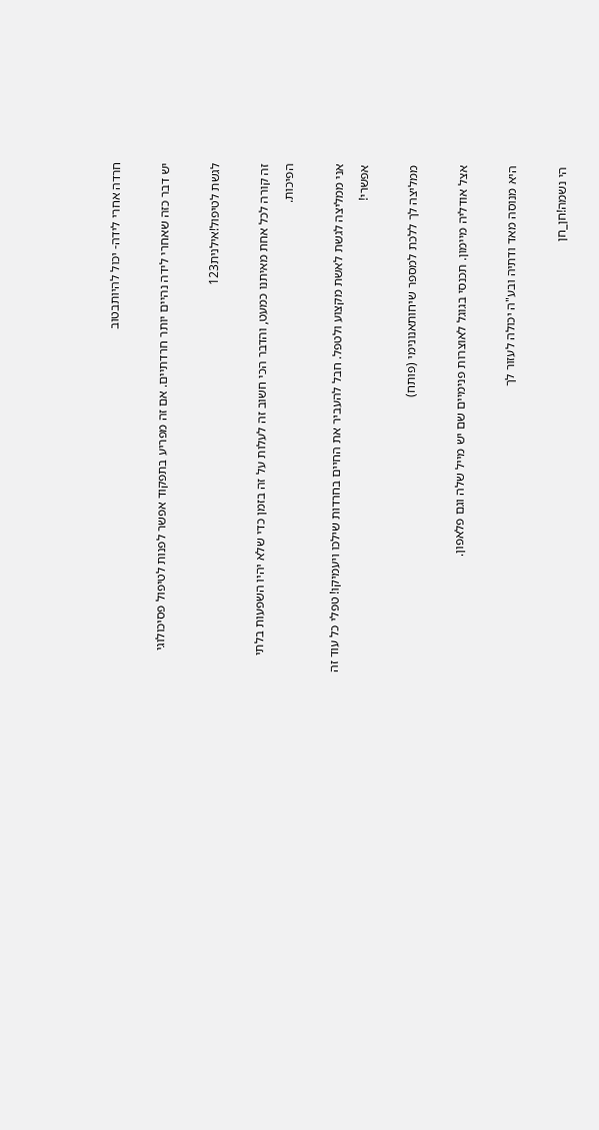חרדה אחרי לידה- יכול להיותבטוב

יש דבר כזה שאחרי לידה נהיים יותר חרדתיים. אם זה מפריע בתפקוד אפשר לפנות לטיפול פסיכולוגי

לגשת לטיפול!אילנית123

זה קורה לכל אחת מאיתנו כמעט, והדבר הכי חשוב זה לעלות על זה בזמן כדי שלא יהיו השפעות בלתי הפיכות.

אני ממליצה לגשת לאשת מקצוע ולטפל. חבל להעביר את החיים בחרדות שילכו ויעמיקו! טפלי כל עוד זה אפשרי!

ממליצה לך ללכת למספר שיחותאנונימי (פותח)

אצל אודליה מיימון. תכנסי בגוגל לאוצרות פנימיים שם יש מייל שלה וגם פלאפון.

היא מנוסה מאד ודתיה ובע"ה יכולה לעזור לך

הי נשמה!חן_חן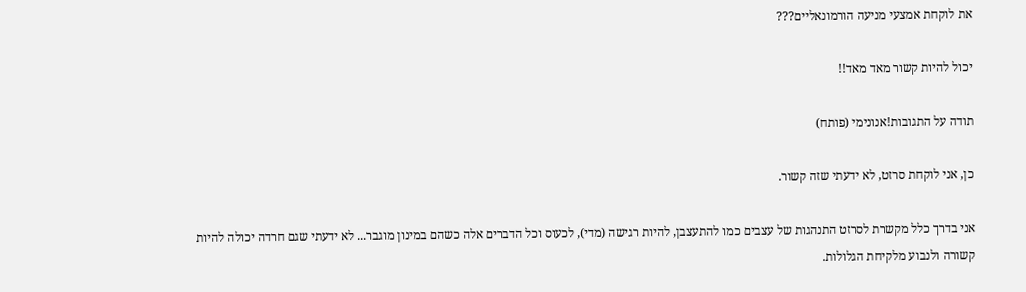את לוקחת אמצעי מניעה הורמונאליים???

יכול להיות קשור מאד מאד!!

תודה על התגובות!אנונימי (פותח)

כן, אני לוקחת סרזט, לא ידעתי שזה קשור.

אני בדרך כלל מקשרת לסרזט התנהגות של עצבים כמו להתעצבן, להיות רגישה (מדי), לכעוס וכל הדברים אלה כשהם במינון מוגבר... לא ידעתי שגם חרדה יכולה להיות קשורה ולנבוע מלקיחת הגלולות.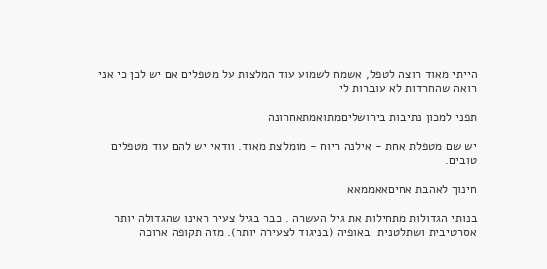הייתי מאוד רוצה לטפל, אשמח לשמוע עוד המלצות על מטפלים אם יש לכן כי אני רואה שהחרדות לא עוברות לי

תפני למכון נתיבות בירושליםמתואמתאחרונה

יש שם מטפלת אחת - אילנה ריוח - מומלצת מאוד. וודאי יש להם עוד מטפלים טובים.

חינוך לאהבת אחיםאאממאא

בנותי הגדולות מתחילות את גיל העשרה . כבר בגיל צעיר ראינו שהגדולה יותר אסרטיבית ושתלטנית  באופיה (בניגוד לצעירה יותר). מזה תקופה ארוכה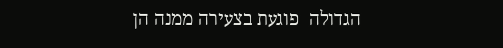הגדולה  פוגעת בצעירה ממנה הן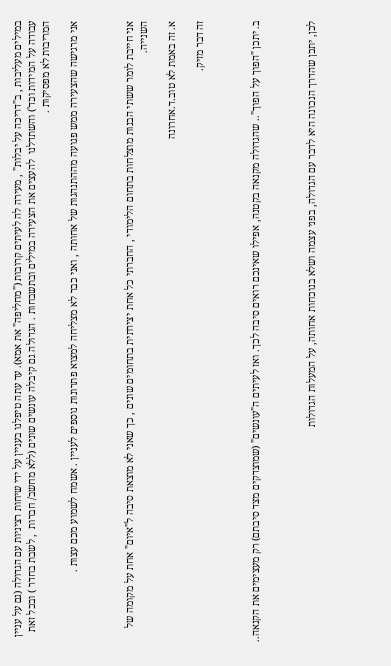במילים מעליבות , ב"דריכה על יבלות" , מעירה לה לעיתים קרובות ("מחליפה" את אמא). עד עתה טיפלנו בעניין על ידי שיחות רציניות עם הגדולה (גם על עניין עבודה על המידות וכד') והשתדלנו  להעצים את הצעירה במילים ובתשבחות . הגדולה גם קיבלה עונשים שונים (ללא מחשב/ חברות  , לשבת בחדר ) ובכל זאת המריבות לא מפסיקות .

אני מרגישה שהצעירה ממש פגועה מההתנהגות של אחותה , ואני כבר לא מצליחה למצוא פתרונות נוספים לעניין . אשמח לשמוע מכם עצות .



אני חייבת לומר ששתי הבנות מוצלחות בתחום הלימודי , החברתי כל אחת יצירתית בתחומים שונים , כך שאני לא מוצאת סיבה ל"איום" אחת על מקומה של השנייה.

א. זה באמת לא טוב.ד.אחרונה

זה דבר מזיק.



ב. יתכן "הפוך על הפוך".. שהגדולה מקנאה בקטנה, אפילו שאינכם רואים סיבה לכך. ואז לעיתים ה"עונשים" (שמוצדקים מצד סיבתם) רק מעצימים את הקנאה..



לכן, יתכן שהדרך הנכונה היא לדבר עם הגדולה, בפני עצמה ושלא בנוכחות אחותה, על המעלות הגדולות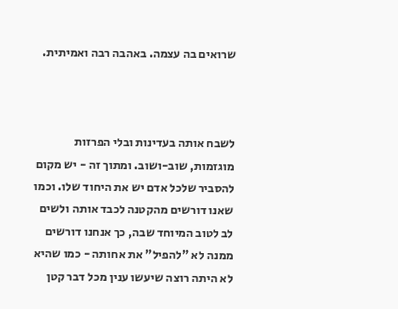שרואים בה עצמה. באהבה רבה ואמיתית.



לשבח אותה בעדינות ובלי הפרזות מוגזמות, שוב-ושוב. ומתוך זה - יש מקום להסביר שלכל אדם יש את היחוד שלו. וכמו שאנו דורשים מהקטנה לכבד אותה ולשים לב לטוב המיוחד שבה, כך אנחנו דורשים ממנה לא "להפיל" את אחותה - כמו שהיא לא היתה רוצה שיעשו ענין מכל דבר קטן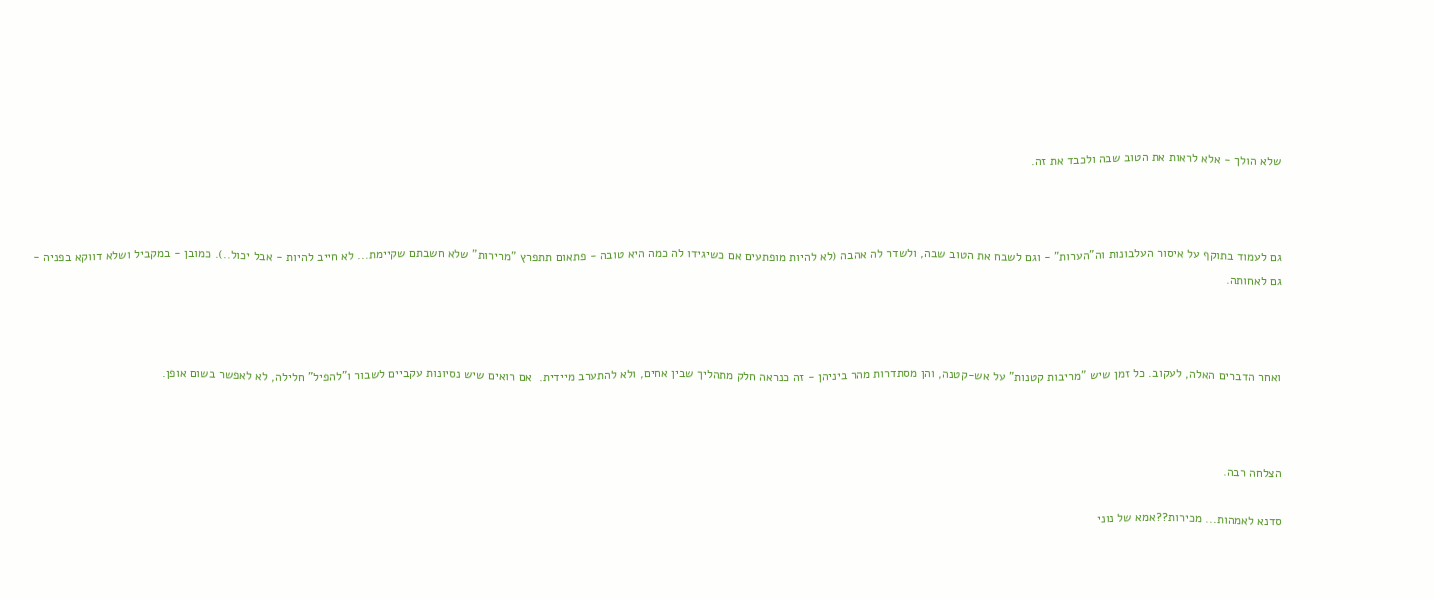שלא הולך - אלא לראות את הטוב שבה ולכבד את זה.



גם לעמוד בתוקף על איסור העלבונות וה"הערות" - וגם לשבח את הטוב שבה, ולשדר לה אהבה (לא להיות מופתעים אם כשיגידו לה כמה היא טובה - פתאום תתפרץ "מרירות" שלא חשבתם שקיימת... לא חייב להיות - אבל יכול..). כמובן - במקביל ושלא דווקא בפניה - גם לאחותה.



ואחר הדברים האלה, לעקוב. כל זמן שיש "מריבות קטנות" על אש-קטנה, והן מסתדרות מהר ביניהן - זה כנראה חלק מתהליך שבין אחים, ולא להתערב מיידית.  אם רואים שיש נסיונות עקביים לשבור ו"להפיל" חלילה, לא לאפשר בשום אופן.



הצלחה רבה.

סדנא לאמהות... מכירות??אמא של נוני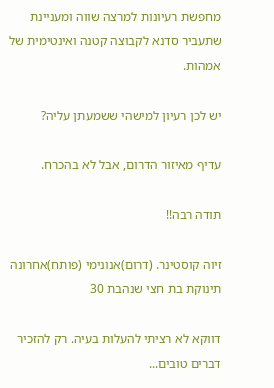מחפשת רעיונות למרצה שווה ומעניינת שתעביר סדנא לקבוצה קטנה ואינטימית של אמהות.

יש לכן רעיון למישהי ששמעתן עליה?

עדיף מאיזור הדרום, אבל לא בהכרח.

תודה רבה!!

זיוה קוסטינר. (דרום)אנונימי (פותח)אחרונה
תינוקת בת חצי שנהבת 30

דווקא לא רציתי להעלות בעיה. רק להזכיר דברים טובים...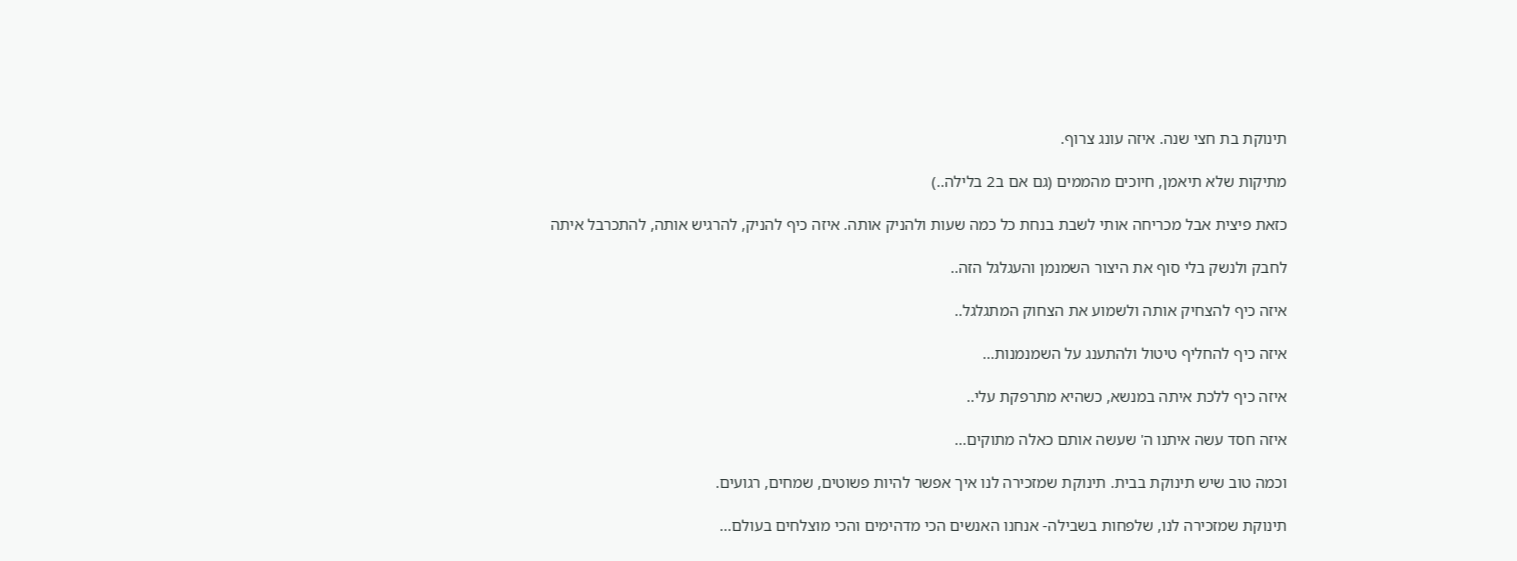תינוקת בת חצי שנה. איזה עונג צרוף.

מתיקות שלא תיאמן, חיוכים מהממים (גם אם ב2 בלילה..)

כזאת פיצית אבל מכריחה אותי לשבת בנחת כל כמה שעות ולהניק אותה. איזה כיף להניק, להרגיש אותה, להתכרבל איתה

לחבק ולנשק בלי סוף את היצור השמנמן והעגלגל הזה..

איזה כיף להצחיק אותה ולשמוע את הצחוק המתגלגל..

איזה כיף להחליף טיטול ולהתענג על השמנמנות...

איזה כיף ללכת איתה במנשא, כשהיא מתרפקת עלי..

איזה חסד עשה איתנו ה' שעשה אותם כאלה מתוקים...

וכמה טוב שיש תינוקת בבית. תינוקת שמזכירה לנו איך אפשר להיות פשוטים, שמחים, רגועים.

תינוקת שמזכירה לנו, שלפחות בשבילה- אנחנו האנשים הכי מדהימים והכי מוצלחים בעולם...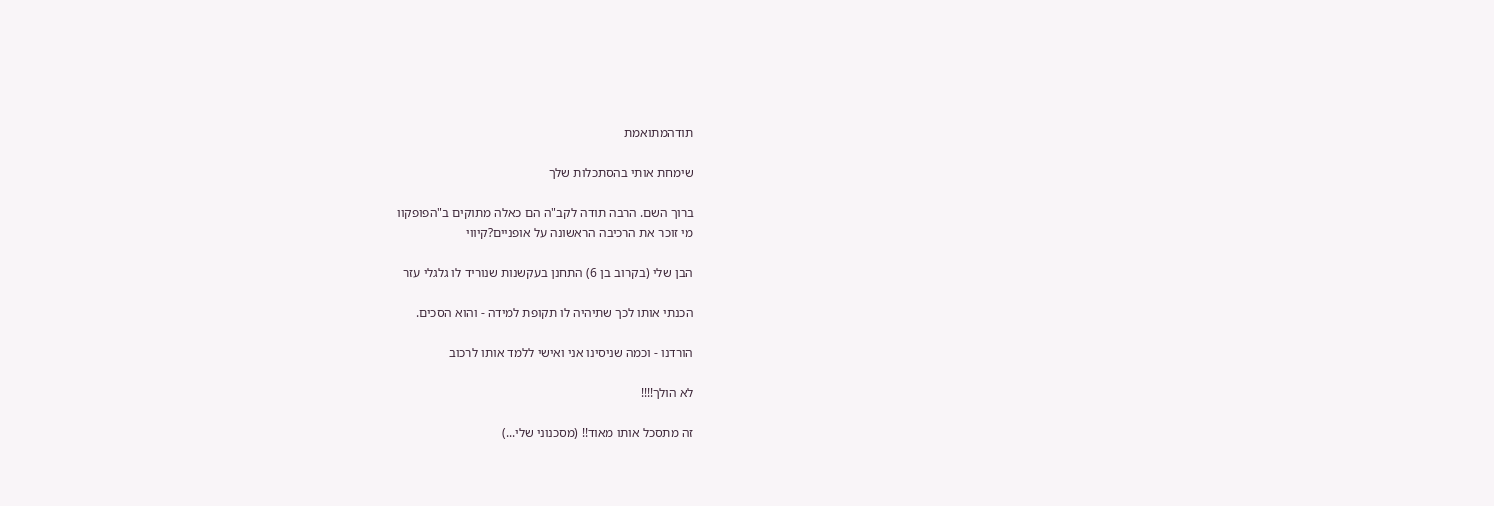תודהמתואמת

שימחת אותי בהסתכלות שלך

ברוך השם. הרבה תודה לקב"ה הם כאלה מתוקים ב"הפופקוו
מי זוכר את הרכיבה הראשונה על אופניים?קיווי

הבן שלי (בקרוב בן 6) התחנן בעקשנות שנוריד לו גלגלי עזר

הכנתי אותו לכך שתיהיה לו תקופת למידה - והוא הסכים.

הורדנו - וכמה שניסינו אני ואישי ללמד אותו לרכוב

לא הולך!!!!

זה מתסכל אותו מאוד!! (מסכנוני שלי...)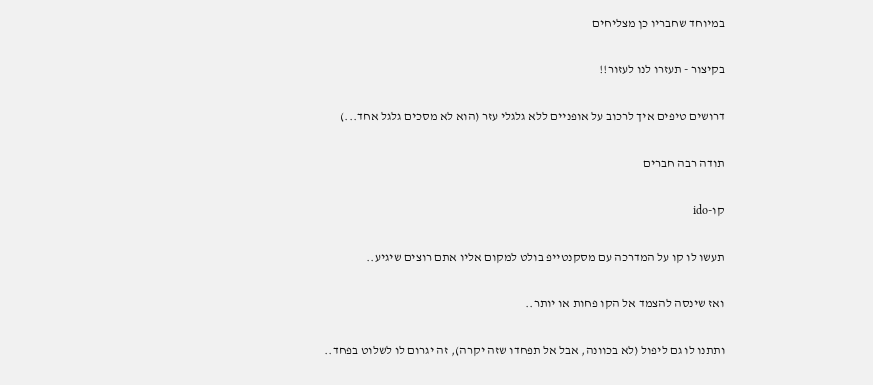במיוחד שחבריו כן מצליחים

בקיצור - תעזרו לנו לעזור!!

דרושים טיפים איך לרכוב על אופניים ללא גלגלי עזר (הוא לא מסכים גלגל אחד...)

תודה רבה חברים

קו-ido

תעשו לו קו על המדרכה עם מסקנטייפ בולט למקום אליו אתם רוצים שיגיע..

ואז שינסה להצמד אל הקו פחות או יותר..

ותתנו לו גם ליפול (לא בכוונה, אבל אל תפחדו שזה יקרה), זה יגרום לו לשלוט בפחד..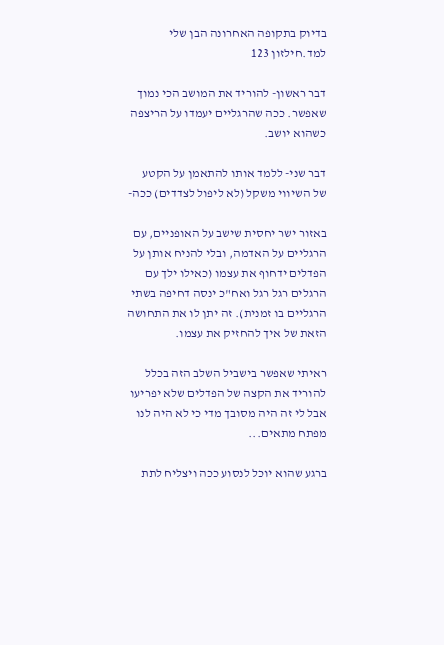בדיוק בתקופה האחרונה הבן שלי למד.חילזון 123

דבר ראשון- להוריד את המושב הכי נמוך שאפשר. ככה שהרגליים יעמדו על הריצפה כשהוא יושב.

דבר שני- ללמד אותו להתאמן על הקטע של השיווי משקל (לא ליפול לצדדים) ככה-

באזור ישר יחסית שישב על האופניים, עם הרגליים על האדמה, ובלי להניח אותן על הפדלים ידחוף את עצמו (כאילו ילך עם הרגלים רגל רגל ואח"כ ינסה דחיפה בשתי הרגליים בו זמנית). זה יתן לו את התחושה הזאת של איך להחזיק את עצמו.

ראיתי שאפשר בישביל השלב הזה בכלל להוריד את הקצה של הפדלים שלא יפריעו אבל לי זה היה מסובך מדי כי לא היה לנו מפתח מתאים...

ברגע שהוא יוכל לנסוע ככה ויצליח לתת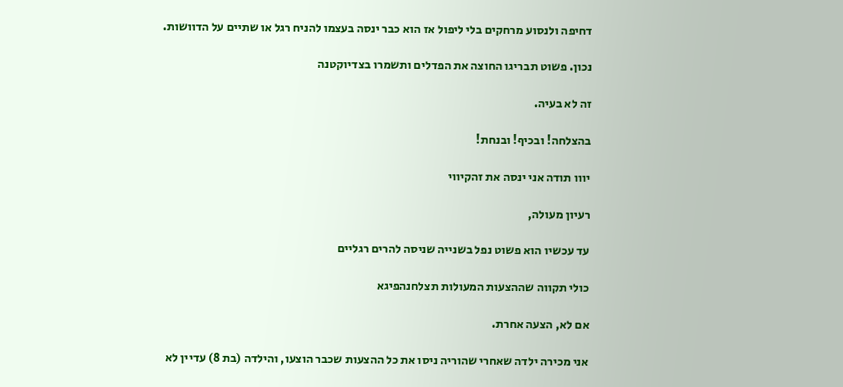דחיפה ולנסוע מרחקים בלי ליפול אז הוא כבר ינסה בעצמו להניח רגל או שתיים על הדוושות.

נכון. פשוט תבריגו החוצה את הפדלים ותשמרו בצדיוקטנה

זה לא בעיה.

בהצלחה! ובכיף! ובנחת!

יווו תודה אני ינסה את זהקיווי

רעיון מעולה,

עד עכשיו הוא פשוט נפל בשנייה שניסה להרים רגליים

כולי תקווה שההצעות המעולות תצלחנהפיגא

אם לא, הצעה אחרת.

אני מכירה ילדה שאחרי שהוריה ניסו את כל ההצעות שכבר הוצעו, והילדה (בת 8) עדיין לא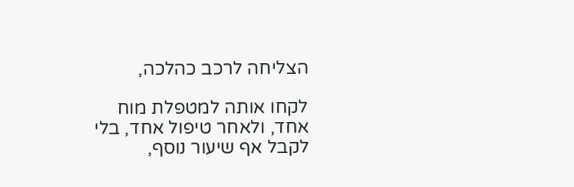הצליחה לרכב כהלכה,

לקחו אותה למטפלת מוח אחד, ולאחר טיפול אחד, בלי לקבל אף שיעור נוסף,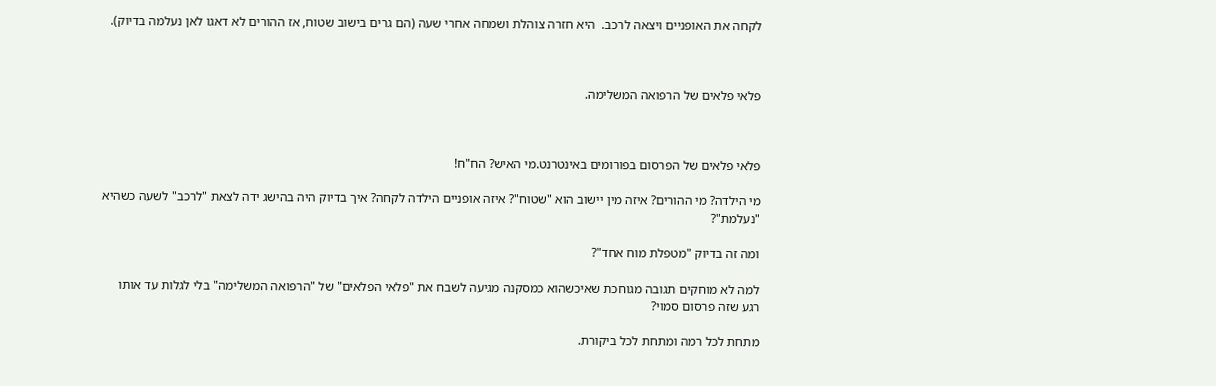לקחה את האופניים ויצאה לרכב.  היא חזרה צוהלת ושמחה אחרי שעה (הם גרים בישוב שטוח, אז ההורים לא דאגו לאן נעלמה בדיוק).



פלאי פלאים של הרפואה המשלימה.



פלאי פלאים של הפרסום בפורומים באינטרנט.מי האיש? הח"ח!

מי הילדה? מי ההורים? איזה מין יישוב הוא "שטוח"? איזה אופניים הילדה לקחה? איך בדיוק היה בהישג ידה לצאת "לרכב" לשעה כשהיא "נעלמת"?

ומה זה בדיוק "מטפלת מוח אחד"?

למה לא מוחקים תגובה מגוחכת שאיכשהוא כמסקנה מגיעה לשבח את "פלאי הפלאים" של "הרפואה המשלימה" בלי לגלות עד אותו רגע שזה פרסום סמוי?

מתחת לכל רמה ומתחת לכל ביקורת.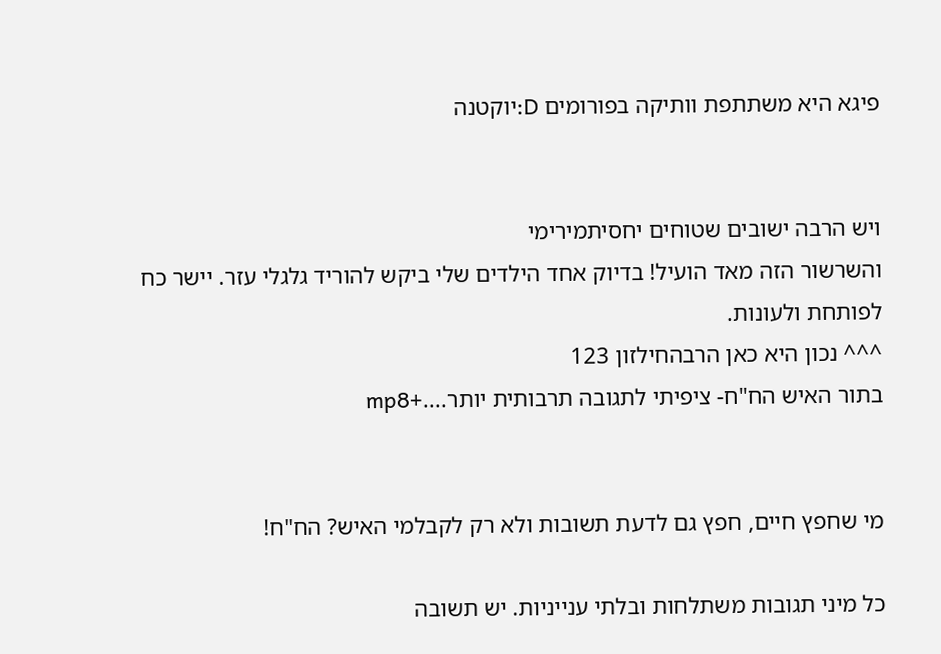פיגא היא משתתפת וותיקה בפורומים D:יוקטנה


ויש הרבה ישובים שטוחים יחסיתמירימי
והשרשור הזה מאד הועיל! בדיוק אחד הילדים שלי ביקש להוריד גלגלי עזר. יישר כח לפותחת ולעונות.
^^^ נכון היא כאן הרבהחילזון 123
בתור האיש הח"ח- ציפיתי לתגובה תרבותית יותר....+mp8


מי שחפץ חיים, חפץ גם לדעת תשובות ולא רק לקבלמי האיש? הח"ח!

כל מיני תגובות משתלחות ובלתי ענייניות. יש תשובה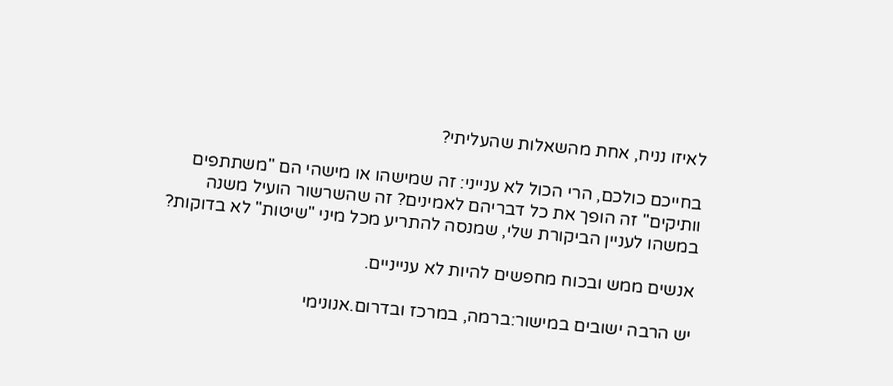לאיזו נניח, אחת מהשאלות שהעליתי?

בחייכם כולכם, הרי הכול לא ענייני: זה שמישהו או מישהי הם "משתתפים וותיקים" זה הופך את כל דבריהם לאמינים? זה שהשרשור הועיל משנה במשהו לעניין הביקורת שלי, שמנסה להתריע מכל מיני "שיטות" לא בדוקות?

אנשים ממש ובכוח מחפשים להיות לא ענייניים.

יש הרבה ישובים במישור:ברמה, במרכז ובדרום.אנונימי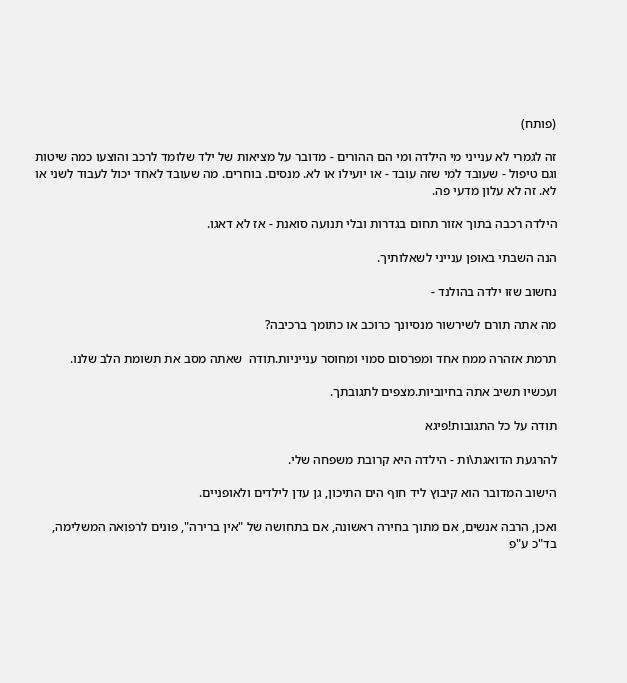(פותח)

זה לגמרי לא ענייני מי הילדה ומי הם ההורים - מדובר על מציאות של ילד שלומד לרכב והוצעו כמה שיטות וגם טיפול - שעובד למי שזה עובד - או יועילו או לא. מנסים. בוחרים. מה שעובד לאחד יכול לעבוד לשני או לא. זה לא עלון מדעי פה.

הילדה רכבה בתוך אזור תחום בגדרות ובלי תנועה סואנת - אז לא דאגו.

הנה השבתי באופן ענייני לשאלותיך.

נחשוב שזו ילדה בהולנד -

מה אתה תורם לשירשור מנסיונך כרוכב או כתומך ברכיבה?

תרמת אזהרה ממח אחד ומפרסום סמוי ומחוסר ענייניות.תודה  שאתה מסב את תשומת הלב שלנו.

ועכשיו תשיב אתה בחיוביות.מצפים לתגובתך.

תודה על כל התגובות!פיגא

להרגעת הדואגת\ות - הילדה היא קרובת משפחה שלי.

הישוב המדובר הוא קיבוץ ליד חוף הים התיכון, גן עדן לילדים ולאופניים.

ואכן, הרבה אנשים, אם מתוך בחירה ראשונה, אם בתחושה של "אין ברירה", פונים לרפואה המשלימה, בד"כ ע"פ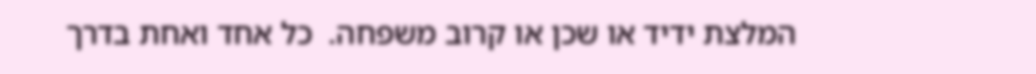המלצת ידיד או שכן או קרוב משפחה.  כל אחד ואחת בדרך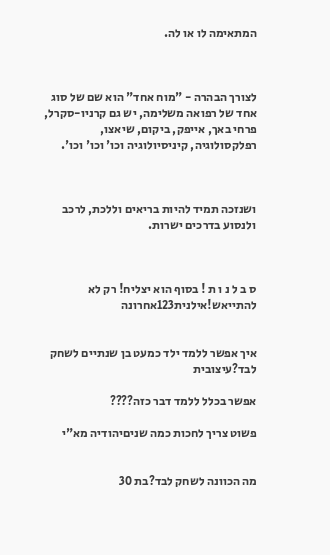המתאימה לו או לה.



לצורך הבהרה - "מוח אחד" הוא שם של סוג אחד של רפואה משלימה, יש גם קרניו-סקרל, פרחי באך, אייפק, ביקום, שיאצו, רפלקסולוגיה, קיניסיולוגיה וכו' וכו' וכו'.



ושנזכה תמיד להיות בריאים וללכת, לרכב ולנסוע בדרכים ישרות.



ס ב ל נ ו ת ! בסוף הוא יצליח! רק לא להתייאש!אילנית123אחרונה


איך אפשר ללמד ילד כמעט בן שנתיים לשחק לבד?עיצובית

אפשר בכלל ללמד דבר כזה????

פשוט צריך לחכות כמה שניםיהודיה מא"י


מה הכוונה לשחק לבד?בת 30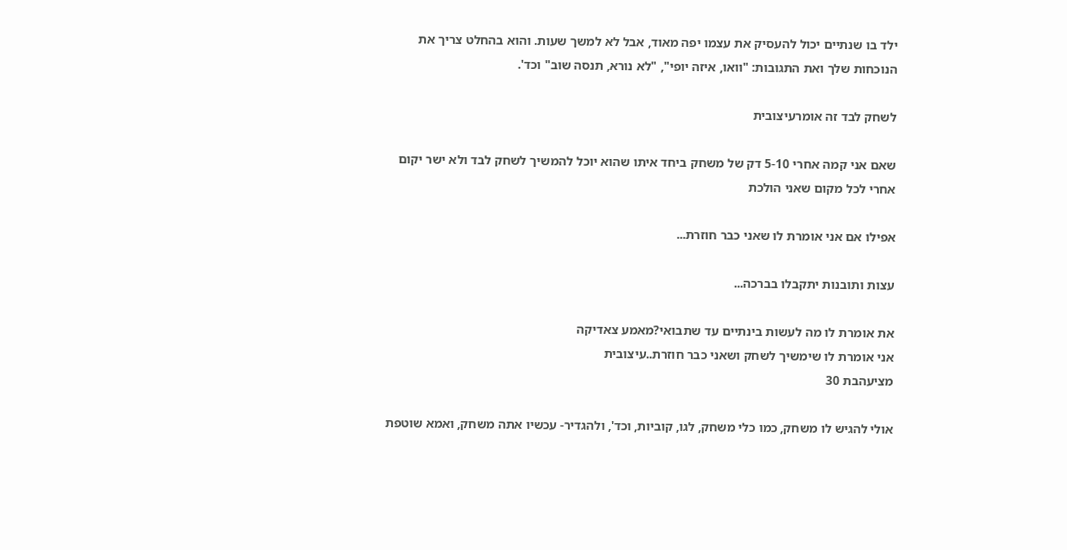ילד בו שנתיים יכול להעסיק את עצמו יפה מאוד, אבל לא למשך שעות. והוא בהחלט צריך את הנוכחות שלך ואת התגובות: "וואו, איזה יופי", "לא נורא, תנסה שוב" וכד'.

לשחק לבד זה אומרעיצובית

שאם אני קמה אחרי 5-10 דק של משחק ביחד איתו שהוא יוכל להמשיך לשחק לבד ולא ישר יקום אחרי לכל מקום שאני הולכת

אפילו אם אני אומרת לו שאני כבר חוזרת...

עצות ותובנות יתקבלו בברכה...

את אומרת לו מה לעשות בינתיים עד שתבואי?מאמע צאדיקה
אני אומרת לו שימשיך לשחק ושאני כבר חוזרת..עיצובית
מציעהבת 30

אולי להגיש לו משחק, כמו כלי משחק, לגו, קוביות, וכד', ולהגדיר- עכשיו אתה משחק, ואמא שוטפת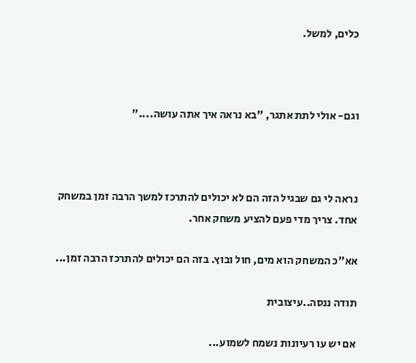כלים, למשל.



וגם- אולי לתת אתגר, "בא נראה איך אתה עושה...."



נראה לי גם שבגיל הזה הם לא יכולים להתרכז למשך הרבה זמן במשחק אחד. צריך מדי פעם להציע משחק אחר.

אא"כ המשחק הוא מים, חול ובוץ. בזה הם יכולים להתרכז הרבה זמן...

תודה ננסה..עיצובית

אם יש עו רעיונות נשמח לשמוע...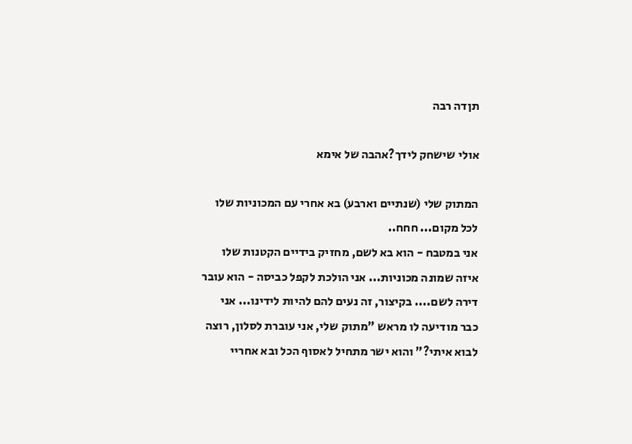תןדה רבה

אולי שישחק לידך?אהבה של אימא

המתוק שלי (שנתיים וארבע) בא אחרי עם המכוניות שלו לכל מקום... חחח..
אני במטבח - הוא בא לשם, מחזיק בידיים הקטנות שלו איזה שמונה מכוניות... אני הולכת לקפל כביסה - הוא עובר דירה לשם.... בקיצור, זה נעים להם להיות לידינו... אני כבר מודיעה לו מראש "מתוק שלי, אני עוברת לסלון, רוצה לבוא איתי?" והוא ישר מתחיל לאסוף הכל ובא אחריי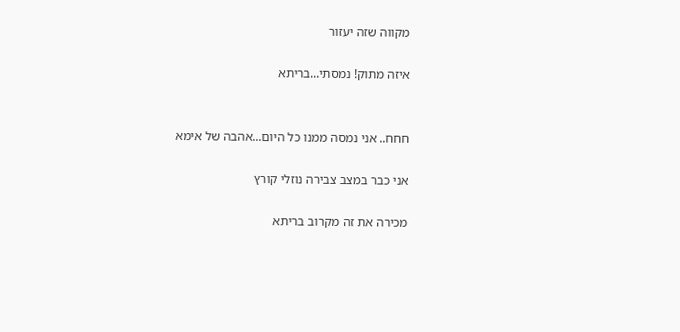מקווה שזה יעזור

איזה מתוק! נמסתי...בריתא


חחח.. אני נמסה ממנו כל היום...אהבה של אימא

אני כבר במצב צבירה נוזלי קורץ

מכירה את זה מקרוב בריתא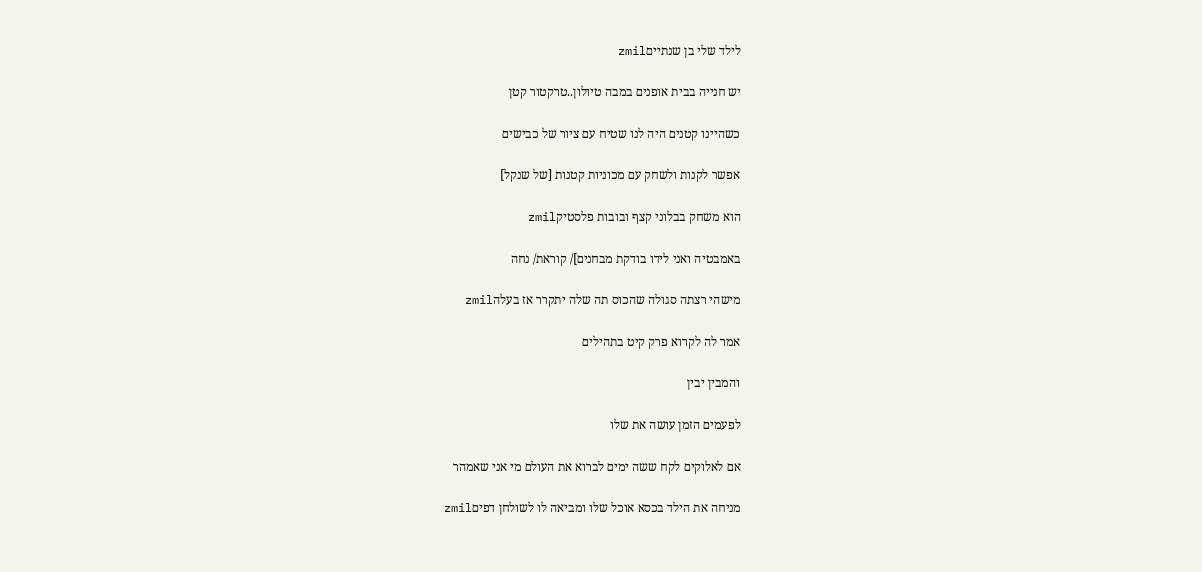לילד שלי בן שנתייםzmil

יש חנייה בבית אופנים במבה טיולון..טרקטור קטן

כשהיינו קטנים היה לנו שטיח עם ציור של כבישים

אפשר לקנות ולשחק עם מכוניות קטנות [של שנקל]

הוא משחק בבלוני קצף ובובות פלסטיקzmil

באמבטיה ואני לידו בודקת מבחנים]/ קוראת/ נחה

מישהי רצתה סגולה שהכוס תה שלה יתקרר אז בעלהzmil

אמר לה לקרוא פרק קיט בתהילים

והמבין יבין

לפעמים הזמן עושה את שלו

אם לאלוקים לקח ששה ימים לברוא את העולם מי אני שאמהר

מניחה את הילד בכסא אוכל שלו ומביאה לו לשולחן דפיםzmil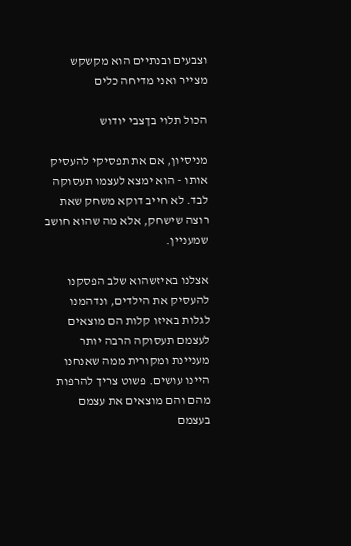וצבעים ובנתיים הוא מקשקש מצייר ואני מדיחה כלים

הכול תלוי בךצבי יודוש

מניסיון, אם את תפסיקי להעסיק אותו - הוא ימצא לעצמו תעסוקה לבד. לא חייב דוקא משחק שאת רוצה שישחק, אלא מה שהוא חושב שמעניין.

אצלנו באיזשהוא שלב הפסקנו להעסיק את הילדים, ונדהמנו לגלות באיזו קלות הם מוצאים לעצמם תעסוקה הרבה יותר מעניינת ומקורית ממה שאנחנו היינו עושים. פשוט צריך להרפות מהם והם מוצאים את עצמם בעצמם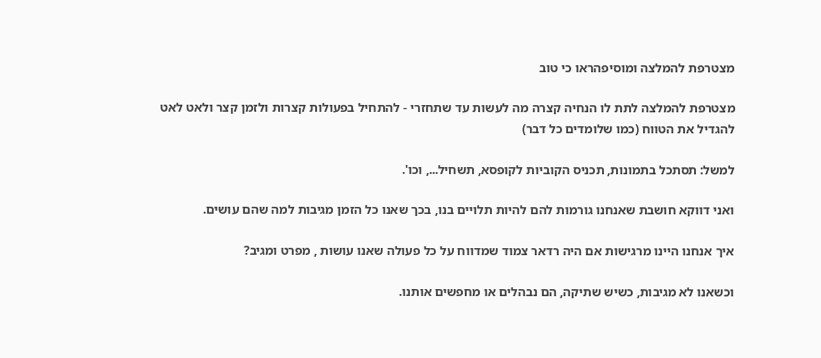מצטרפת להמלצה ומוסיפהראו כי טוב

מצטרפת להמלצה לתת לו הנחיה קצרה מה לעשות עד שתחזרי - להתחיל בפעולות קצרות ולזמן קצר ולאט לאט להגדיל את הטווח (כמו שלומדים כל דבר)

למשל: תסתכל בתמונות, תכניס הקוביות לקופסא, תשחיל..., וכו'.

ואני דווקא חושבת שאנחנו גורמות להם להיות תלויים בנו, בכך שאנו כל הזמן מגיבות למה שהם עושים.

איך אנחנו היינו מרגישות אם היה רדאר צמוד שמדווח על כל פעולה שאנו עושות , מפרט ומגיב?

וכשאנו לא מגיבות, כשיש שתיקה, הם נבהלים או מחפשים אותנו.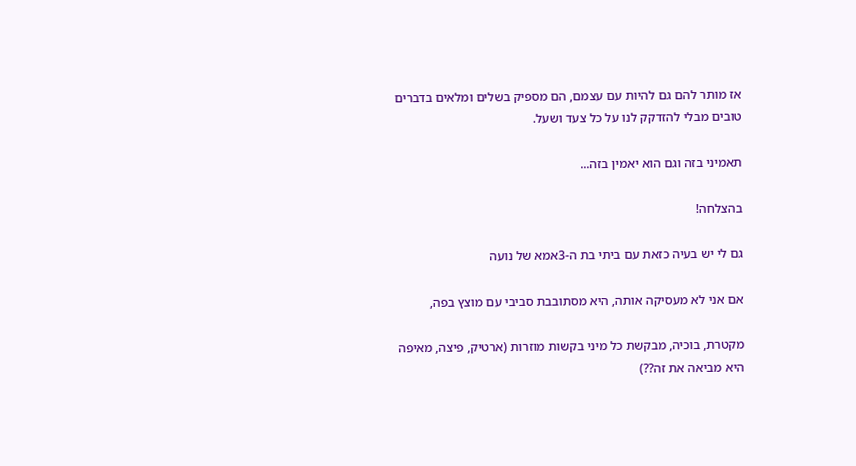אז מותר להם גם להיות עם עצמם, הם מספיק בשלים ומלאים בדברים טובים מבלי להזדקק לנו על כל צעד ושעל.

תאמיני בזה וגם הוא יאמין בזה...

בהצלחה!

גם לי יש בעיה כזאת עם ביתי בת ה-3אמא של נועה

אם אני לא מעסיקה אותה, היא מסתובבת סביבי עם מוצץ בפה,

מקטרת, בוכיה, מבקשת כל מיני בקשות מוזרות (ארטיק, פיצה, מאיפה היא מביאה את זה??)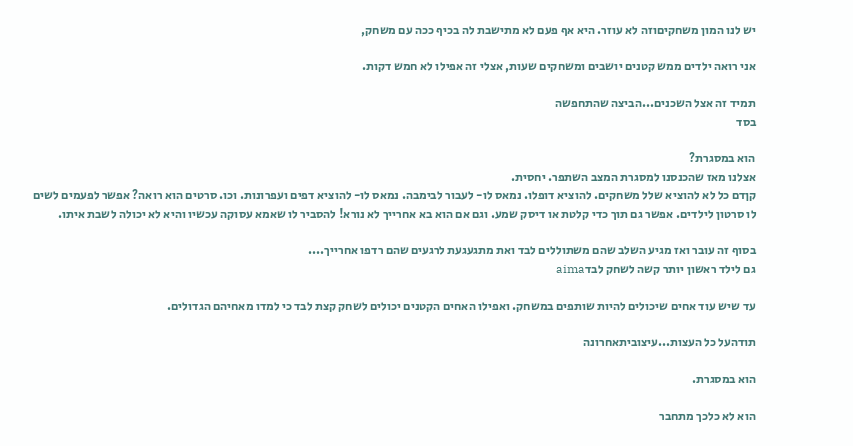יש לנו המון משחקיםוזה לא עוזר. היא אף פעם לא מתישבת לה בכיף ככה עם משחק,

אני רואה ילדים ממש קטנים יושבים ומשחקים שעות, אצלי זה אפילו לא חמש דקות.

תמיד זה אצל השכנים...הביצה שהתחפשה
בסד

הוא במסגרת?
אצלנו מאז שהכנסנו למסגרת המצב השתפר. יחסית.
קןדם כל לא להוציא שלל משחקים. להוציא דופלו. נמאס לו- לעבור לבימבה. נמאס לו- להוציא דפים ועפרונות. וכו. סרטים הוא רואה? אפשר לפעמים לשים לו סרטון לילדים. אפשר גם תוך כדי קלטת או דיסק שמע. וגם אם הוא בא אחרייך לא נורא! להסביר לו שאמא עסוקה עכשיו והיא לא יכולה לשבת איתו.

בסוף זה עובר ואז מגיע השלב שהם משתוללים לבד ואת מתגעגעת לרגעים שהם רדפו אחרייך....
גם לילד ראשון יותר קשה לשחק לבדaima

עד שיש עוד אחים שיכולים להיות שותפים במשחק. ואפילו האחים הקטנים יכולים לשחק קצת לבד כי למדו מאחיהם הגדולים.

תודהעל כל העצות...עיצוביתאחרונה

הוא במסגרת.

הוא לא כלכך מתחבר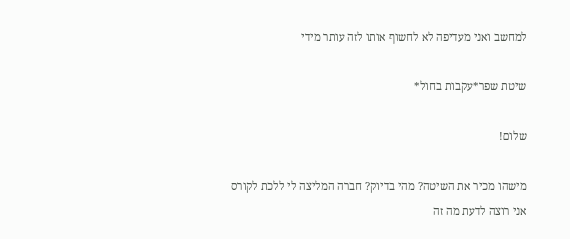למחשב ואני מעדיפה לא לחשוף אותו לזה עותר מידי

שיטת שפר*עקבות בחול*

שלום!

מישהו מכיר את השיטה? מהי בדיוק? חברה המליצה לי ללכת לקורס אני רוצה לדעת מה זה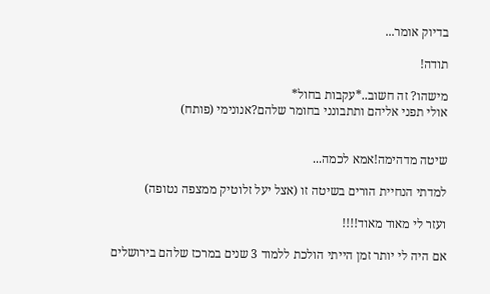בדיוק אומר...

תודה!

מישהו? זה חשוב..*עקבות בחול*
אולי תפני אליהם ותתבונני בחומר שלהם?אנונימי (פותח)


שיטה מדהימה!אמא לכמה...

למדתי הנחיית הורים בשיטה זו (אצל יעל זלוטיק ממצפה נטופה)

ועזר לי מאוד מאוד!!!!

אם היה לי יותר זמן הייתי הולכת ללמוד 3 שנים במרכז שלהם בירושלים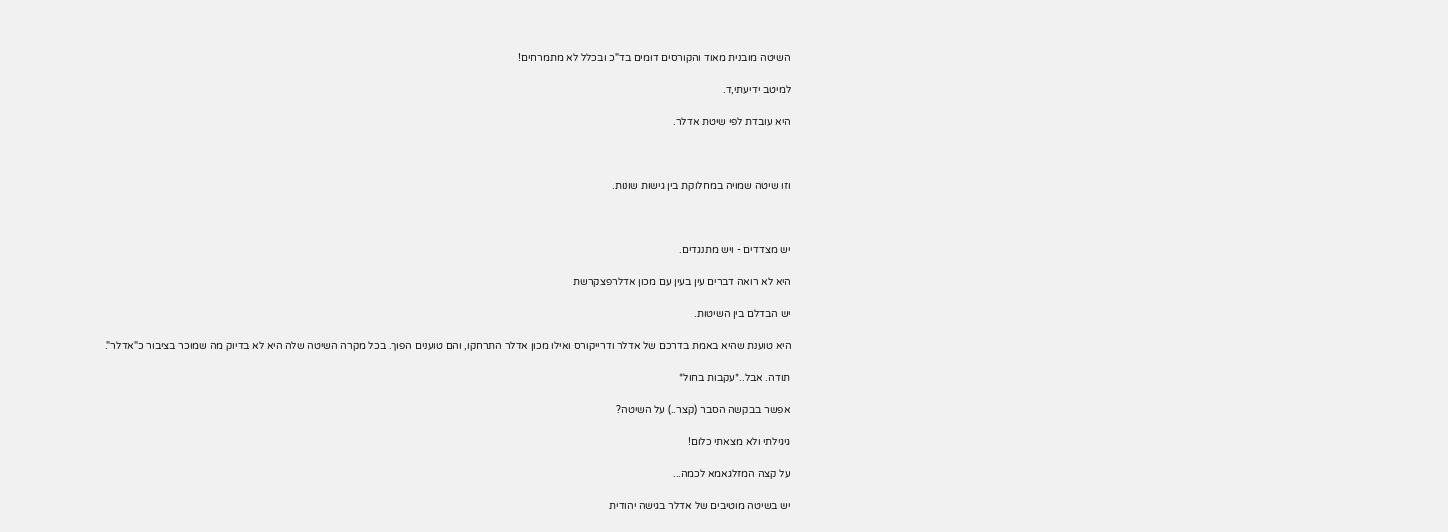השיטה מובנית מאוד והקורסים דומים בד"כ ובכלל לא מתמרחים!

למיטב ידיעתי,ד.

היא עובדת לפי שיטת אדלר.



וזו שיטה שמויה במחלוקת בין גישות שונות.



יש מצדדים - ויש מתנגדים.

היא לא רואה דברים עין בעין עם מכון אדלרפצקרשת

יש הבדלם בין השיטות.

היא טוענת שהיא באמת בדרכם של אדלר ודרייקורס ואילו מכון אדלר התרחקו, והם טוענים הפוך. בכל מקרה השיטה שלה היא לא בדיוק מה שמוכר בציבור כ"אדלר".

תודה. אבל..*עקבות בחול*

אפשר בבקשה הסבר (קצר..) על השיטה?

גיגילתי ולא מצאתי כלום!

על קצה המזלגאמא לכמה...

יש בשיטה מוטיבים של אדלר בגישה יהודית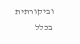וביקורתית בכלל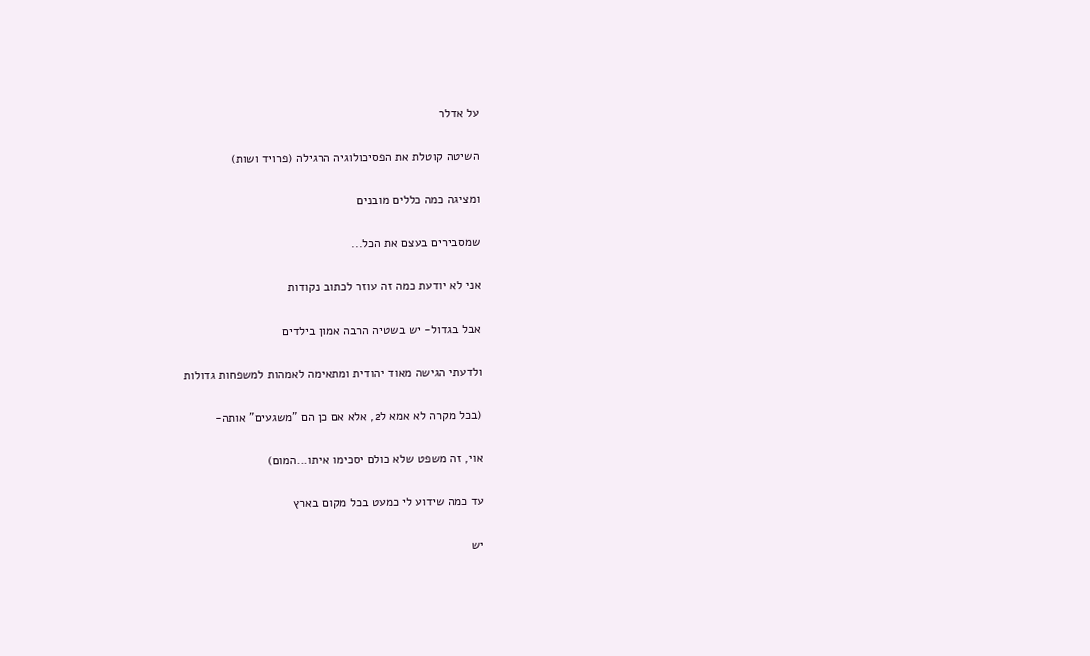על אדלר

השיטה קוטלת את הפסיכולוגיה הרגילה (פרויד ושות)

ומציגה כמה כללים מובנים

שמסבירים בעצם את הכל...

אני לא יודעת כמה זה עוזר לכתוב נקודות

אבל בגדול- יש בשטיה הרבה אמון בילדים

ולדעתי הגישה מאוד יהודית ומתאימה לאמהות למשפחות גדולות

(בכל מקרה לא אמא ל2, אלא אם כן הם "משגעים" אותה-

אוי, זה משפט שלא כולם יסכימו איתו...המום)

עד כמה שידוע לי כמעט בכל מקום בארץ

יש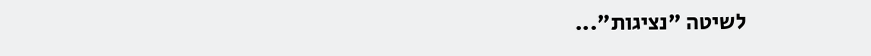לשיטה "נציגות"...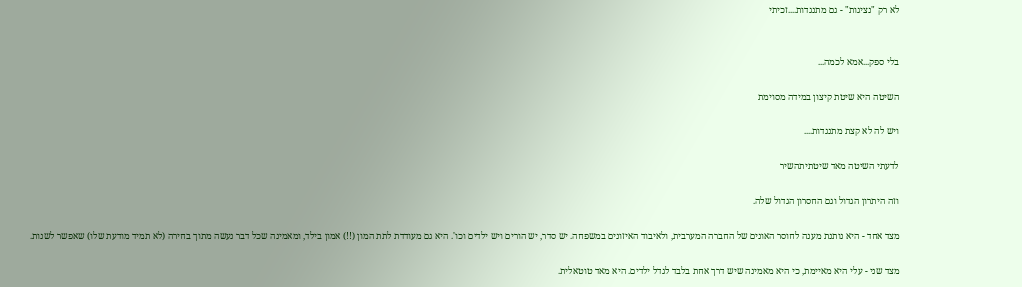לא רק "נציגות" - גם מתנגדות....זכיתי


בלי ספק...אמא לכמה...

השיטה היא שיטת קיצון במידה מסוימת

ויש לה לא קצת מתנגדות....

לדעתי השיטה מאד שיטתיתהשיר

וזה היתרון הגדול וגם החסרון הגדול שלה.

מצד אחד - היא נותנת מענה לחוסר האונים של החברה המערבית, ולאיבוד האיזונים במשפחה. יש סדר, יש הורים ויש ילדים וכו'. היא גם מעודדת לתת המון (!!) אמון בילד, ומאמינה שכל דבר נעשה מתוך בחירה (לא תמיד מודעת שלו) שאפשר לשנות.

מצד שני - עלי היא מאיימת, כי היא מאמינה שיש דרך אחת בלבד לגדל ילדים. היא מאד טוטאלית.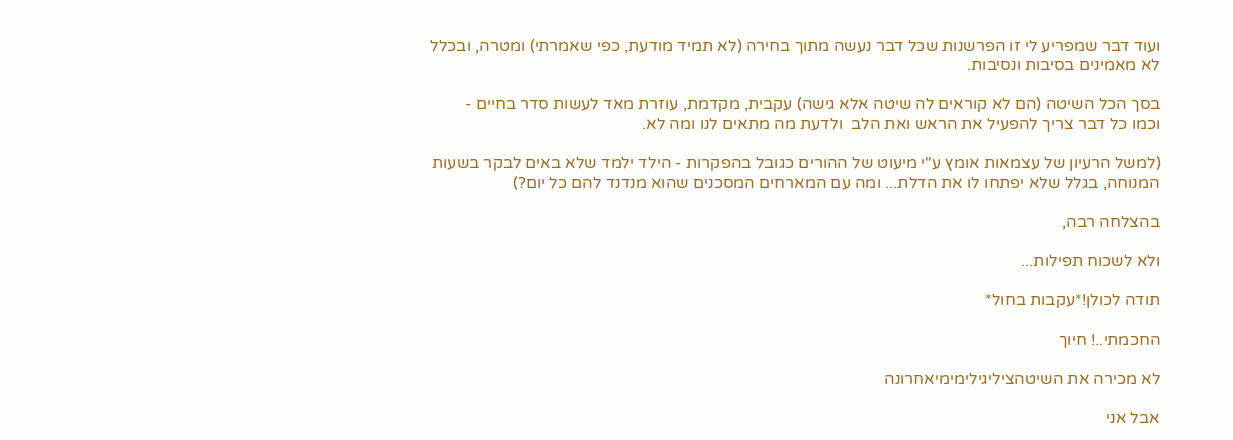ועוד דבר שמפריע לי זו הפרשנות שכל דבר נעשה מתוך בחירה (לא תמיד מודעת, כפי שאמרתי) ומטרה, ובכלל לא מאמינים בסיבות ונסיבות.

בסך הכל השיטה (הם לא קוראים לה שיטה אלא גישה) עקבית, מקדמת, עוזרת מאד לעשות סדר בחיים -  וכמו כל דבר צריך להפעיל את הראש ואת הלב  ולדעת מה מתאים לנו ומה לא.

(למשל הרעיון של עצמאות אומץ ע"י מיעוט של ההורים כגובל בהפקרות - הילד ילמד שלא באים לבקר בשעות המנוחה, בגלל שלא יפתחו לו את הדלת... ומה עם המארחים המסכנים שהוא מנדנד להם כל יום?)

בהצלחה רבה,

ולא לשכוח תפילות...

תודה לכולן!*עקבות בחול*

החכמתי..! חיוך

לא מכירה את השיטהציליגילימימיאחרונה

אבל אני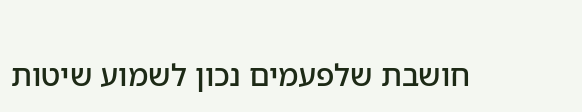חושבת שלפעמים נכון לשמוע שיטות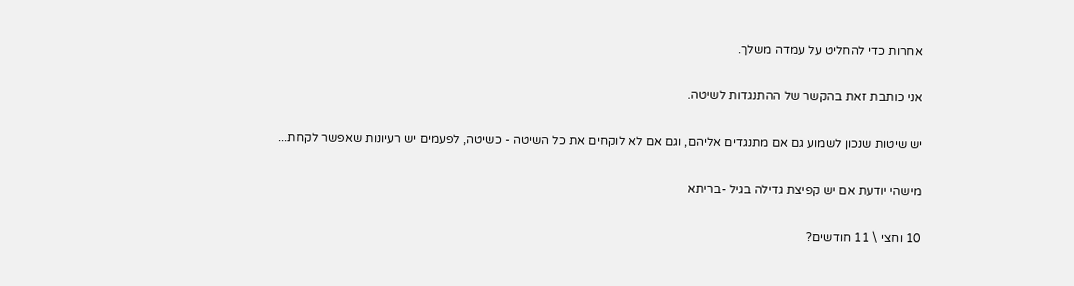אחרות כדי להחליט על עמדה משלך.

אני כותבת זאת בהקשר של ההתנגדות לשיטה.

יש שיטות שנכון לשמוע גם אם מתנגדים אליהם, וגם אם לא לוקחים את כל השיטה - כשיטה, לפעמים יש רעיונות שאפשר לקחת...

מישהי יודעת אם יש קפיצת גדילה בגיל -בריתא

10 וחצי \ 11 חודשים?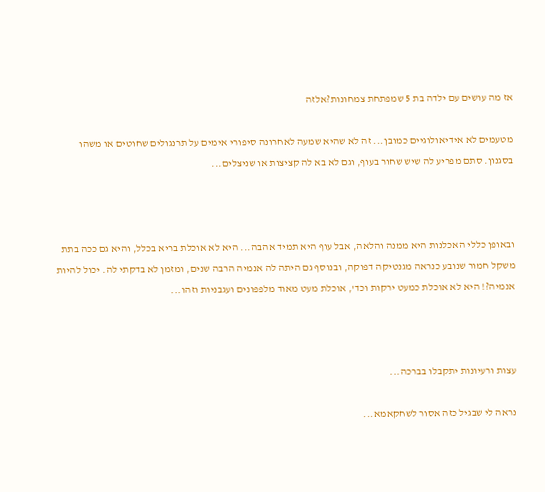אז מה עושים עם ילדה בת 5 שמפתחת צמחונות?אלזה

מטעמים לא אידיאולוגיים כמובן... זה לא שהיא שמעה לאחרונה סיפורי אימים על תרנגולים שחוטים או משהו בסגנון. סתם מפריע לה שיש שחור בעוף, וגם לא בא לה קציצות או שניצלים...



ובאופן כללי האכלנות היא ממנה והלאה, אבל עוף היא תמיד אהבה... היא לא אוכלת בריא בכלל, והיא גם ככה בתת משקל חמור שנובע כנראה מגנטיקה דפוקה, ובנוסף גם היתה לה אנמיה הרבה שנים, ומזמן לא בדקתי לה. יכול להיות אנמיה?! היא לא אוכלת כמעט ירקות וכד', אוכלת מעט מאוד מלפפונים ועגבניות וזהו...



עצות ורעיונות יתקבלו בברכה...

נראה לי שבגיל כזה אסור לשחקאמא...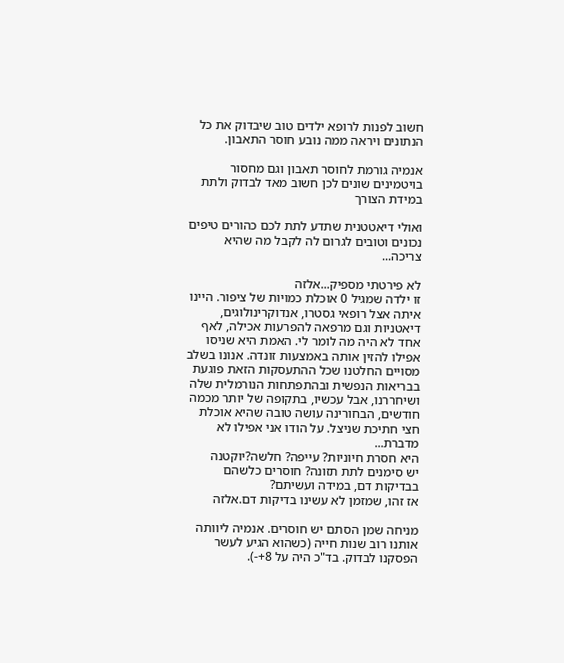חשוב לפנות לרופא ילדים טוב שיבדוק את כל הנתונים ויראה ממה נובע חוסר התאבון.

אנמיה גורמת לחוסר תאבון וגם מחסור בויטמינים שונים לכן חשוב מאד לבדוק ולתת במידת הצורך

ואולי דיאטטנית שתדע לתת לכם כהורים טיפים נכונים וטובים לגרום לה לקבל מה שהיא צריכה...

לא פירטתי מספיק...אלזה
זו ילדה שמגיל 0 אוכלת כמויות של ציפור. היינו איתה אצל רופאי גסטרו, אנדוקרינולוגים, דיאטניות וגם מרפאה להפרעות אכילה, לאף אחד לא היה מה לומר לי. האמת היא שניסו אפילו להזין אותה באמצעות זונדה. אנונו בשלב מסויים החלטנו שכל ההתעסקות הזאת פוגעת בבריאות הנפשית ובהתפתחות הנורמלית שלה ושיחררנו, אבל עכשיו, בתקופה של יותר מכמה חודשים, הבחורינה עושה טובה שהיא אוכלת חצי חתיכת שניצל. על הודו אני אפילו לא מדברת...
היא חסרת חיוניות? עייפה? חלשה?יוקטנה
יש סימנים לתת תזונה? חוסרים כלשהם בבדיקות דם, במידה ועשיתם?
אז זהו, שמזמן לא עשינו בדיקות דם.אלזה

מניחה שמן הסתם יש חוסרים. אנמיה ליוותה אותנו רוב שנות חייה (כשהוא הגיע לעשר הפסקנו לבדוק. בד"כ היה על 8+-).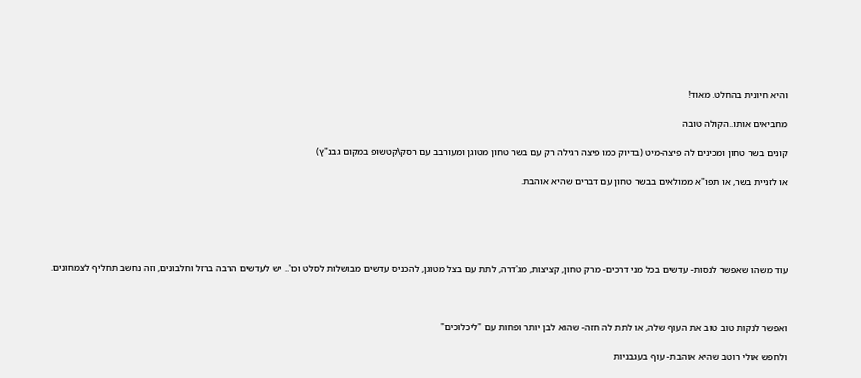והיא חיונית בהחלט. מאוד!

מחביאים אותו..הקולה טובה

קונים בשר טחון ומכינים לה פיצה-מיט (בדיוק כמו פיצה רגילה רק עם בשר טחון מטוגן ומעורבב עם רסק\קטשופ במקום גבנ"ץ)

או לזניית בשר, או תפו"א ממולאים בבשר טחון עם דברים שהיא אוהבת.





עוד משהו שאפשר לנסות- עדשים בכל מני דרכים- מרק טחון, קציצות, מג'דרה, לתת עם בצל מטוגן, להכניס עדשים מבושלות לסלט וכו'.. יש לעדשים הרבה ברזל וחלבונים, וזה נחשב תחליף לצמחונים.



ואפשר לנקות טוב טוב את העוף שלה, או לתת לה חזה- שהוא לבן יותר ופחות עם "ליכלוכים"

ולחפש אולי רוטב שהיא אוהבת- עוף בעגבניות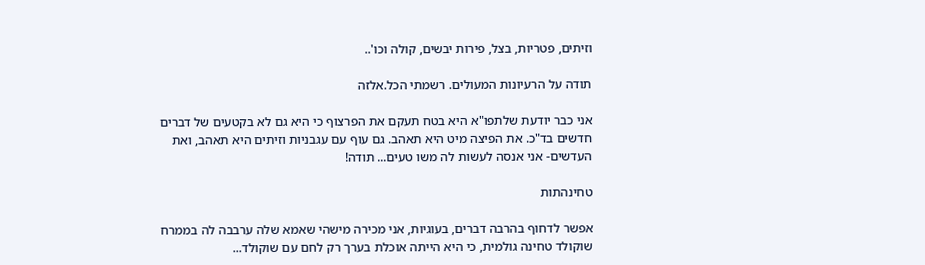וזיתים, פטריות, בצל, פירות יבשים, קולה וכו'..

תודה על הרעיונות המעולים. רשמתי הכל.אלזה

אני כבר יודעת שלתפו"א היא בטח תעקם את הפרצוף כי היא גם לא בקטעים של דברים חדשים בד"כ. את הפיצה מיט היא תאהב. גם עוף עם עגבניות וזיתים היא תאהב, ואת העדשים- אני אנסה לעשות לה משו טעים... תודה!

טחינהתות

אפשר לדחוף בהרבה דברים, בעוגיות, אני מכירה מישהי שאמא שלה ערבבה לה בממרח שוקולד טחינה גולמית, כי היא הייתה אוכלת בערך רק לחם עם שוקולד...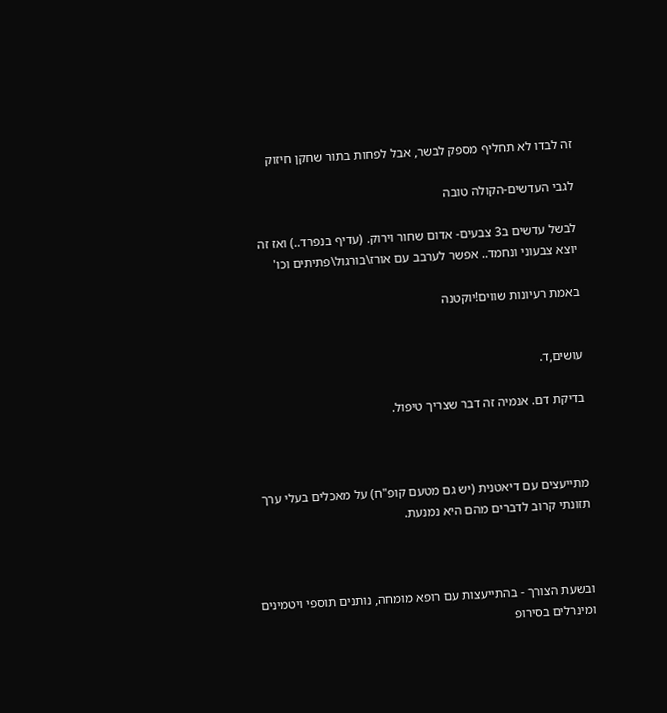זה לבדו לא תחליף מספק לבשר, אבל לפחות בתור שחקן חיזוק

לגבי העדשים-הקולה טובה

לבשל עדשים ב3 צבעים- אדום שחור וירוק. (עדיף בנפרד..) ואז זה יוצא צבעוני ונחמד.. אפשר לערבב עם אורז\בורגול\פתיתים וכו'

באמת רעיונות שווים!יוקטנה


עושים,ד.

בדיקת דם. אנמיה זה דבר שצריך טיפול.



מתייעצים עם דיאטנית (יש גם מטעם קופ"ח) על מאכלים בעלי ערך תזונתי קרוב לדברים מהם היא נמנעת.



ובשעת הצורך - בהתייעצות עם רופא מומחה, נותנים תוספי ויטמינים ומינרלים בסירופ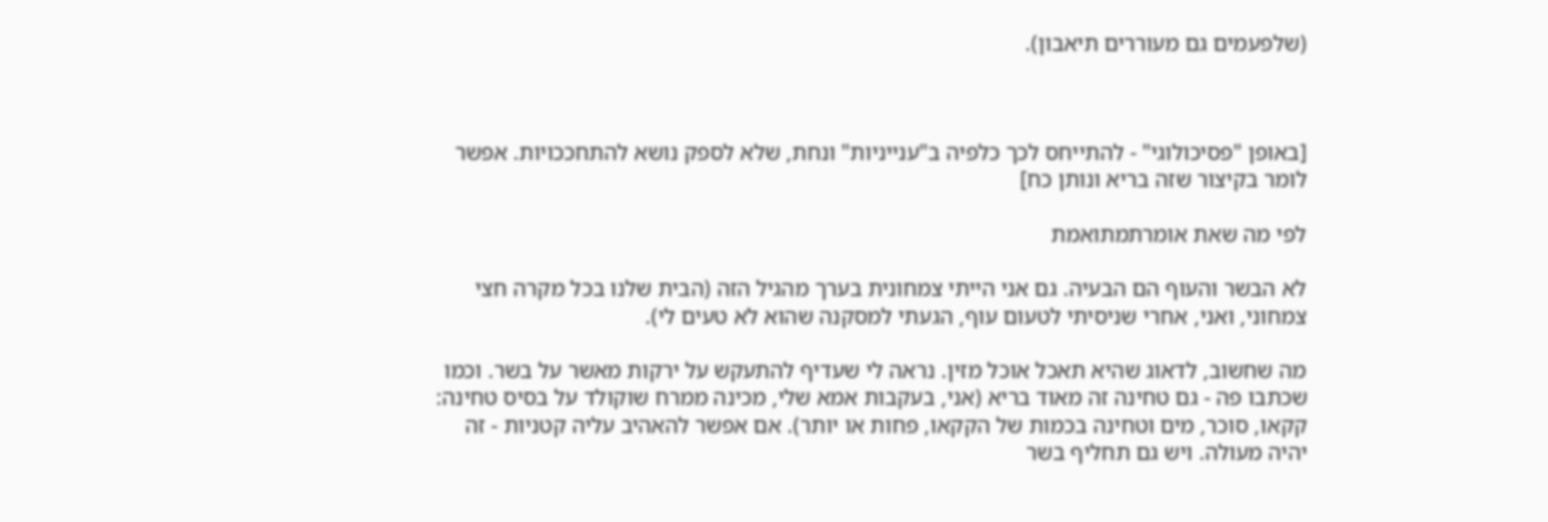(שלפעמים גם מעוררים תיאבון).



[באופן "פסיכולוגי" - להתייחס לכך כלפיה ב"ענייניות" ונחת, שלא לספק נושא להתחככויות. אפשר לומר בקיצור שזה בריא ונותן כח]

לפי מה שאת אומרתמתואמת

לא הבשר והעוף הם הבעיה. גם אני הייתי צמחונית בערך מהגיל הזה (הבית שלנו בכל מקרה חצי צמחוני, ואני, אחרי שניסיתי לטעום עוף, הגעתי למסקנה שהוא לא טעים לי).

מה שחשוב, לדאוג שהיא תאכל אוכל מזין. נראה לי שעדיף להתעקש על ירקות מאשר על בשר. וכמו שכתבו פה - גם טחינה זה מאוד בריא (אני, בעקבות אמא שלי, מכינה ממרח שוקולד על בסיס טחינה: קקאו, סוכר, מים וטחינה בכמות של הקקאו, פחות או יותר). אם אפשר להאהיב עליה קטניות - זה יהיה מעולה. ויש גם תחליף בשר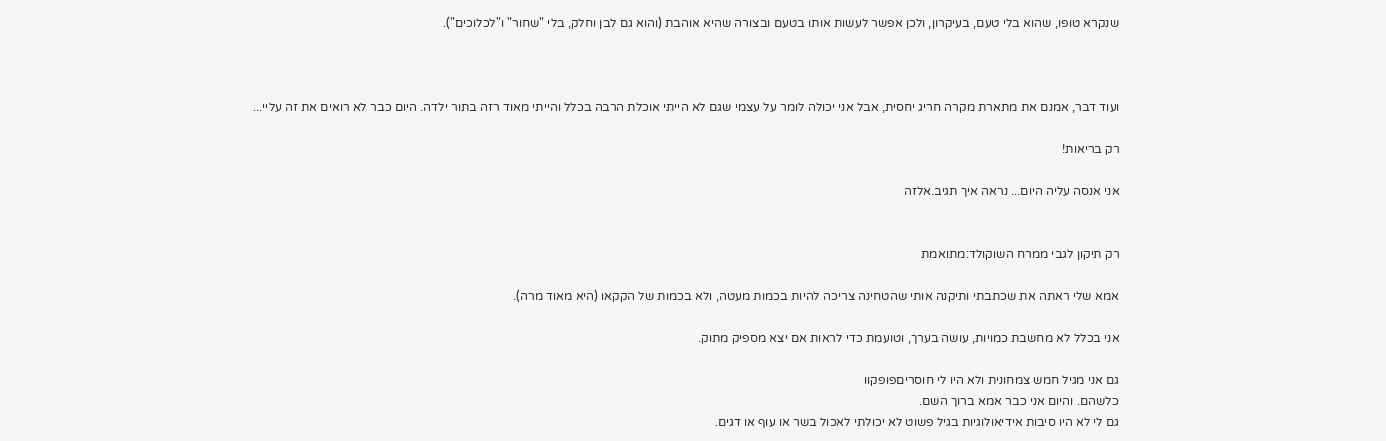שנקרא טופו, שהוא בלי טעם, בעיקרון, ולכן אפשר לעשות אותו בטעם ובצורה שהיא אוהבת (והוא גם לבן וחלק, בלי "שחור" ו"לכלוכים").



ועוד דבר, אמנם את מתארת מקרה חריג יחסית, אבל אני יכולה לומר על עצמי שגם לא הייתי אוכלת הרבה בכלל והייתי מאוד רזה בתור ילדה. היום כבר לא רואים את זה עליי...

רק בריאות!

אני אנסה עליה היום... נראה איך תגיב.אלזה


רק תיקון לגבי ממרח השוקולד:מתואמת

אמא שלי ראתה את שכתבתי ותיקנה אותי שהטחינה צריכה להיות בכמות מעטה, ולא בכמות של הקקאו (היא מאוד מרה).

אני בכלל לא מחשבת כמויות, עושה בערך, וטועמת כדי לראות אם יצא מספיק מתוק.

גם אני מגיל חמש צמחונית ולא היו לי חוסריםפופקוו
כלשהם. והיום אני כבר אמא ברוך השם.
גם לי לא היו סיבות אידיאולוגיות בגיל פשוט לא יכולתי לאכול בשר או עוף או דגים.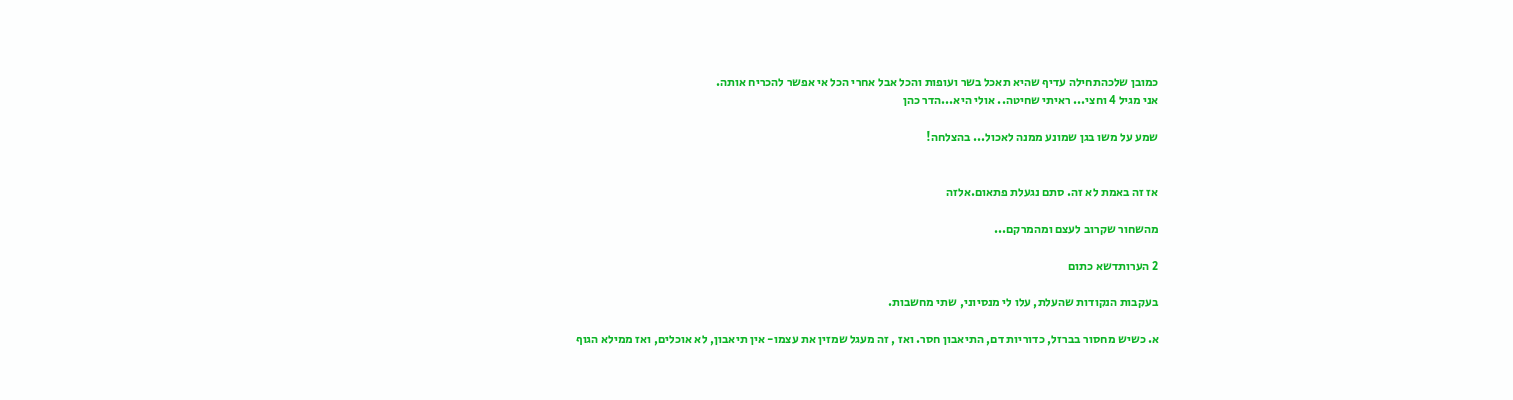כמובן שלכהתחילה עדיף שהיא תאכל בשר ועופות והכל אבל אחרי הכל אי אפשר להכריח אותה.
אני מגיל 4 וחצי... ראיתי שחיטה.. אולי היא...הדר כהן

שמע על משו בגן שמונע ממנה לאכול... בהצלחה!


אז זה באמת לא זה. סתם נגעלת פתאום.אלזה

מהשחור שקרוב לעצם ומהמרקם...

2 הערותדשא כתום

בעקבות הנקודות שהעלת, עלו לי מנסיוני, שתי מחשבות.

א. כשיש מחסור בברזל, כדוריות דם, התיאבון חסר. ואז , זה מעגל שמזין את עצמו- אין תיאבון, לא אוכלים, ואז ממילא הגוף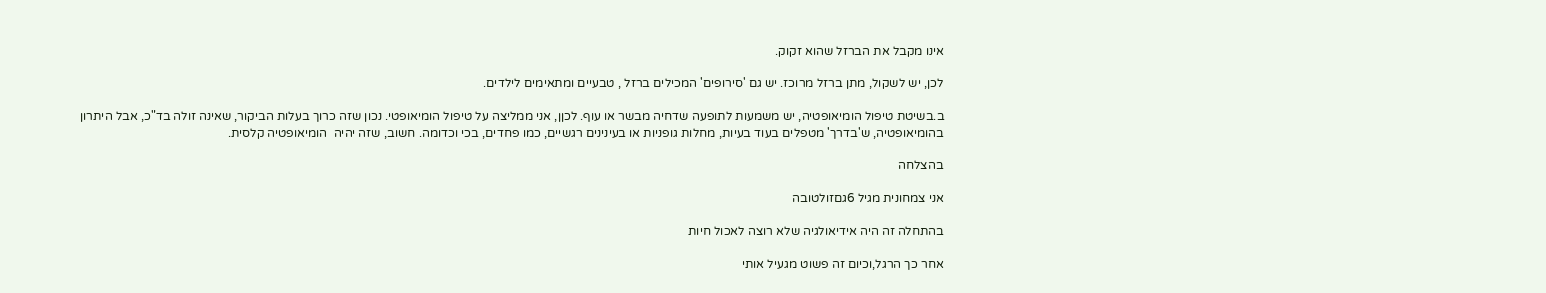אינו מקבל את הברזל שהוא זקוק.

לכן, יש לשקול, מתן ברזל מרוכז. יש גם 'סירופים' המכילים ברזל , טבעיים ומתאימים לילדים.

ב.בשיטת טיפול הומיאופטיה, יש משמעות לתופעה שדחיה מבשר או עוף. לכןן, אני ממליצה על טיפול הומיאופטי. נכון שזה כרוך בעלות הביקור, שאינה זולה בד"כ, אבל היתרון בהומיאופטיה, ש'בדרך' מטפלים בעוד בעיות, מחלות גופניות או בעינינים רגשיים, כמו פחדים, בכי וכדומה. חשוב, שזה יהיה  הומיאופטיה קלסית.

בהצלחה

אני צמחונית מגיל 6גםזולטובה

בהתחלה זה היה אידיאולגיה שלא רוצה לאכול חיות

אחר כך הרגל,וכיום זה פשוט מגעיל אותי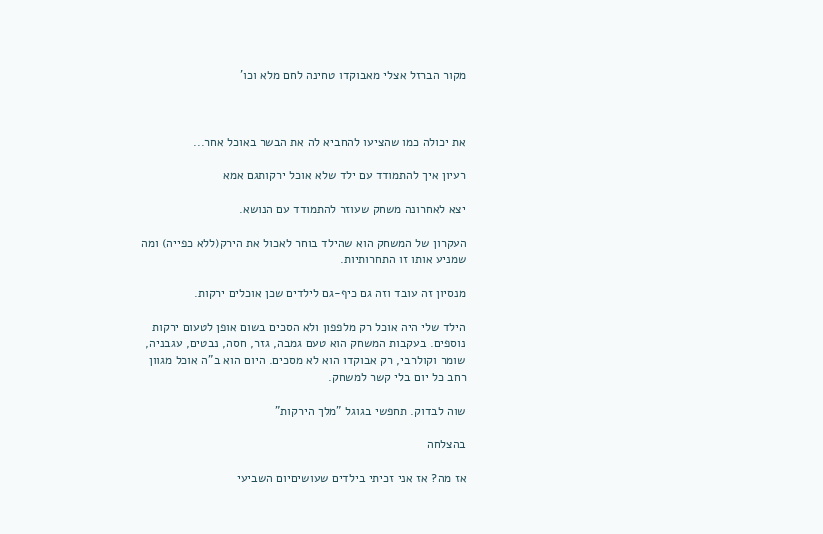מקור הברזל אצלי מאבוקדו טחינה לחם מלא וכו'



את יכולה כמו שהציעו להחביא לה את הבשר באוכל אחר...

רעיון איך להתמודד עם ילד שלא אוכל ירקותגם אמא

יצא לאחרונה משחק שעוזר להתמודד עם הנושא.

העקרון של המשחק הוא שהילד בוחר לאכול את הירק(ללא כפייה) ומה שמניע אותו זו התחרותיות.

מנסיון זה עובד וזה גם כיף-גם לילדים שכן אוכלים ירקות.

הילד שלי היה אוכל רק מלפפון ולא הסכים בשום אופן לטעום ירקות נוספים. בעקבות המשחק הוא טעם גמבה, גזר, חסה, נבטים, עגבניה, שומר וקולרבי, רק אבוקדו הוא לא מסכים. היום הוא ב"ה אוכל מגוון רחב כל יום בלי קשר למשחק.

שוה לבדוק. תחפשי בגוגל "מלך הירקות"

בהצלחה

אז מה? אז אני זכיתי בילדים שעושיםיום השביעי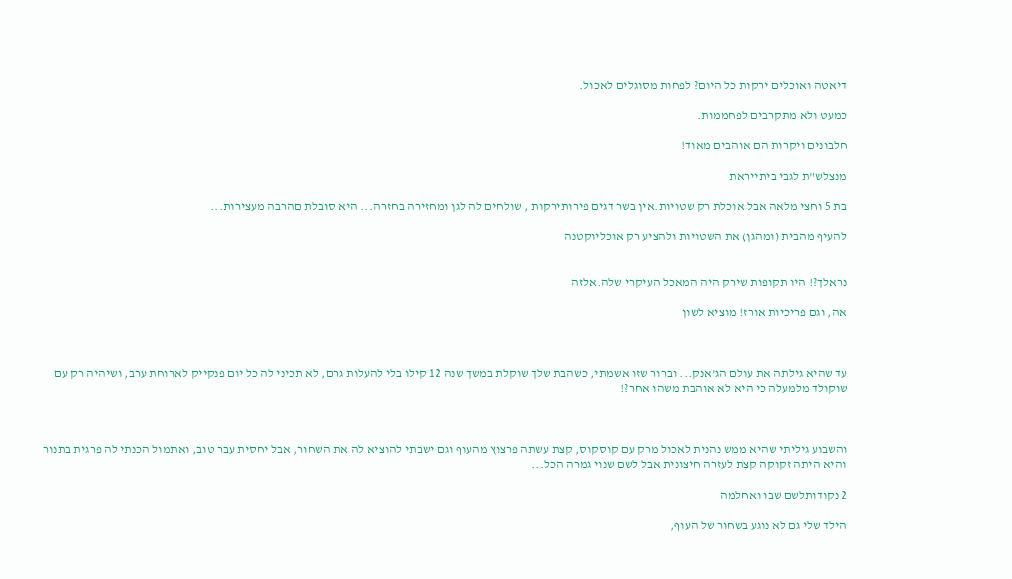דיאטה ואוכלים ירקות כל היום? לפחות מסוגלים לאכול.

כמעט ולא מתקרבים לפחממות.

חלבונים ויקרות הם אוהבים מאוד!

מנצלש"ת לגבי ביתייראת

בת 5 וחצי מלאה אבל אוכלת רק שטויות.אין בשר דגים פירותירקות , שולחים לה לגן ומחזירה בחזרה... היא סובלת םהרבה מעצירות...

להעיף מהבית (ומהגן) את השטויות ולהציע רק אוכליוקטנה


נראלך?! היו תקופות שירק היה המאכל העיקרי שלה.אלזה

אה, וגם פריכיות אורז! מוציא לשון



עד שהיא גילתה את עולם הג'אנק... וברור שזו אשמתי, כשהבת שלך שוקלת במשך שנה 12 קילו בלי להעלות גרם, לא תכיני לה כל יום פנקייק לארוחת ערב, ושיהיה רק עם שוקולד מלמעלה כי היא לא אוהבת משהו אחר?!



והשבוע גיליתי שהיא ממש נהנית לאכול מרק עם קוסקוס, קצת עשתה פרצוץ מהעוף וגם ישבתי להוציא לה את השחור, אבל יחסית עבר טוב, ואתמול הכנתי לה פרגית בתנור והיא היתה זקוקה קצת לעזרה חיצונית אבל לשם שנוי גמרה הכל...

2 נקודותלשם שבו ואחלמה

הילד שלי גם לא נוגע בשחור של העוף,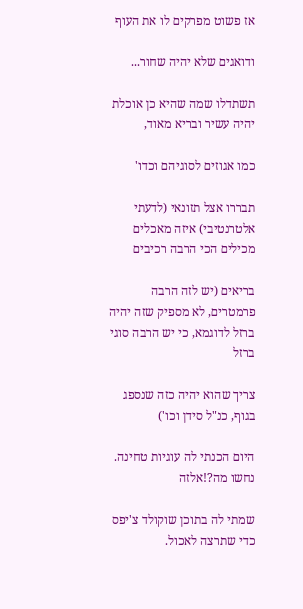אז פשוט מפרקים לו את העוף

ודואגים שלא יהיה שחור...

תשתדלו שמה שהיא כן אוכלת יהיה עשיר ובריא מאוד,

כמו אגוזים לסוגיהם וכדו'

תבררו אצל תזונאי (לדעתי אלטרנטיבי) איזה מאכלים מכילים הכי הרבה רכיבים

בריאים (יש לזה הרבה פרמטרים, לא מספיק שזה יהיה ברזל לדוגמא, כי יש הרבה סוגי ברזל

צריך שהוא יהיה כזה שנספג בגוף, כנ"ל סידן וכו')

היום הכנתי לה עוגיות טחינה. נחשו מה?!אלזה

שמתי לה בתוכן שוקולד צ'יפס כדי שתרצה לאכול.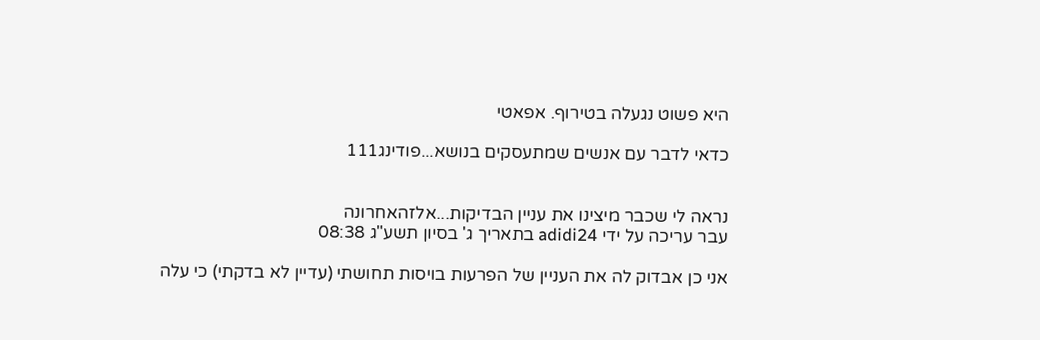היא פשוט נגעלה בטירוף. אפאטי

כדאי לדבר עם אנשים שמתעסקים בנושא...פודינג111


נראה לי שכבר מיצינו את עניין הבדיקות...אלזהאחרונה
עבר עריכה על ידי adidi24 בתאריך ג' בסיון תשע"ג 08:38

אני כן אבדוק לה את העניין של הפרעות בויסות תחושתי (עדיין לא בדקתי) כי עלה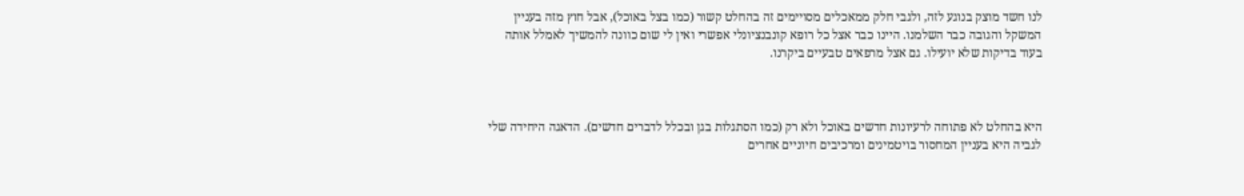לנו חשד מוצק בנוגע לזה, ולגבי חלק ממאכלים מסויימים זה בהחלט קשור (כמו בצל באוכל), אבל חוץ מזה בעניין המשקל והגובה כבר השלמנו. היינו כבר אצל כל רופא קונבנציונלי אפשרי ואין לי שום כוונה להמשיך לאמלל אותה בעוד בדיקות שלא יועילו. גם אצל מרפאים טבעיים ביקרנו.



היא בהחלט לא פתוחה לרעיונות חדשים באוכל ולא רק (כמו הסתגלות בגן ובכלל לדברים חדשים). הדאגה היחידה שלי לגביה היא בעניין המחסור בויטמינים ומרכיבים חיוניים אחרים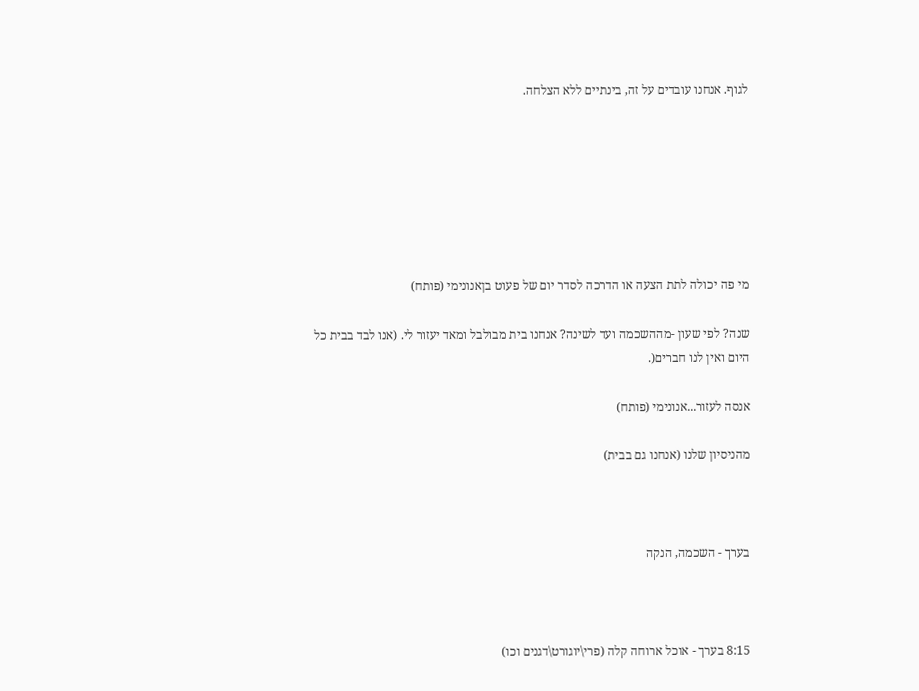לגוף. אנחנו עובדים על זה, בינתיים ללא הצלחה.







מי פה יכולה לתת הצעה או הדרכה לסדר יום של פעוט בןאנונימי (פותח)

שנה? לפי שעון -מההשכמה ועד לשינה? אנחנו בית מבולבל ומאד יעזור לי. (אנו לבד בבית כל היום ואין לנו חברים(.

אנסה לעזור...אנונימי (פותח)

מהניסיון שלנו (אנחנו גם בבית)



בערך - השכמה, הנקה



8:15 בערך - אוכל ארוחה קלה (פרי\יוגורט\דגנים וכו)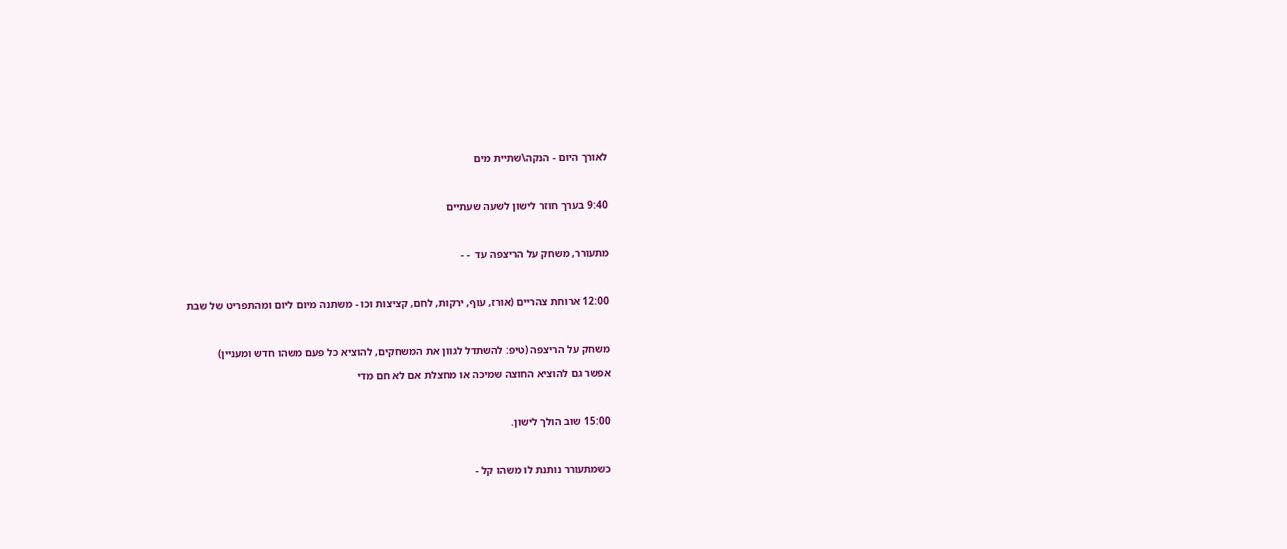לאורך היום - הנקה\שתיית מים



9:40 בערך חוזר לישון לשעה שעתיים



מתעורר, משחק על הריצפה עד  - -



12:00 ארוחת צהריים (אורז, עוף, ירקות, לחם, קציצות וכו - משתנה מיום ליום ומהתפריט של שבת



משחק על הריצפה (טיפ: להשתדל לגוון את המשחקים, להוציא כל פעם משהו חדש ומעניין)

אפשר גם להוציא החוצה שמיכה או מחצלת אם לא חם מדי



15:00 שוב הולך לישון.



כשמתעורר נותנת לו משהו קל -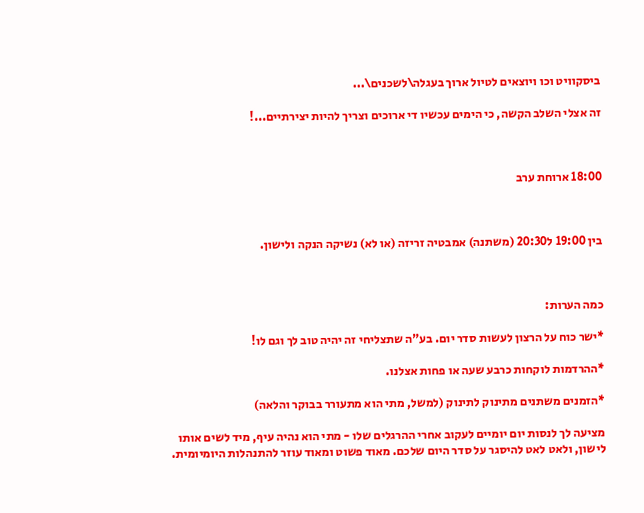ביסקוויט וכו ויוצאים לטיול ארוך בעגלה\לשכנים\...

זה אצלי השלב הקשה, כי הימים עכשיו די ארוכים וצריך להיות יצירתיים...!



18:00 ארוחת ערב



בין 19:00 ל20:30 (משתנה) אמבטיה זריזה (או לא) נשיקה הנקה ולישון.



כמה הערות:

*ישר כוח על הרצון לעשות סדר יום. בע"ה שתצליחי זה יהיה טוב לך וגם לו!

*ההרדמות לוקחות כרבע שעה או פחות אצלנו.

*הזמנים משתנים מתינוק לתינוק (למשל, מתי הוא מתעורר בבוקר והלאה)

מציעה לך לנסות יום יומיים לעקוב אחרי ההרגלים שלו - מתי הוא נהיה עיף, מיד לשים אותו לישון, ולאט לאט להיסגר על סדר היום שלכם. מאוד פשוט ומאוד עוזר להתנהלות היומיומית.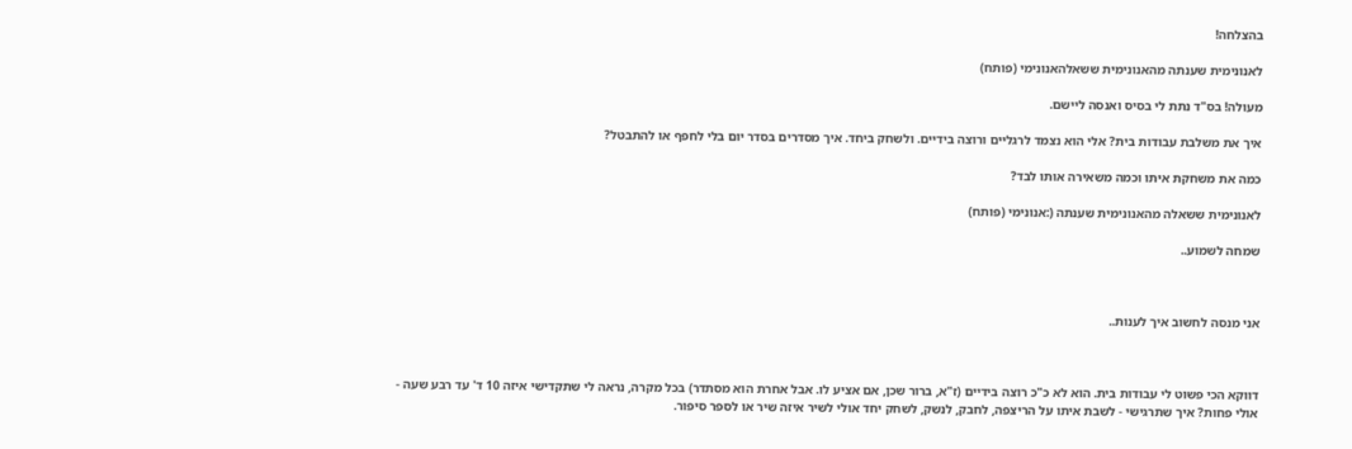בהצלחה!

לאנונימית שענתה מהאנונימית ששאלהאנונימי (פותח)

מעולה! בס"ד נתת לי בסיס ואנסה ליישם.

איך את משלבת עבודות בית? אלי הוא נצמד לרגליים ורוצה בידיים. ולשחק ביחד. איך מסדרים בסדר יום בלי לחפף או להתבטל?

כמה את משחקת איתו וכמה משאירה אותו לבד?

לאנונימית ששאלה מהאנונימית שענתה (:אנונימי (פותח)

שמחה לשמוע..



אני מנסה לחשוב איך לענות..



דווקא הכי פשוט לי עבודות בית. הוא לא כ"כ רוצה בידיים (ז"א, ברור שכן, אם אציע לו. אבל אחרת הוא מסתדר) בכל מקרה, נראה לי שתקדישי איזה 10 ד' עד רבע שעה - אולי פחות? איך שתרגישי - לשבת איתו על הריצפה, לחבק, לנשק, לשחק יחד אולי לשיר איזה שיר או לספר סיפור.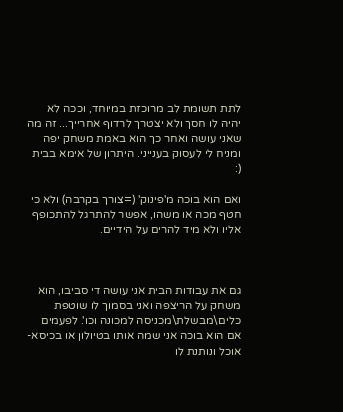לתת תשומת לב מרוכזת במיוחד, וככה לא יהיה לו חסך ולא יצטרך לרדוף אחרייך... זה מה שאני עושה ואחר כך הוא באמת משחק יפה ומניח לי לעסוק בענייני. היתרון של אימא בבית (:

ואם הוא בוכה מ'פינוק' (=צורך בקרבה) ולא כי חטף מכה או משהו, אפשר להתרגל להתכופף אליו ולא מיד להרים על הידיים.



גם את עבודות הבית אני עושה די סביבו, הוא משחק על הריצפה ואני בסמוך לו שוטפת כלים\מבשלת\מכניסה למכונה וכו'. לפעמים אם הוא בוכה אני שמה אותו בטיולון או בכיסא-אוכל ונותנת לו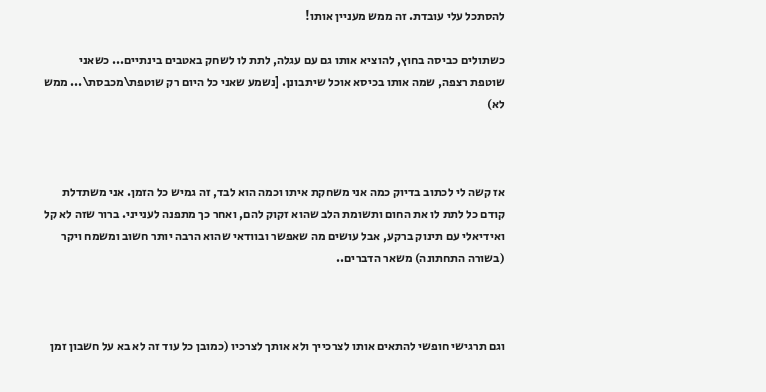להסתכל עלי עובדת. זה ממש מעניין אותו!

כשתולים כביסה בחוץ, להוציא אותו גם עם עגלה, לתת לו לשחק באטבים בינתיים... כשאני שוטפת רצפה, שמה אותו בכיסא אוכל שיתבונן. [נשמע שאני כל היום רק שוטפת\מכבסת\... ממש לא)



אז קשה לי לכתוב בדיוק כמה אני משחקת איתו וכמה הוא לבד, זה גמיש כל הזמן. אני משתדלת קודם כל לתת לו את החום ותשומת הלב שהוא זקוק להם, ואחר כך מתפנה לענייני. ברור שזה לא קל ואידיאלי עם תינוק ברקע, אבל עושים מה שאפשר ובוודאי שהוא הרבה יותר חשוב ומשמח ויקר (בשורה התחתונה) משאר הדברים..



וגם תרגישי חופשי להתאים אותו לצרכייך ולא אותך לצרכיו (כמובן כל עוד זה לא בא על חשבון זמן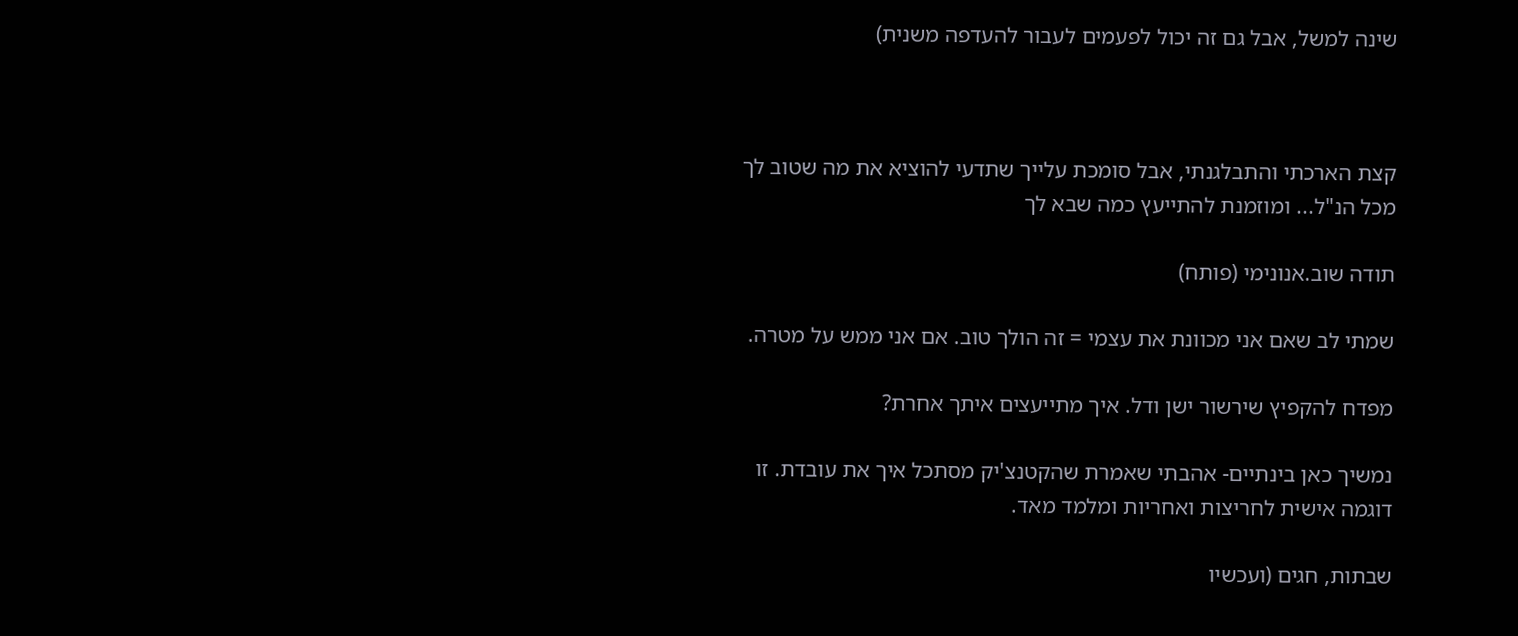שינה למשל, אבל גם זה יכול לפעמים לעבור להעדפה משנית)



קצת הארכתי והתבלגנתי, אבל סומכת עלייך שתדעי להוציא את מה שטוב לך מכל הנ"ל... ומוזמנת להתייעץ כמה שבא לך

תודה שוב.אנונימי (פותח)

שמתי לב שאם אני מכוונת את עצמי = זה הולך טוב. אם אני ממש על מטרה.

מפדח להקפיץ שירשור ישן ודל. איך מתייעצים איתך אחרת?

נמשיך כאן בינתיים- אהבתי שאמרת שהקטנצ'יק מסתכל איך את עובדת. זו דוגמה אישית לחריצות ואחריות ומלמד מאד.

שבתות, חגים (ועכשיו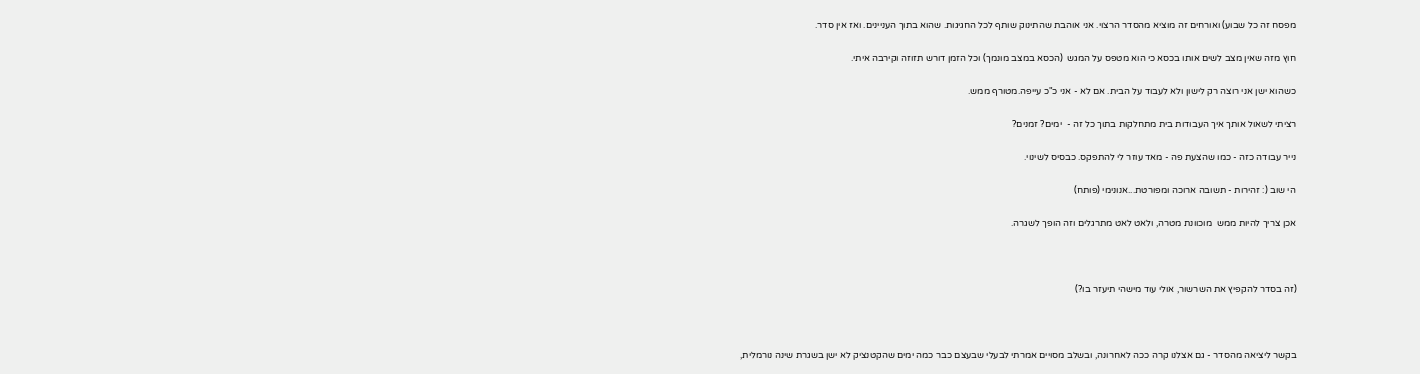מפסח זה כל שבוע) ואורחים זה מוציא מהסדר הרצוי. אני אוהבת שהתינוק שותף לכל החגיגות. שהוא בתוך העניינים. ואז אין סדר.

חוץ מזה שאין מצב לשים אותו בכסא כי הוא מטפס על המגש  (הכסא במצב מונמך) וכל הזמן דורש תזוזה וקירבה איתי.

כשהוא ישן אני רוצה רק לישון ולא לעבוד על הבית. אם לא - אני כ"כ עייפה.מטורף ממש.

רציתי לשאול אותך איך העבודות בית מתחלקות בתוך כל זה -  ימים? זמנים?

נייר עבודה כזה - כמו שהצעת פה - מאד עוזר לי להתפקס. כבסיס לשינוי.

הי שוב (: זהירות - תשובה ארוכה ומפורטת...אנונימי (פותח)

אכן צריך להיות ממש  מוכוונת מטרה, ולאט לאט מתרגלים וזה הופך לשגרה.



(זה בסדר להקפיץ את השרשור, אולי עוד מישהי תיעזר בו?)



בקשר ליציאה מהסדר - גם אצלנו קרה ככה לאחרונה, ובשלב מסויים אמרתי לבעלי שבעצם כבר כמה ימים שהקטנציק לא ישן בשגרת שינה נורמלית,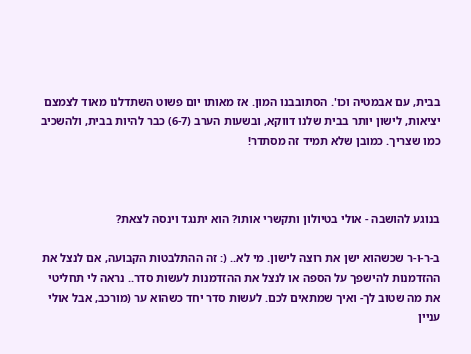בבית, עם אבמטיה וכו'. הסתובבנו המון. אז מאותו יום פשוט השתדלנו מאוד לצמצם יציאות, לישון יותר בבית שלנו דווקא, ובשעות הערב (6-7) כבר להיות בבית, ולהשכיב כמו שצריך. כמובן שלא תמיד זה מסתדר!



בנוגע להושבה - אולי בטיולון ותקשרי אותו? הוא יתנגד וינסה לצאת?

ב-ר-ו-ר שכשהוא ישן את רוצה לישון. מי לא.. (: זה ההתלבטות הקבועה, אם לנצל את ההזדמנות להישפך על הספה או לנצל את ההזדמנות לעשות סדר.. נראה לי תחליטי את מה שטוב לך- ואיך שמתאים לכם. לעשות סדר יחד כשהוא ער (מורכב, אבל אולי עניין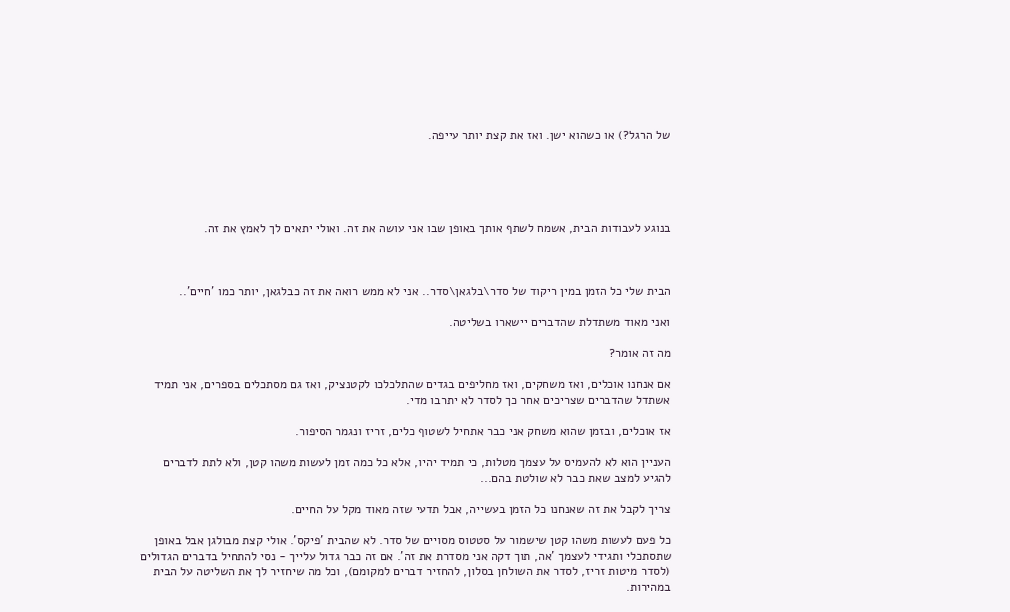של הרגל?) או כשהוא ישן. ואז את קצת יותר עייפה.





בנוגע לעבודות הבית, אשמח לשתף אותך באופן שבו אני עושה את זה. ואולי יתאים לך לאמץ את זה.



הבית שלי כל הזמן במין ריקוד של סדר\בלגאן\סדר.. אני לא ממש רואה את זה כבלגאן, יותר כמו 'חיים'..

ואני מאוד משתדלת שהדברים יישארו בשליטה.

מה זה אומר?

אם אנחנו אוכלים, ואז משחקים, ואז מחליפים בגדים שהתלכלכו לקטנציק, ואז גם מסתכלים בספרים, אני תמיד אשתדל שהדברים שצריכים אחר כך לסדר לא יתרבו מדי.

אז אוכלים, ובזמן שהוא משחק אני כבר אתחיל לשטוף כלים, זריז ונגמר הסיפור.

העניין הוא לא להעמיס על עצמך מטלות, כי תמיד יהיו, אלא כל כמה זמן לעשות משהו קטן, ולא לתת לדברים להגיע למצב שאת כבר לא שולטת בהם...

צריך לקבל את זה שאנחנו כל הזמן בעשייה, אבל תדעי שזה מאוד מקל על החיים.

כל פעם לעשות משהו קטן שישמור על סטטוס מסויים של סדר. לא שהבית 'פיקס'. אולי קצת מבולגן אבל באופן שתסתכלי ותגידי לעצמך 'אה, תוך דקה אני מסדרת את זה'. אם זה כבר גדול עלייך - נסי להתחיל בדברים הגדולים (לסדר מיטות זריז, לסדר את השולחן בסלון, להחזיר דברים למקומם), וכל מה שיחזיר לך את השליטה על הבית במהירות.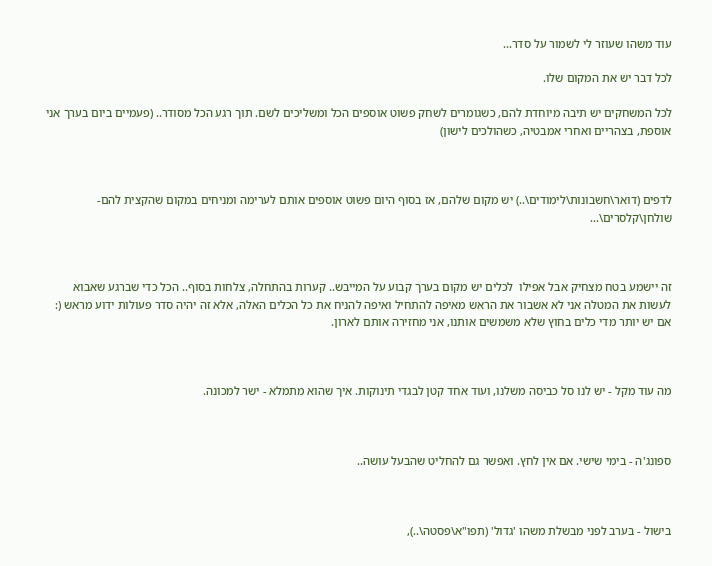עוד משהו שעוזר לי לשמור על סדר...

לכל דבר יש את המקום שלו.

לכל המשחקים יש תיבה מיוחדת להם, כשגומרים לשחק פשוט אוספים הכל ומשליכים לשם. תוך רגע הכל מסודר.. (פעמיים ביום בערך אני אוספת, בצהריים ואחרי אמבטיה, כשהולכים לישון)



לדפים (דואר\חשבונות\לימודים\..) יש מקום שלהם, אז בסוף היום פשוט אוספים אותם לערימה ומניחים במקום שהקצית להם- שולחן\קלסרים\...



זה יישמע בטח מצחיק אבל אפילו  לכלים יש מקום בערך קבוע על המייבש.. קערות בהתחלה, צלחות בסוף.. הכל כדי שברגע שאבוא לעשות את המטלה אני לא אשבור את הראש מאיפה להתחיל ואיפה להניח את כל הכלים האלה, אלא זה יהיה סדר פעולות ידוע מראש (: אם יש יותר מדי כלים בחוץ שלא משמשים אותנו, אני מחזירה אותם לארון.



מה עוד מקל - יש לנו סל כביסה משלנו, ועוד אחד קטן לבגדי תינוקות. איך שהוא מתמלא - ישר למכונה.



ספונג'ה - בימי שישי. אם אין לחץ. ואפשר גם להחליט שהבעל עושה..



בישול - בערב לפני מבשלת משהו 'גדול' (תפו"א\פסטה\..),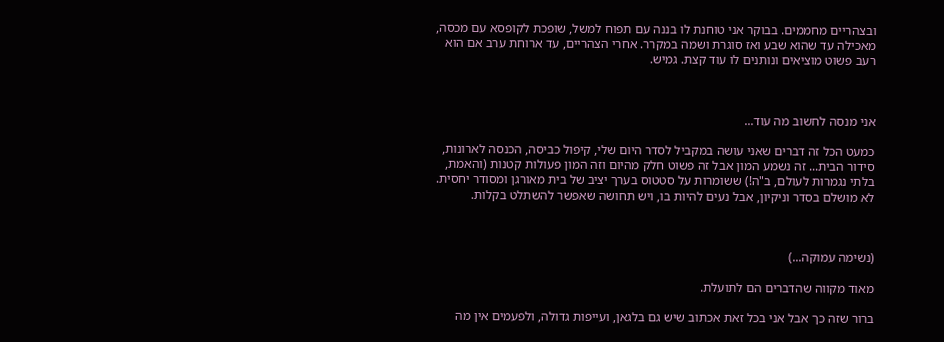ובצהריים מחממים. בבוקר אני טוחנת לו בננה עם תפוח למשל, שופכת לקופסא עם מכסה, מאכילה עד שהוא שבע ואז סוגרת ושמה במקרר. אחרי הצהריים, עד ארוחת ערב אם הוא רעב פשוט מוציאים ונותנים לו עוד קצת. גמיש.



אני מנסה לחשוב מה עוד...

כמעט הכל זה דברים שאני עושה במקביל לסדר היום שלי, קיפול כביסה, הכנסה לארונות, סידור הבית... זה נשמע המון אבל זה פשוט חלק מהיום וזה המון פעולות קטנות (והאמת, בלתי נגמרות לעולם, ב"ה!) ששומרות על סטטוס בערך יציב של בית מאורגן ומסודר יחסית. לא מושלם בסדר וניקיון, אבל נעים להיות בו, ויש תחושה שאפשר להשתלט בקלות.



(נשימה עמוקה...)

מאוד מקווה שהדברים הם לתועלת.

ברור שזה כך אבל אני בכל זאת אכתוב שיש גם בלגאן, ועייפות גדולה, ולפעמים אין מה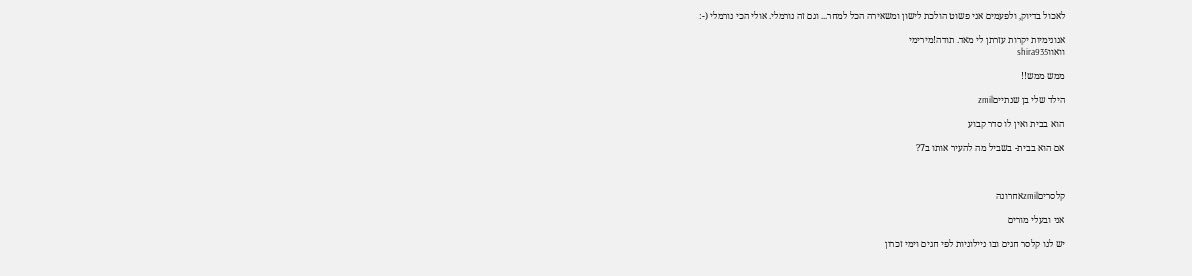לאכול בדיוק, ולפעמים אני פשוט הולכת לישון ומשאירה הכל למחר... וגם זה נורמלי. אולי הכי נורמלי (-:

אנונימיות יקרות עזרתן לי מאד. תודה!מירימי
וואווshira935

ממש ממש!!

הילד שלי בן שנתייםzmil

הוא בבית ואין לו סדר קבוע

אם הוא בבית- בשביל מה להעיר אותו ב7?



קלסריםzmilאחרונה

אני ובעלי מורים

יש לנו קלסר חגים ובו ניילוניות לפי חגים וימי זכרון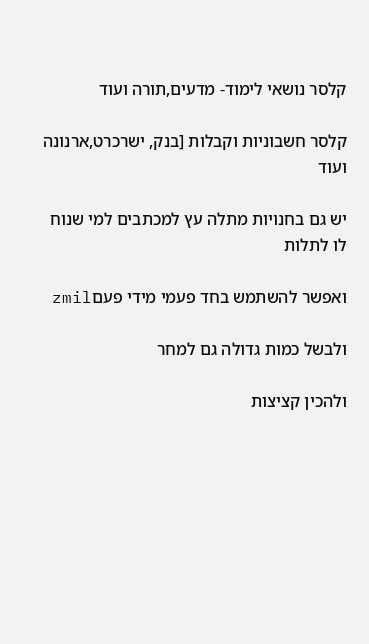קלסר נושאי לימוד- מדעים,תורה ועוד

קלסר חשבוניות וקבלות [בנק, ישרכרט,ארנונה  ועוד

יש גם בחנויות מתלה עץ למכתבים למי שנוח לו לתלות

ואפשר להשתמש בחד פעמי מידי פעםzmil

ולבשל כמות גדולה גם למחר

ולהכין קציצות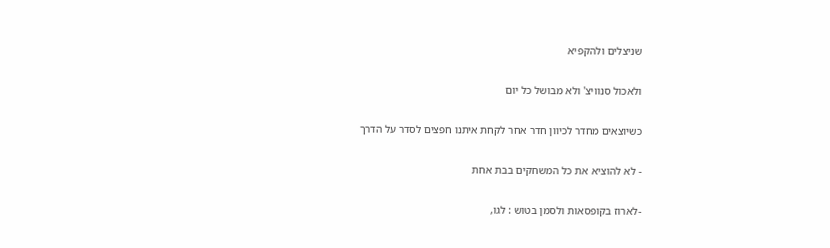שניצלים ולהקפיא

ולאכול סנוויצ' ולא מבושל כל יום

כשיוצאים מחדר לכיוון חדר אחר לקחת איתנו חפצים לסדר על הדרך

- לא להוציא את כל המשחקים בבת אחת

-לארוז בקופסאות ולסמן בטוש : לגו,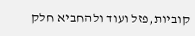קוביות,פזל ועוד ולהחביא חלק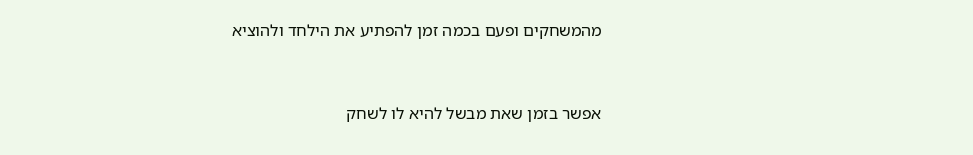מהמשחקים ופעם בכמה זמן להפתיע את הילחד ולהוציא



אפשר בזמן שאת מבשל להיא לו לשחק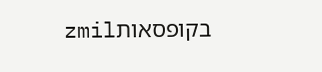בקופסאותzmil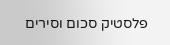פלסטיק סכום וסירים